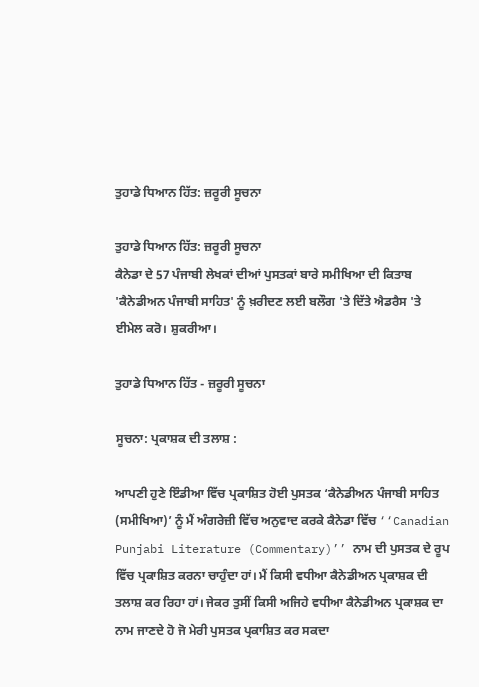ਤੁਹਾਡੇ ਧਿਆਨ ਹਿੱਤ: ਜ਼ਰੂਰੀ ਸੂਚਨਾ

ਤੁਹਾਡੇ ਧਿਆਨ ਹਿੱਤ: ਜ਼ਰੂਰੀ ਸੂਚਨਾ
ਕੈਨੇਡਾ ਦੇ 57 ਪੰਜਾਬੀ ਲੇਖਕਾਂ ਦੀਆਂ ਪੁਸਤਕਾਂ ਬਾਰੇ ਸਮੀਖਿਆ ਦੀ ਕਿਤਾਬ 'ਕੈਨੇਡੀਅਨ ਪੰਜਾਬੀ ਸਾਹਿਤ' ਨੂੰ ਖ਼ਰੀਦਣ ਲਈ ਬਲੌਗ 'ਤੇ ਦਿੱਤੇ ਐਡਰੈਸ 'ਤੇ ਈਮੇਲ ਕਰੋ। ਸ਼ੁਕਰੀਆ।

ਤੁਹਾਡੇ ਧਿਆਨ ਹਿੱਤ - ਜ਼ਰੂਰੀ ਸੂਚਨਾ

ਸੂਚਨਾ: ਪ੍ਰਕਾਸ਼ਕ ਦੀ ਤਲਾਸ਼ :

ਆਪਣੀ ਹੁਣੇ ਇੰਡੀਆ ਵਿੱਚ ਪ੍ਰਕਾਸ਼ਿਤ ਹੋਈ ਪੁਸਤਕ ‘ਕੈਨੇਡੀਅਨ ਪੰਜਾਬੀ ਸਾਹਿਤ (ਸਮੀਖਿਆ)’ ਨੂੰ ਮੈਂ ਅੰਗਰੇਜ਼ੀ ਵਿੱਚ ਅਨੁਵਾਦ ਕਰਕੇ ਕੈਨੇਡਾ ਵਿੱਚ ‘‘Canadian Punjabi Literature (Commentary)’’ ਨਾਮ ਦੀ ਪੁਸਤਕ ਦੇ ਰੂਪ ਵਿੱਚ ਪ੍ਰਕਾਸ਼ਿਤ ਕਰਨਾ ਚਾਹੁੰਦਾ ਹਾਂ। ਮੈਂ ਕਿਸੀ ਵਧੀਆ ਕੈਨੇਡੀਅਨ ਪ੍ਰਕਾਸ਼ਕ ਦੀ ਤਲਾਸ਼ ਕਰ ਰਿਹਾ ਹਾਂ। ਜੇਕਰ ਤੁਸੀਂ ਕਿਸੀ ਅਜਿਹੇ ਵਧੀਆ ਕੈਨੇਡੀਅਨ ਪ੍ਰਕਾਸ਼ਕ ਦਾ ਨਾਮ ਜਾਣਦੇ ਹੋ ਜੋ ਮੇਰੀ ਪੁਸਤਕ ਪ੍ਰਕਾਸ਼ਿਤ ਕਰ ਸਕਦਾ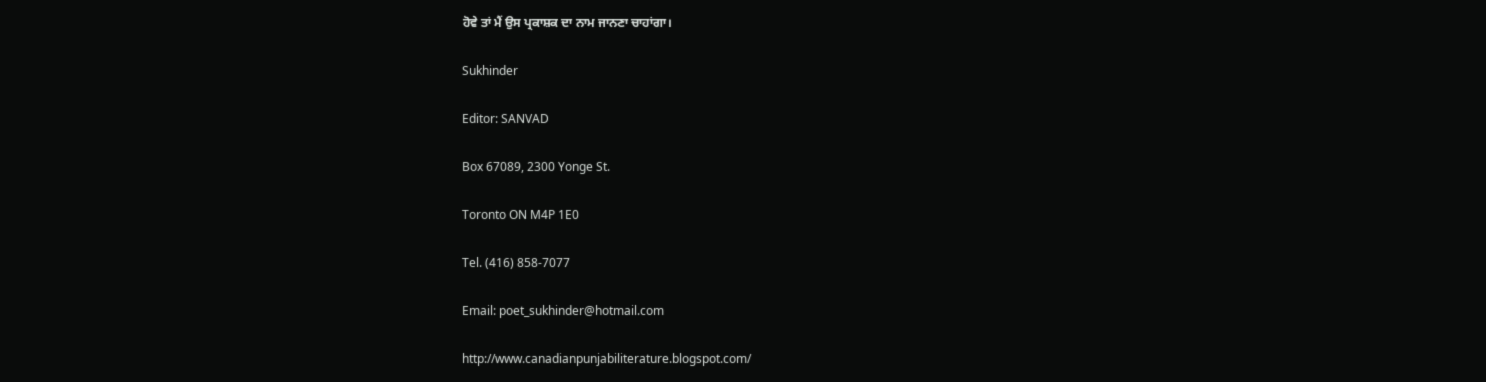ਹੋਵੇ ਤਾਂ ਮੈਂ ਉਸ ਪ੍ਰਕਾਸ਼ਕ ਦਾ ਨਾਮ ਜਾਨਣਾ ਚਾਹਾਂਗਾ।

Sukhinder

Editor: SANVAD

Box 67089, 2300 Yonge St.

Toronto ON M4P 1E0

Tel. (416) 858-7077

Email: poet_sukhinder@hotmail.com

http://www.canadianpunjabiliterature.blogspot.com/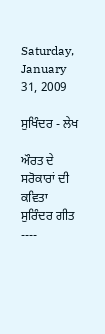Saturday, January 31, 2009

ਸੁਖਿੰਦਰ - ਲੇਖ

ਔਰਤ ਦੇ ਸਰੋਕਾਰਾਂ ਦੀ ਕਵਿਤਾ ਸੁਰਿੰਦਰ ਗੀਤ
----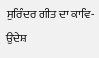ਸੁਰਿੰਦਰ ਗੀਤ ਦਾ ਕਾਵਿ-ਉਦੇਸ਼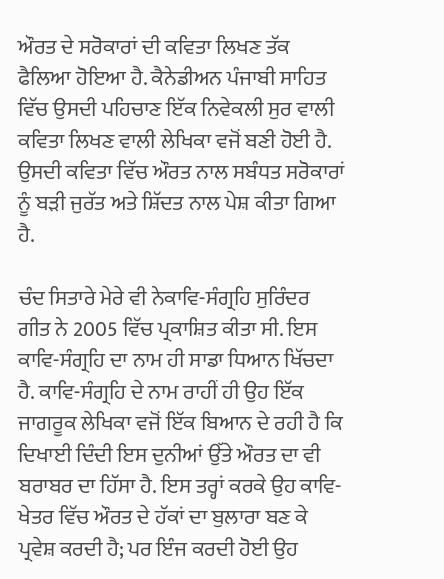ਔਰਤ ਦੇ ਸਰੋਕਾਰਾਂ ਦੀ ਕਵਿਤਾ ਲਿਖਣ ਤੱਕ ਫੈਲਿਆ ਹੋਇਆ ਹੈ. ਕੈਨੇਡੀਅਨ ਪੰਜਾਬੀ ਸਾਹਿਤ ਵਿੱਚ ਉਸਦੀ ਪਹਿਚਾਣ ਇੱਕ ਨਿਵੇਕਲੀ ਸੁਰ ਵਾਲੀ ਕਵਿਤਾ ਲਿਖਣ ਵਾਲੀ ਲੇਖਿਕਾ ਵਜੋਂ ਬਣੀ ਹੋਈ ਹੈ. ਉਸਦੀ ਕਵਿਤਾ ਵਿੱਚ ਔਰਤ ਨਾਲ ਸਬੰਧਤ ਸਰੋਕਾਰਾਂ ਨੂੰ ਬੜੀ ਜੁਰੱਤ ਅਤੇ ਸ਼ਿੱਦਤ ਨਾਲ ਪੇਸ਼ ਕੀਤਾ ਗਿਆ ਹੈ.

ਚੰਦ ਸਿਤਾਰੇ ਮੇਰੇ ਵੀ ਨੇਕਾਵਿ-ਸੰਗ੍ਰਹਿ ਸੁਰਿੰਦਰ ਗੀਤ ਨੇ 2005 ਵਿੱਚ ਪ੍ਰਕਾਸ਼ਿਤ ਕੀਤਾ ਸੀ. ਇਸ ਕਾਵਿ-ਸੰਗ੍ਰਹਿ ਦਾ ਨਾਮ ਹੀ ਸਾਡਾ ਧਿਆਨ ਖਿੱਚਦਾ ਹੈ. ਕਾਵਿ-ਸੰਗ੍ਰਹਿ ਦੇ ਨਾਮ ਰਾਹੀਂ ਹੀ ਉਹ ਇੱਕ ਜਾਗਰੂਕ ਲੇਖਿਕਾ ਵਜੋਂ ਇੱਕ ਬਿਆਨ ਦੇ ਰਹੀ ਹੈ ਕਿ ਦਿਖਾਈ ਦਿੰਦੀ ਇਸ ਦੁਨੀਆਂ ਉੱਤੇ ਔਰਤ ਦਾ ਵੀ ਬਰਾਬਰ ਦਾ ਹਿੱਸਾ ਹੈ. ਇਸ ਤਰ੍ਹਾਂ ਕਰਕੇ ਉਹ ਕਾਵਿ-ਖੇਤਰ ਵਿੱਚ ਔਰਤ ਦੇ ਹੱਕਾਂ ਦਾ ਬੁਲਾਰਾ ਬਣ ਕੇ ਪ੍ਰਵੇਸ਼ ਕਰਦੀ ਹੈ; ਪਰ ਇੰਜ ਕਰਦੀ ਹੋਈ ਉਹ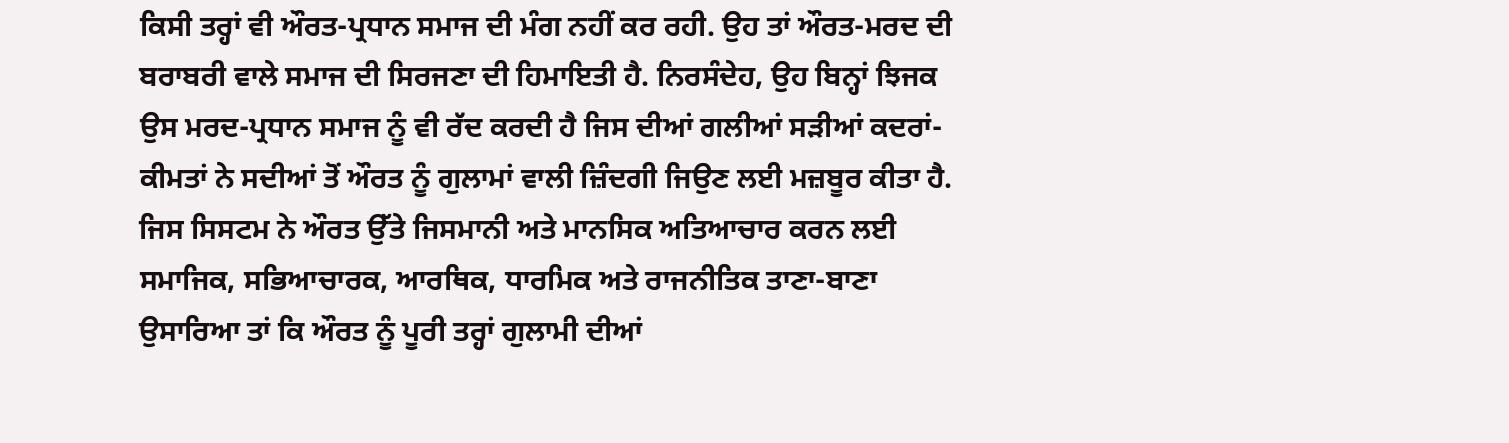ਕਿਸੀ ਤਰ੍ਹਾਂ ਵੀ ਔਰਤ-ਪ੍ਰਧਾਨ ਸਮਾਜ ਦੀ ਮੰਗ ਨਹੀਂ ਕਰ ਰਹੀ. ਉਹ ਤਾਂ ਔਰਤ-ਮਰਦ ਦੀ ਬਰਾਬਰੀ ਵਾਲੇ ਸਮਾਜ ਦੀ ਸਿਰਜਣਾ ਦੀ ਹਿਮਾਇਤੀ ਹੈ. ਨਿਰਸੰਦੇਹ, ਉਹ ਬਿਨ੍ਹਾਂ ਝਿਜਕ ਉਸ ਮਰਦ-ਪ੍ਰਧਾਨ ਸਮਾਜ ਨੂੰ ਵੀ ਰੱਦ ਕਰਦੀ ਹੈ ਜਿਸ ਦੀਆਂ ਗਲੀਆਂ ਸੜੀਆਂ ਕਦਰਾਂ-ਕੀਮਤਾਂ ਨੇ ਸਦੀਆਂ ਤੋਂ ਔਰਤ ਨੂੰ ਗੁਲਾਮਾਂ ਵਾਲੀ ਜ਼ਿੰਦਗੀ ਜਿਉਣ ਲਈ ਮਜ਼ਬੂਰ ਕੀਤਾ ਹੈ. ਜਿਸ ਸਿਸਟਮ ਨੇ ਔਰਤ ਉੱਤੇ ਜਿਸਮਾਨੀ ਅਤੇ ਮਾਨਸਿਕ ਅਤਿਆਚਾਰ ਕਰਨ ਲਈ ਸਮਾਜਿਕ, ਸਭਿਆਚਾਰਕ, ਆਰਥਿਕ, ਧਾਰਮਿਕ ਅਤੇ ਰਾਜਨੀਤਿਕ ਤਾਣਾ-ਬਾਣਾ ਉਸਾਰਿਆ ਤਾਂ ਕਿ ਔਰਤ ਨੂੰ ਪੂਰੀ ਤਰ੍ਹਾਂ ਗੁਲਾਮੀ ਦੀਆਂ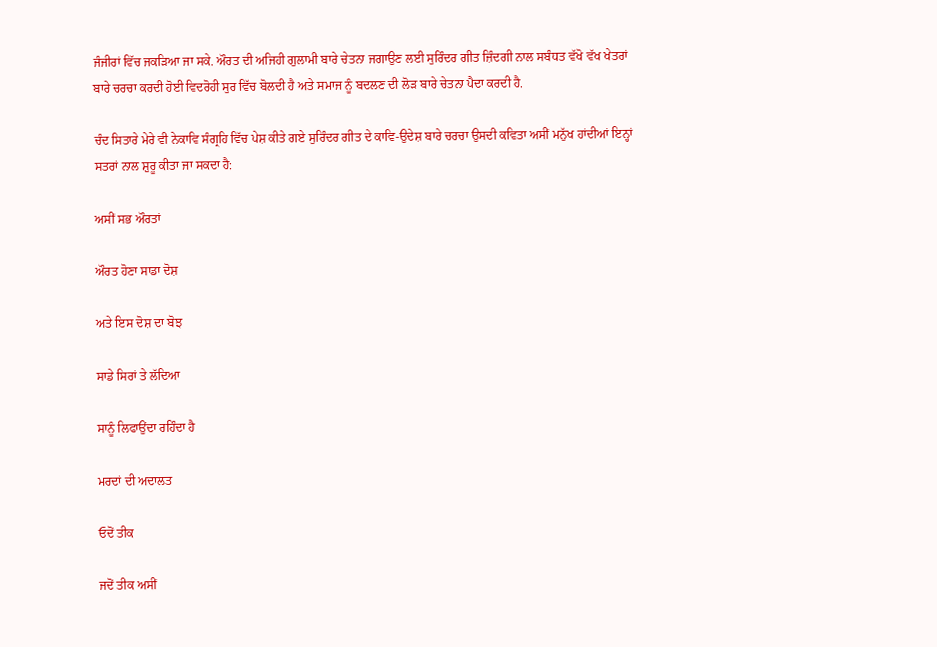ਜੰਜੀਰਾਂ ਵਿੱਚ ਜਕੜਿਆ ਜਾ ਸਕੇ. ਔਰਤ ਦੀ ਅਜਿਹੀ ਗੁਲਾਮੀ ਬਾਰੇ ਚੇਤਨਾ ਜਗਾਉਣ ਲਈ ਸੁਰਿੰਦਰ ਗੀਤ ਜ਼ਿੰਦਗੀ ਨਾਲ ਸਬੰਧਤ ਵੱਖੋ ਵੱਖ ਖੇਤਰਾਂ ਬਾਰੇ ਚਰਚਾ ਕਰਦੀ ਹੋਈ ਵਿਦਰੋਹੀ ਸੁਰ ਵਿੱਚ ਬੋਲਦੀ ਹੈ ਅਤੇ ਸਮਾਜ ਨੂੰ ਬਦਲਣ ਦੀ ਲੋੜ ਬਾਰੇ ਚੇਤਨਾ ਪੈਦਾ ਕਰਦੀ ਹੈ.

ਚੰਦ ਸਿਤਾਰੇ ਮੇਰੇ ਵੀ ਨੇਕਾਵਿ ਸੰਗ੍ਰਹਿ ਵਿੱਚ ਪੇਸ਼ ਕੀਤੇ ਗਏ ਸੁਰਿੰਦਰ ਗੀਤ ਦੇ ਕਾਵਿ-ਉਦੇਸ਼ ਬਾਰੇ ਚਰਚਾ ਉਸਦੀ ਕਵਿਤਾ ਅਸੀਂ ਮਨੁੱਖ ਹਾਂਦੀਆਂ ਇਨ੍ਹਾਂ ਸਤਰਾਂ ਨਾਲ ਸ਼ੁਰੂ ਕੀਤਾ ਜਾ ਸਕਦਾ ਹੈ:

ਅਸੀਂ ਸਭ ਔਰਤਾਂ

ਔਰਤ ਹੋਣਾ ਸਾਡਾ ਦੋਸ਼

ਅਤੇ ਇਸ ਦੋਸ਼ ਦਾ ਬੋਝ

ਸਾਡੇ ਸਿਰਾਂ ਤੇ ਲੱਦਿਆ

ਸਾਨੂੰ ਲਿਫਾਉਂਦਾ ਰਹਿੰਦਾ ਹੈ

ਮਰਦਾਂ ਦੀ ਅਦਾਲਤ

ਓਦੋਂ ਤੀਕ

ਜਦੋਂ ਤੀਕ ਅਸੀਂ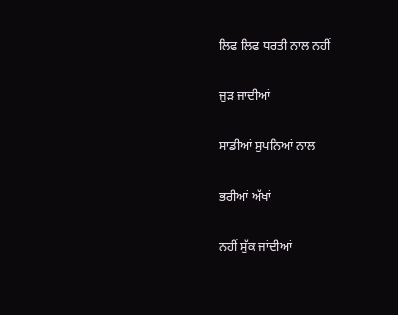ਲਿਫ ਲਿਫ ਧਰਤੀ ਨਾਲ ਨਹੀਂ

ਜੁੜ ਜਾਦੀਆਂ

ਸਾਡੀਆਂ ਸੁਪਨਿਆਂ ਨਾਲ

ਭਰੀਆਂ ਅੱਖਾਂ

ਨਹੀਂ ਸੁੱਕ ਜਾਂਦੀਆਂ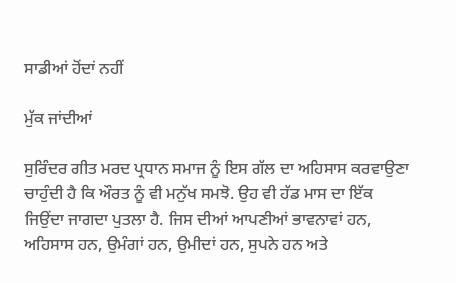ਸਾਡੀਆਂ ਹੋਂਦਾਂ ਨਹੀਂ

ਮੁੱਕ ਜਾਂਦੀਆਂ

ਸੁਰਿੰਦਰ ਗੀਤ ਮਰਦ ਪ੍ਰਧਾਨ ਸਮਾਜ ਨੂੰ ਇਸ ਗੱਲ ਦਾ ਅਹਿਸਾਸ ਕਰਵਾਉਣਾ ਚਾਹੁੰਦੀ ਹੈ ਕਿ ਔਰਤ ਨੂੰ ਵੀ ਮਨੁੱਖ ਸਮਝੋ. ਉਹ ਵੀ ਹੱਡ ਮਾਸ ਦਾ ਇੱਕ ਜਿਉਂਦਾ ਜਾਗਦਾ ਪੁਤਲਾ ਹੈ. ਜਿਸ ਦੀਆਂ ਆਪਣੀਆਂ ਭਾਵਨਾਵਾਂ ਹਨ, ਅਹਿਸਾਸ ਹਨ, ਉਮੰਗਾਂ ਹਨ, ਉਮੀਦਾਂ ਹਨ, ਸੁਪਨੇ ਹਨ ਅਤੇ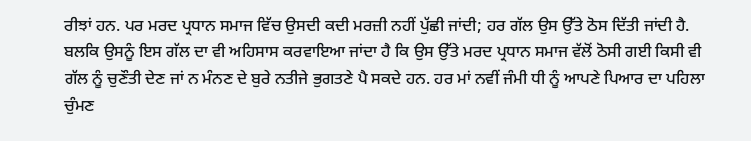ਰੀਝਾਂ ਹਨ. ਪਰ ਮਰਦ ਪ੍ਰਧਾਨ ਸਮਾਜ ਵਿੱਚ ਉਸਦੀ ਕਦੀ ਮਰਜ਼ੀ ਨਹੀਂ ਪੁੱਛੀ ਜਾਂਦੀ; ਹਰ ਗੱਲ ਉਸ ਉੱਤੇ ਠੋਸ ਦਿੱਤੀ ਜਾਂਦੀ ਹੈ. ਬਲਕਿ ਉਸਨੂੰ ਇਸ ਗੱਲ ਦਾ ਵੀ ਅਹਿਸਾਸ ਕਰਵਾਇਆ ਜਾਂਦਾ ਹੈ ਕਿ ਉਸ ਉੱਤੇ ਮਰਦ ਪ੍ਰਧਾਨ ਸਮਾਜ ਵੱਲੋਂ ਠੋਸੀ ਗਈ ਕਿਸੀ ਵੀ ਗੱਲ ਨੂੰ ਚੁਣੌਤੀ ਦੇਣ ਜਾਂ ਨ ਮੰਨਣ ਦੇ ਬੁਰੇ ਨਤੀਜੇ ਭੁਗਤਣੇ ਪੈ ਸਕਦੇ ਹਨ. ਹਰ ਮਾਂ ਨਵੀਂ ਜੰਮੀ ਧੀ ਨੂੰ ਆਪਣੇ ਪਿਆਰ ਦਾ ਪਹਿਲਾ ਚੁੰਮਣ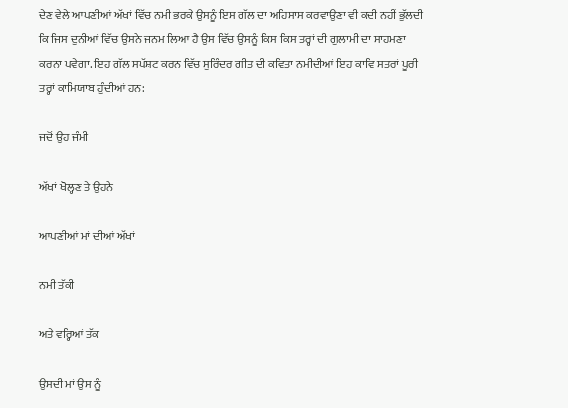ਦੇਣ ਵੇਲੇ ਆਪਣੀਆਂ ਅੱਖਾਂ ਵਿੱਚ ਨਮੀ ਭਰਕੇ ਉਸਨੂੰ ਇਸ ਗੱਲ ਦਾ ਅਹਿਸਾਸ ਕਰਵਾਉਣਾ ਵੀ ਕਦੀ ਨਹੀਂ ਭੁੱਲਦੀ ਕਿ ਜਿਸ ਦੁਨੀਆਂ ਵਿੱਚ ਉਸਨੇ ਜਨਮ ਲਿਆ ਹੈ ਉਸ ਵਿੱਚ ਉਸਨੂੰ ਕਿਸ ਕਿਸ ਤਰ੍ਹਾਂ ਦੀ ਗੁਲਾਮੀ ਦਾ ਸਾਹਮਣਾ ਕਰਨਾ ਪਵੇਗਾ. ਇਹ ਗੱਲ ਸਪੱਸ਼ਟ ਕਰਨ ਵਿੱਚ ਸੁਰਿੰਦਰ ਗੀਤ ਦੀ ਕਵਿਤਾ ਨਮੀਦੀਆਂ ਇਹ ਕਾਵਿ ਸਤਰਾਂ ਪੂਰੀ ਤਰ੍ਹਾਂ ਕਾਮਿਯਾਬ ਹੁੰਦੀਆਂ ਹਨ:

ਜਦੋਂ ਉਹ ਜੰਮੀ

ਅੱਖਾਂ ਖੋਲ੍ਹਣ ਤੇ ਉਹਨੇ

ਆਪਣੀਆਂ ਮਾਂ ਦੀਆਂ ਅੱਖਾਂ

ਨਮੀ ਤੱਕੀ

ਅਤੇ ਵਰ੍ਹਿਆਂ ਤੱਕ

ਉਸਦੀ ਮਾਂ ਉਸ ਨੂੰ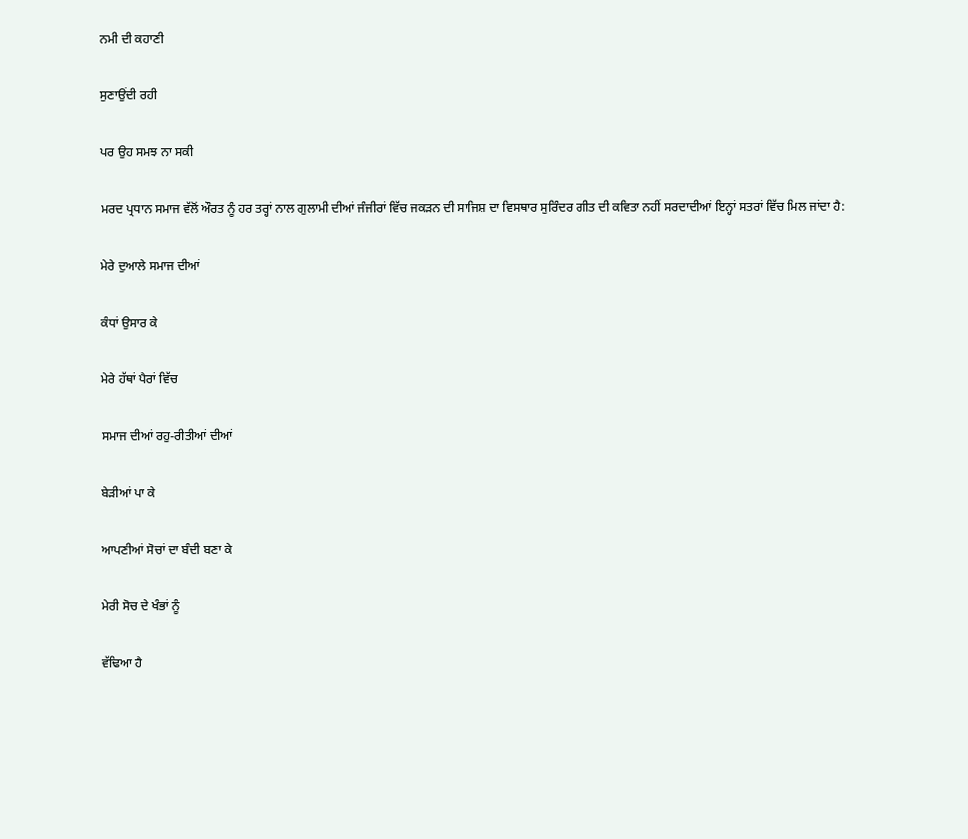ਨਮੀ ਦੀ ਕਹਾਣੀ

ਸੁਣਾਉਂਦੀ ਰਹੀ

ਪਰ ਉਹ ਸਮਝ ਨਾ ਸਕੀ

ਮਰਦ ਪ੍ਰਧਾਨ ਸਮਾਜ ਵੱਲੋਂ ਔਰਤ ਨੂੰ ਹਰ ਤਰ੍ਹਾਂ ਨਾਲ ਗੁਲਾਮੀ ਦੀਆਂ ਜੰਜੀਰਾਂ ਵਿੱਚ ਜਕੜਨ ਦੀ ਸਾਜਿਸ਼ ਦਾ ਵਿਸਥਾਰ ਸੁਰਿੰਦਰ ਗੀਤ ਦੀ ਕਵਿਤਾ ਨਹੀਂ ਸਰਦਾਦੀਆਂ ਇਨ੍ਹਾਂ ਸਤਰਾਂ ਵਿੱਚ ਮਿਲ ਜਾਂਦਾ ਹੈ:

ਮੇਰੇ ਦੁਆਲੇ ਸਮਾਜ ਦੀਆਂ

ਕੰਧਾਂ ਉਸਾਰ ਕੇ

ਮੇਰੇ ਹੱਥਾਂ ਪੈਰਾਂ ਵਿੱਚ

ਸਮਾਜ ਦੀਆਂ ਰਹੁ-ਰੀਤੀਆਂ ਦੀਆਂ

ਬੇੜੀਆਂ ਪਾ ਕੇ

ਆਪਣੀਆਂ ਸੋਚਾਂ ਦਾ ਬੰਦੀ ਬਣਾ ਕੇ

ਮੇਰੀ ਸੋਚ ਦੇ ਖੰਭਾਂ ਨੂੰ

ਵੱਢਿਆ ਹੈ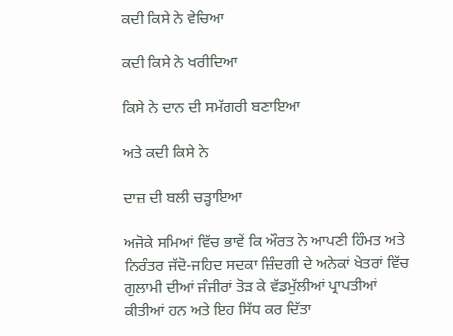ਕਦੀ ਕਿਸੇ ਨੇ ਵੇਚਿਆ

ਕਦੀ ਕਿਸੇ ਨੇ ਖਰੀਦਿਆ

ਕਿਸੇ ਨੇ ਦਾਨ ਦੀ ਸਮੱਗਰੀ ਬਣਾਇਆ

ਅਤੇ ਕਦੀ ਕਿਸੇ ਨੇ

ਦਾਜ਼ ਦੀ ਬਲੀ ਚੜ੍ਹਾਇਆ

ਅਜੋਕੇ ਸਮਿਆਂ ਵਿੱਚ ਭਾਵੇਂ ਕਿ ਔਰਤ ਨੇ ਆਪਣੀ ਹਿੰਮਤ ਅਤੇ ਨਿਰੰਤਰ ਜੱਦੋ-ਜਹਿਦ ਸਦਕਾ ਜ਼ਿੰਦਗੀ ਦੇ ਅਨੇਕਾਂ ਖੇਤਰਾਂ ਵਿੱਚ ਗੁਲਾਮੀ ਦੀਆਂ ਜੰਜੀਰਾਂ ਤੋੜ ਕੇ ਵੱਡਮੁੱਲੀਆਂ ਪ੍ਰਾਪਤੀਆਂ ਕੀਤੀਆਂ ਹਨ ਅਤੇ ਇਹ ਸਿੱਧ ਕਰ ਦਿੱਤਾ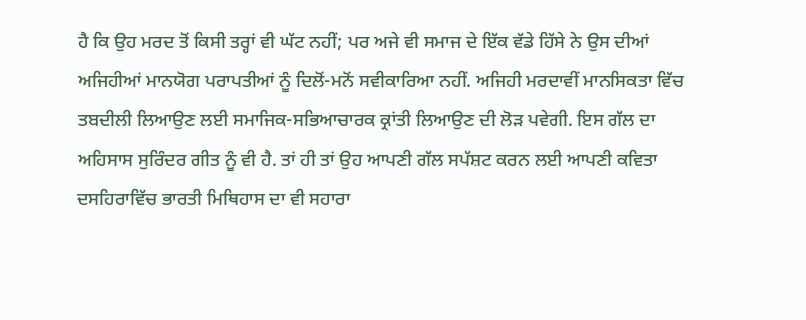ਹੈ ਕਿ ਉਹ ਮਰਦ ਤੋਂ ਕਿਸੀ ਤਰ੍ਹਾਂ ਵੀ ਘੱਟ ਨਹੀਂ; ਪਰ ਅਜੇ ਵੀ ਸਮਾਜ ਦੇ ਇੱਕ ਵੱਡੇ ਹਿੱਸੇ ਨੇ ਉਸ ਦੀਆਂ ਅਜਿਹੀਆਂ ਮਾਨਯੋਗ ਪਰਾਪਤੀਆਂ ਨੂੰ ਦਿਲੋਂ-ਮਨੋਂ ਸਵੀਕਾਰਿਆ ਨਹੀਂ. ਅਜਿਹੀ ਮਰਦਾਵੀਂ ਮਾਨਸਿਕਤਾ ਵਿੱਚ ਤਬਦੀਲੀ ਲਿਆਉਣ ਲਈ ਸਮਾਜਿਕ-ਸਭਿਆਚਾਰਕ ਕ੍ਰਾਂਤੀ ਲਿਆਉਣ ਦੀ ਲੋੜ ਪਵੇਗੀ. ਇਸ ਗੱਲ ਦਾ ਅਹਿਸਾਸ ਸੁਰਿੰਦਰ ਗੀਤ ਨੂੰ ਵੀ ਹੈ. ਤਾਂ ਹੀ ਤਾਂ ਉਹ ਆਪਣੀ ਗੱਲ ਸਪੱਸ਼ਟ ਕਰਨ ਲਈ ਆਪਣੀ ਕਵਿਤਾ ਦਸਹਿਰਾਵਿੱਚ ਭਾਰਤੀ ਮਿਥਿਹਾਸ ਦਾ ਵੀ ਸਹਾਰਾ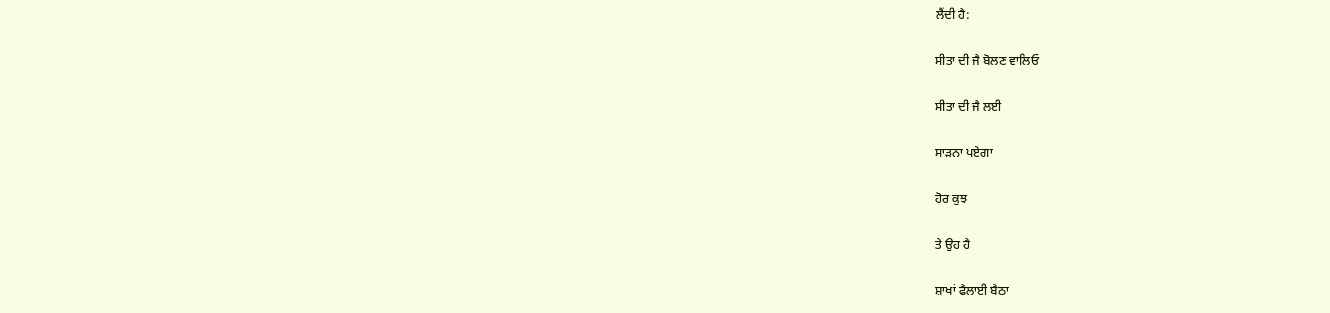ਲੈਂਦੀ ਹੈ:

ਸੀਤਾ ਦੀ ਜੈ ਬੋਲਣ ਵਾਲਿਓ

ਸੀਤਾ ਦੀ ਜੈ ਲਈ

ਸਾੜਨਾ ਪਏਗਾ

ਹੋਰ ਕੁਝ

ਤੇ ਉਹ ਹੈ

ਸ਼ਾਖਾਂ ਫੈਲਾਈ ਬੈਠਾ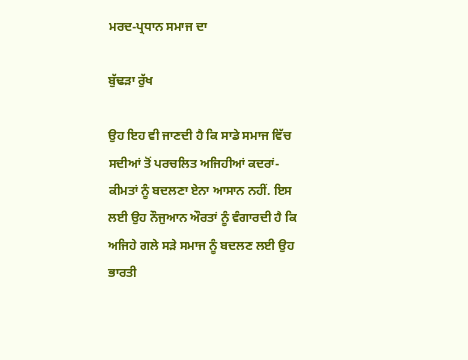ਮਰਦ-ਪ੍ਰਧਾਨ ਸਮਾਜ ਦਾ

ਬੁੱਢੜਾ ਰੁੱਖ

ਉਹ ਇਹ ਵੀ ਜਾਣਦੀ ਹੈ ਕਿ ਸਾਡੇ ਸਮਾਜ ਵਿੱਚ ਸਦੀਆਂ ਤੋਂ ਪਰਚਲਿਤ ਅਜਿਹੀਆਂ ਕਦਰਾਂ-ਕੀਮਤਾਂ ਨੂੰ ਬਦਲਣਾ ਏਨਾ ਆਸਾਨ ਨਹੀਂ. ਇਸ ਲਈ ਉਹ ਨੌਜੁਆਨ ਔਰਤਾਂ ਨੂੰ ਵੰਗਾਰਦੀ ਹੈ ਕਿ ਅਜਿਹੇ ਗਲੇ ਸੜੇ ਸਮਾਜ ਨੂੰ ਬਦਲਣ ਲਈ ਉਹ ਭਾਰਤੀ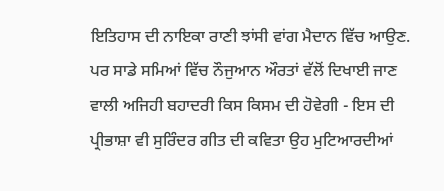ਇਤਿਹਾਸ ਦੀ ਨਾਇਕਾ ਰਾਣੀ ਝਾਂਸੀ ਵਾਂਗ ਮੈਦਾਨ ਵਿੱਚ ਆਉਣ. ਪਰ ਸਾਡੇ ਸਮਿਆਂ ਵਿੱਚ ਨੌਜੁਆਨ ਔਰਤਾਂ ਵੱਲੋਂ ਦਿਖਾਈ ਜਾਣ ਵਾਲੀ ਅਜਿਹੀ ਬਹਾਦਰੀ ਕਿਸ ਕਿਸਮ ਦੀ ਹੋਵੇਗੀ - ਇਸ ਦੀ ਪ੍ਰੀਭਾਸ਼ਾ ਵੀ ਸੁਰਿੰਦਰ ਗੀਤ ਦੀ ਕਵਿਤਾ ਉਹ ਮੁਟਿਆਰਦੀਆਂ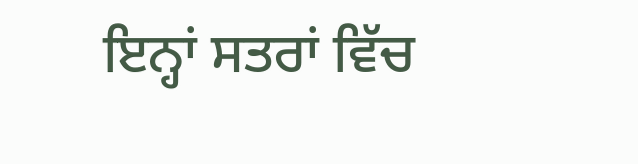ਇਨ੍ਹਾਂ ਸਤਰਾਂ ਵਿੱਚ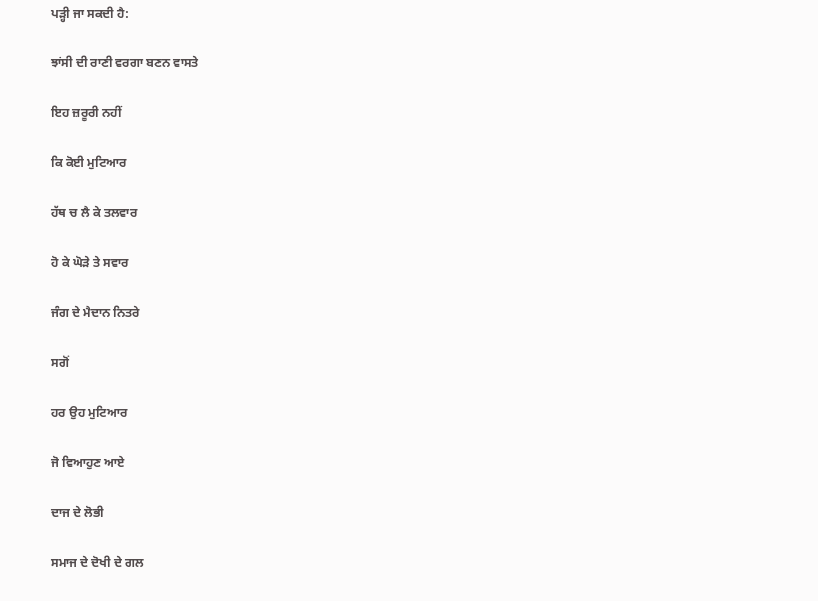ਪੜ੍ਹੀ ਜਾ ਸਕਦੀ ਹੈ:

ਝਾਂਸੀ ਦੀ ਰਾਣੀ ਵਰਗਾ ਬਣਨ ਵਾਸਤੇ

ਇਹ ਜ਼ਰੂਰੀ ਨਹੀਂ

ਕਿ ਕੋਈ ਮੁਟਿਆਰ

ਹੱਥ ਚ ਲੈ ਕੇ ਤਲਵਾਰ

ਹੋ ਕੇ ਘੋੜੇ ਤੇ ਸਵਾਰ

ਜੰਗ ਦੇ ਮੈਦਾਨ ਨਿਤਰੇ

ਸਗੋਂ

ਹਰ ਉਹ ਮੁਟਿਆਰ

ਜੋ ਵਿਆਹੁਣ ਆਏ

ਦਾਜ ਦੇ ਲੋਭੀ

ਸਮਾਜ ਦੇ ਦੋਖੀ ਦੇ ਗਲ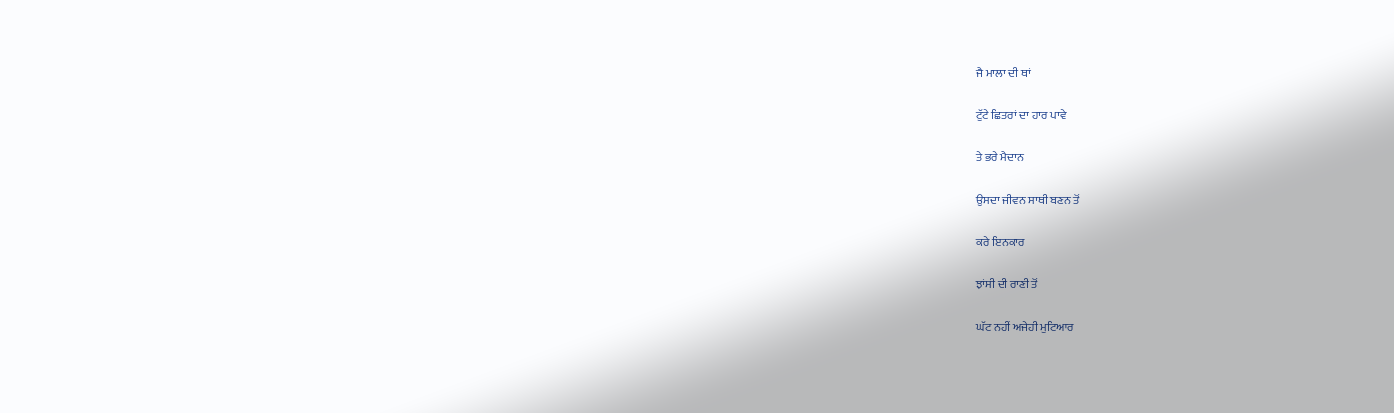ਜੈ ਮਾਲਾ ਦੀ ਥਾਂ

ਟੁੱਟੇ ਛਿਤਰਾਂ ਦਾ ਹਾਰ ਪਾਵੇ

ਤੇ ਭਰੇ ਮੈਦਾਨ

ਉਸਦਾ ਜੀਵਨ ਸਾਥੀ ਬਣਨ ਤੋਂ

ਕਰੇ ਇਨਕਾਰ

ਝਾਂਸੀ ਦੀ ਰਾਣੀ ਤੋਂ

ਘੱਟ ਨਹੀਂ ਅਜੇਹੀ ਮੁਟਿਆਰ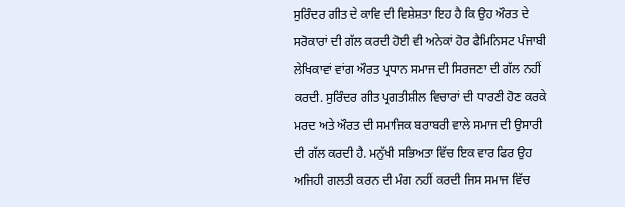ਸੁਰਿੰਦਰ ਗੀਤ ਦੇ ਕਾਵਿ ਦੀ ਵਿਸ਼ੇਸ਼ਤਾ ਇਹ ਹੈ ਕਿ ਉਹ ਔਰਤ ਦੇ ਸਰੋਕਾਰਾਂ ਦੀ ਗੱਲ ਕਰਦੀ ਹੋਈ ਵੀ ਅਨੇਕਾਂ ਹੋਰ ਫੈਮਿਨਿਸਟ ਪੰਜਾਬੀ ਲੇਖਿਕਾਵਾਂ ਵਾਂਗ ਔਰਤ ਪ੍ਰਧਾਨ ਸਮਾਜ ਦੀ ਸਿਰਜਣਾ ਦੀ ਗੱਲ ਨਹੀਂ ਕਰਦੀ. ਸੁਰਿੰਦਰ ਗੀਤ ਪ੍ਰਗਤੀਸ਼ੀਲ ਵਿਚਾਰਾਂ ਦੀ ਧਾਰਣੀ ਹੋਣ ਕਰਕੇ ਮਰਦ ਅਤੇ ਔਰਤ ਦੀ ਸਮਾਜਿਕ ਬਰਾਬਰੀ ਵਾਲੇ ਸਮਾਜ ਦੀ ਉਸਾਰੀ ਦੀ ਗੱਲ ਕਰਦੀ ਹੈ. ਮਨੁੱਖੀ ਸਭਿਅਤਾ ਵਿੱਚ ਇਕ ਵਾਰ ਫਿਰ ਉਹ ਅਜਿਹੀ ਗਲਤੀ ਕਰਨ ਦੀ ਮੰਗ ਨਹੀਂ ਕਰਦੀ ਜਿਸ ਸਮਾਜ ਵਿੱਚ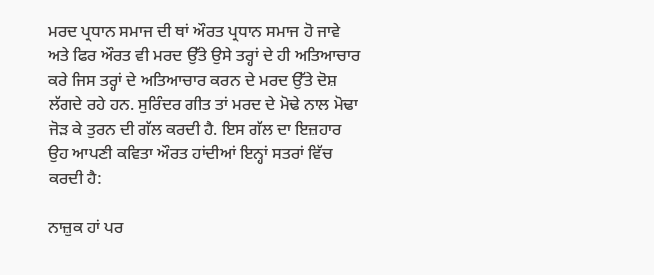ਮਰਦ ਪ੍ਰਧਾਨ ਸਮਾਜ ਦੀ ਥਾਂ ਔਰਤ ਪ੍ਰਧਾਨ ਸਮਾਜ ਹੋ ਜਾਵੇ ਅਤੇ ਫਿਰ ਔਰਤ ਵੀ ਮਰਦ ਉੱਤੇ ਉਸੇ ਤਰ੍ਹਾਂ ਦੇ ਹੀ ਅਤਿਆਚਾਰ ਕਰੇ ਜਿਸ ਤਰ੍ਹਾਂ ਦੇ ਅਤਿਆਚਾਰ ਕਰਨ ਦੇ ਮਰਦ ਉੱਤੇ ਦੋਸ਼ ਲੱਗਦੇ ਰਹੇ ਹਨ. ਸੁਰਿੰਦਰ ਗੀਤ ਤਾਂ ਮਰਦ ਦੇ ਮੋਢੇ ਨਾਲ ਮੋਢਾ ਜੋੜ ਕੇ ਤੁਰਨ ਦੀ ਗੱਲ ਕਰਦੀ ਹੈ. ਇਸ ਗੱਲ ਦਾ ਇਜ਼ਹਾਰ ਉਹ ਆਪਣੀ ਕਵਿਤਾ ਔਰਤ ਹਾਂਦੀਆਂ ਇਨ੍ਹਾਂ ਸਤਰਾਂ ਵਿੱਚ ਕਰਦੀ ਹੈ:

ਨਾਜ਼ੁਕ ਹਾਂ ਪਰ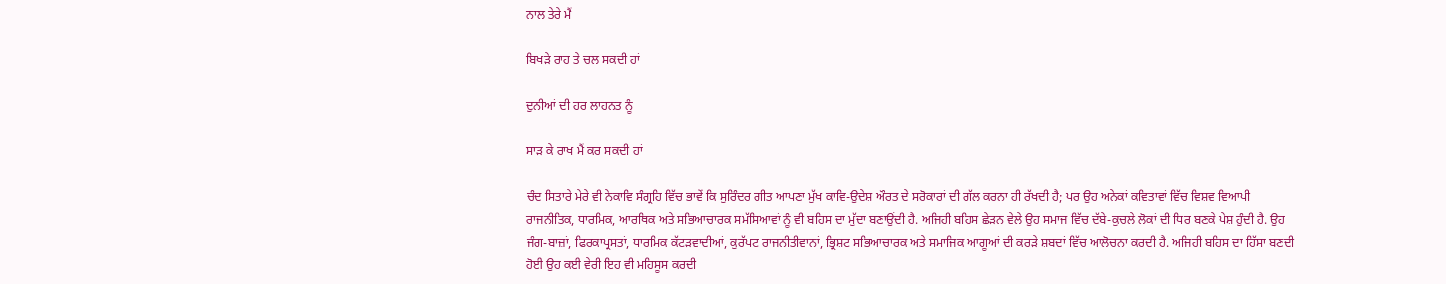ਨਾਲ ਤੇਰੇ ਮੈਂ

ਬਿਖੜੇ ਰਾਹ ਤੇ ਚਲ ਸਕਦੀ ਹਾਂ

ਦੁਨੀਆਂ ਦੀ ਹਰ ਲਾਹਨਤ ਨੂੰ

ਸਾੜ ਕੇ ਰਾਖ ਮੈਂ ਕਰ ਸਕਦੀ ਹਾਂ

ਚੰਦ ਸਿਤਾਰੇ ਮੇਰੇ ਵੀ ਨੇਕਾਵਿ ਸੰਗ੍ਰਹਿ ਵਿੱਚ ਭਾਵੇਂ ਕਿ ਸੁਰਿੰਦਰ ਗੀਤ ਆਪਣਾ ਮੁੱਖ ਕਾਵਿ-ਉਦੇਸ਼ ਔਰਤ ਦੇ ਸਰੋਕਾਰਾਂ ਦੀ ਗੱਲ ਕਰਨਾ ਹੀ ਰੱਖਦੀ ਹੈ; ਪਰ ਉਹ ਅਨੇਕਾਂ ਕਵਿਤਾਵਾਂ ਵਿੱਚ ਵਿਸ਼ਵ ਵਿਆਪੀ ਰਾਜਨੀਤਿਕ, ਧਾਰਮਿਕ, ਆਰਥਿਕ ਅਤੇ ਸਭਿਆਚਾਰਕ ਸਮੱਸਿਆਵਾਂ ਨੂੰ ਵੀ ਬਹਿਸ ਦਾ ਮੁੱਦਾ ਬਣਾਉਂਦੀ ਹੈ. ਅਜਿਹੀ ਬਹਿਸ ਛੇੜਨ ਵੇਲੇ ਉਹ ਸਮਾਜ ਵਿੱਚ ਦੱਬੇ-ਕੁਚਲੇ ਲੋਕਾਂ ਦੀ ਧਿਰ ਬਣਕੇ ਪੇਸ਼ ਹੁੰਦੀ ਹੈ. ਉਹ ਜੰਗ-ਬਾਜ਼ਾਂ, ਫਿਰਕਾਪ੍ਰਸਤਾਂ, ਧਾਰਮਿਕ ਕੱਟੜਵਾਦੀਆਂ, ਕੁਰੱਪਟ ਰਾਜਨੀਤੀਵਾਨਾਂ, ਭ੍ਰਿਸ਼ਟ ਸਭਿਆਚਾਰਕ ਅਤੇ ਸਮਾਜਿਕ ਆਗੂਆਂ ਦੀ ਕਰੜੇ ਸ਼ਬਦਾਂ ਵਿੱਚ ਆਲੋਚਨਾ ਕਰਦੀ ਹੈ. ਅਜਿਹੀ ਬਹਿਸ ਦਾ ਹਿੱਸਾ ਬਣਦੀ ਹੋਈ ਉਹ ਕਈ ਵੇਰੀ ਇਹ ਵੀ ਮਹਿਸੂਸ ਕਰਦੀ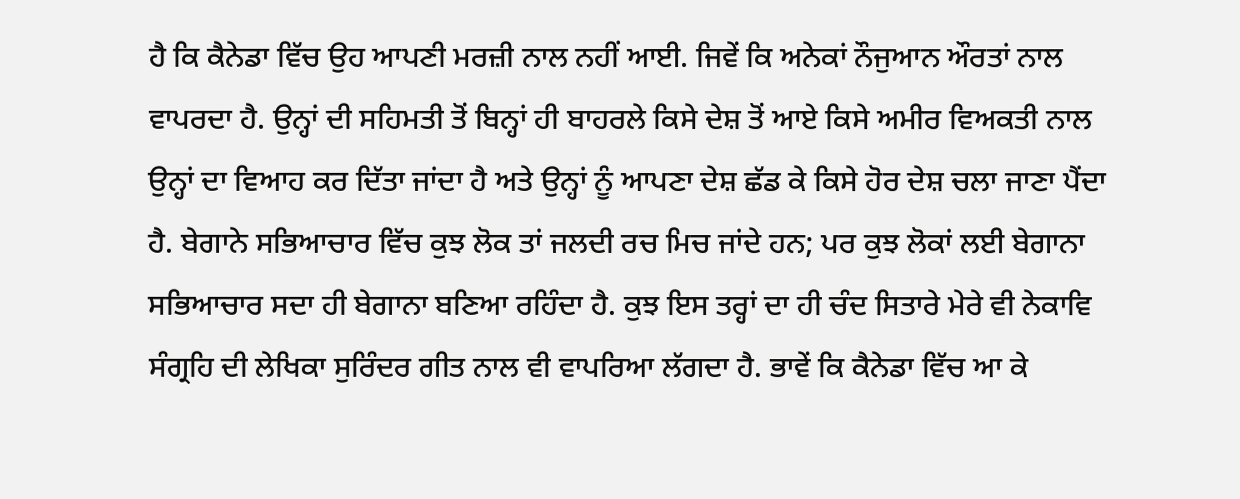ਹੈ ਕਿ ਕੈਨੇਡਾ ਵਿੱਚ ਉਹ ਆਪਣੀ ਮਰਜ਼ੀ ਨਾਲ ਨਹੀਂ ਆਈ. ਜਿਵੇਂ ਕਿ ਅਨੇਕਾਂ ਨੌਜੁਆਨ ਔਰਤਾਂ ਨਾਲ ਵਾਪਰਦਾ ਹੈ. ਉਨ੍ਹਾਂ ਦੀ ਸਹਿਮਤੀ ਤੋਂ ਬਿਨ੍ਹਾਂ ਹੀ ਬਾਹਰਲੇ ਕਿਸੇ ਦੇਸ਼ ਤੋਂ ਆਏ ਕਿਸੇ ਅਮੀਰ ਵਿਅਕਤੀ ਨਾਲ ਉਨ੍ਹਾਂ ਦਾ ਵਿਆਹ ਕਰ ਦਿੱਤਾ ਜਾਂਦਾ ਹੈ ਅਤੇ ਉਨ੍ਹਾਂ ਨੂੰ ਆਪਣਾ ਦੇਸ਼ ਛੱਡ ਕੇ ਕਿਸੇ ਹੋਰ ਦੇਸ਼ ਚਲਾ ਜਾਣਾ ਪੈਂਦਾ ਹੈ. ਬੇਗਾਨੇ ਸਭਿਆਚਾਰ ਵਿੱਚ ਕੁਝ ਲੋਕ ਤਾਂ ਜਲਦੀ ਰਚ ਮਿਚ ਜਾਂਦੇ ਹਨ; ਪਰ ਕੁਝ ਲੋਕਾਂ ਲਈ ਬੇਗਾਨਾ ਸਭਿਆਚਾਰ ਸਦਾ ਹੀ ਬੇਗਾਨਾ ਬਣਿਆ ਰਹਿੰਦਾ ਹੈ. ਕੁਝ ਇਸ ਤਰ੍ਹਾਂ ਦਾ ਹੀ ਚੰਦ ਸਿਤਾਰੇ ਮੇਰੇ ਵੀ ਨੇਕਾਵਿ ਸੰਗ੍ਰਹਿ ਦੀ ਲੇਖਿਕਾ ਸੁਰਿੰਦਰ ਗੀਤ ਨਾਲ ਵੀ ਵਾਪਰਿਆ ਲੱਗਦਾ ਹੈ. ਭਾਵੇਂ ਕਿ ਕੈਨੇਡਾ ਵਿੱਚ ਆ ਕੇ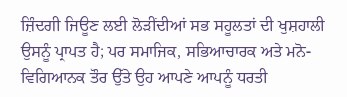ਜ਼ਿੰਦਗੀ ਜਿਊਣ ਲਈ ਲੋੜੀਂਦੀਆਂ ਸਭ ਸਹੂਲਤਾਂ ਦੀ ਖੁਸ਼ਹਾਲੀ ਉਸਨੂੰ ਪ੍ਰਾਪਤ ਹੈ; ਪਰ ਸਮਾਜਿਕ, ਸਭਿਆਚਾਰਕ ਅਤੇ ਮਨੋ-ਵਿਗਿਆਨਕ ਤੌਰ ਉੱਤੇ ਉਹ ਆਪਣੇ ਆਪਨੂੰ ਧਰਤੀ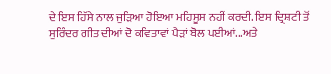ਦੇ ਇਸ ਹਿੱਸੇ ਨਾਲ ਜੁੜਿਆ ਹੋਇਆ ਮਹਿਸੂਸ ਨਹੀਂ ਕਰਦੀ. ਇਸ ਦ੍ਰਿਸ਼ਟੀ ਤੋਂ ਸੁਰਿੰਦਰ ਗੀਤ ਦੀਆਂ ਦੋ ਕਵਿਤਾਵਾਂ ਪੈੜਾਂ ਬੋਲ ਪਈਆਂ...ਅਤੇ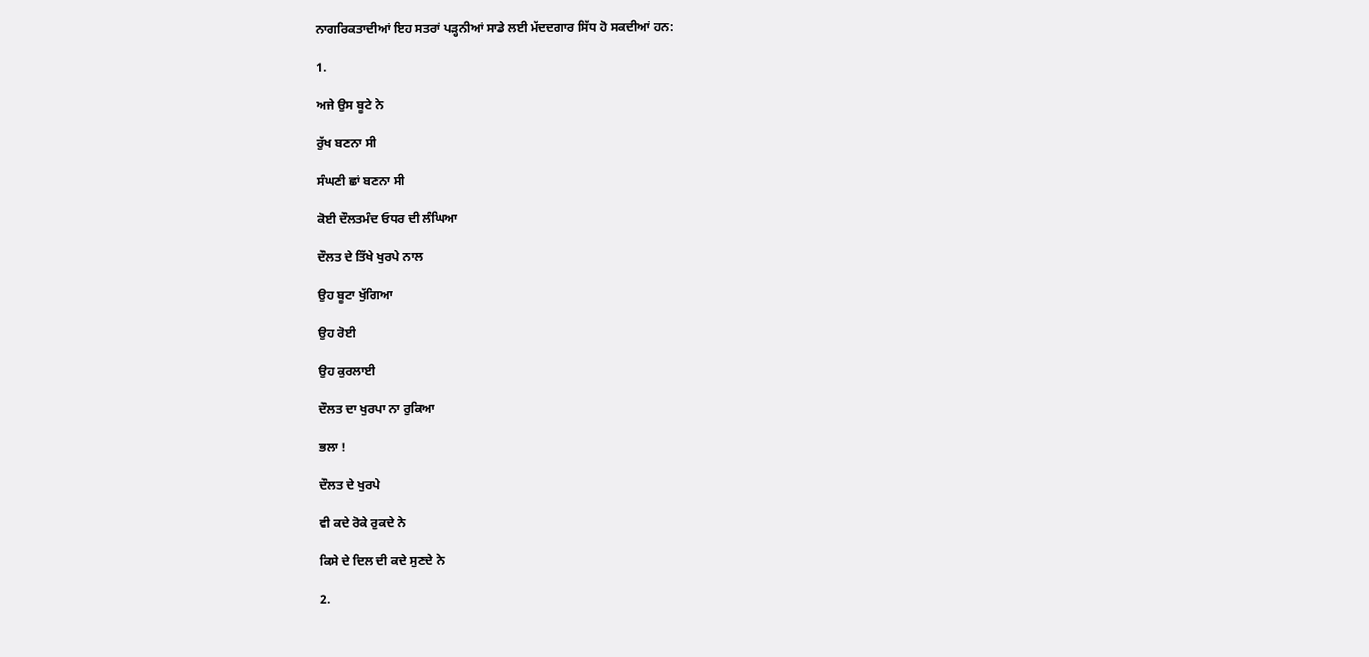ਨਾਗਰਿਕਤਾਦੀਆਂ ਇਹ ਸਤਰਾਂ ਪੜ੍ਹਨੀਆਂ ਸਾਡੇ ਲਈ ਮੱਦਦਗਾਰ ਸਿੱਧ ਹੋ ਸਕਦੀਆਂ ਹਨ:

1.

ਅਜੇ ਉਸ ਬੂਟੇ ਨੇ

ਰੁੱਖ ਬਣਨਾ ਸੀ

ਸੰਘਣੀ ਛਾਂ ਬਣਨਾ ਸੀ

ਕੋਈ ਦੌਲਤਮੰਦ ਓਧਰ ਦੀ ਲੰਘਿਆ

ਦੌਲਤ ਦੇ ਤਿੱਖੇ ਖੁਰਪੇ ਨਾਲ

ਉਹ ਬੂਟਾ ਖੁੱਗਿਆ

ਉਹ ਰੋਈ

ਉਹ ਕੁਰਲਾਈ

ਦੌਲਤ ਦਾ ਖੁਰਪਾ ਨਾ ਰੁਕਿਆ

ਭਲਾ !

ਦੌਲਤ ਦੇ ਖੁਰਪੇ

ਵੀ ਕਦੇ ਰੋਕੇ ਰੁਕਦੇ ਨੇ

ਕਿਸੇ ਦੇ ਦਿਲ ਦੀ ਕਦੇ ਸੁਣਦੇ ਨੇ

2.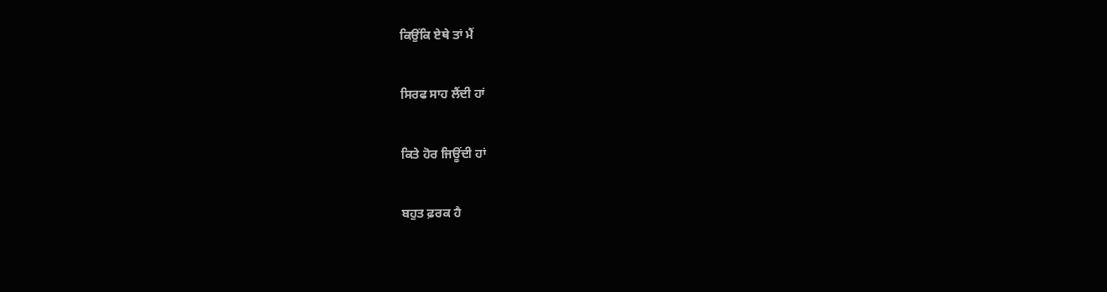ਕਿਉਂਕਿ ਏਥੇ ਤਾਂ ਮੈਂ

ਸਿਰਫ ਸਾਹ ਲੈਂਦੀ ਹਾਂ

ਕਿਤੇ ਹੋਰ ਜਿਊਂਦੀ ਹਾਂ

ਬਹੁਤ ਫ਼ਰਕ ਹੈ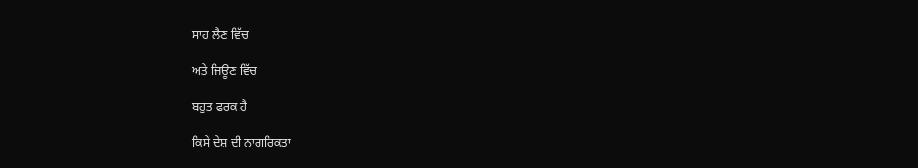ਸਾਹ ਲੈਣ ਵਿੱਚ

ਅਤੇ ਜਿਊਣ ਵਿੱਚ

ਬਹੁਤ ਫਰਕ ਹੈ

ਕਿਸੇ ਦੇਸ਼ ਦੀ ਨਾਗਰਿਕਤਾ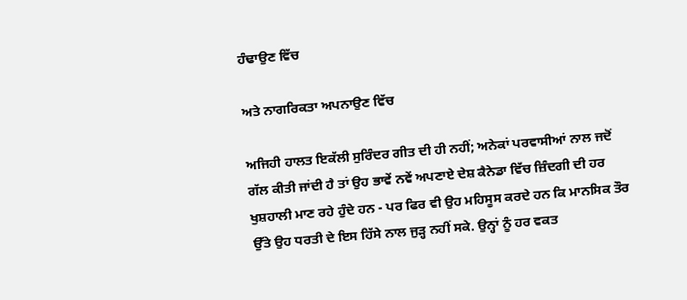ਹੰਢਾਉਣ ਵਿੱਚ

ਅਤੇ ਨਾਗਰਿਕਤਾ ਅਪਨਾਉਣ ਵਿੱਚ

ਅਜਿਹੀ ਹਾਲਤ ਇਕੱਲੀ ਸੁਰਿੰਦਰ ਗੀਤ ਦੀ ਹੀ ਨਹੀਂ; ਅਨੇਕਾਂ ਪਰਵਾਸੀਆਂ ਨਾਲ ਜਦੋਂ ਗੱਲ ਕੀਤੀ ਜਾਂਦੀ ਹੈ ਤਾਂ ਉਹ ਭਾਵੇਂ ਨਵੇਂ ਅਪਣਾਏ ਦੇਸ਼ ਕੈਨੇਡਾ ਵਿੱਚ ਜ਼ਿੰਦਗੀ ਦੀ ਹਰ ਖੁਸ਼ਹਾਲੀ ਮਾਣ ਰਹੇ ਹੁੰਦੇ ਹਨ - ਪਰ ਫਿਰ ਵੀ ਉਹ ਮਹਿਸੂਸ ਕਰਦੇ ਹਨ ਕਿ ਮਾਨਸਿਕ ਤੌਰ ਉੱਤੇ ਉਹ ਧਰਤੀ ਦੇ ਇਸ ਹਿੱਸੇ ਨਾਲ ਜੁੜ੍ਹ ਨਹੀਂ ਸਕੇ. ਉਨ੍ਹਾਂ ਨੂੰ ਹਰ ਵਕਤ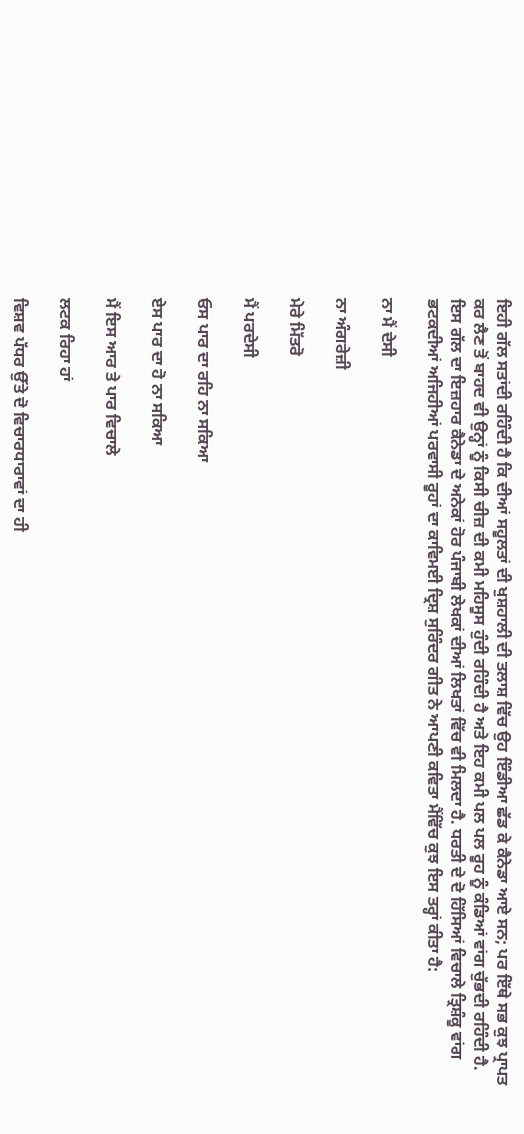ਇਹੀ ਗੱਲ ਸਤਾਂਦੀ ਰਹਿੰਦੀ ਹੈ ਕਿ ਦੀਆਂ ਸਹੂਲਤਾਂ ਦੀ ਖੁਸ਼ਹਾਲੀ ਦੀ ਤਲਾਸ਼ ਵਿੱਚ ਉਹ ਇੰਡੀਆ ਛੱਡ ਕੇ ਕੈਨੇਡਾ ਆਏ ਸਨ; ਪਰ ਇੱਥੇ ਸਭ ਕੁਝ ਪ੍ਰਾਪਤ ਕਰ ਲੈਣ ਤੋਂ ਬਾਹਦ ਵੀ ਉਨ੍ਹਾਂ ਨੂੰ ਕਿਸੀ ਚੀਜ਼ ਦੀ ਕਮੀ ਮਹਿਸੂਸ ਹੁੰਦੀ ਰਹਿੰਦੀ ਹੈ ਅਤੇ ਇਹ ਕਮੀ ਪਲ ਪਲ ਰੂਹ ਨੂੰ ਕੰਡਿਆਂ ਵਾਂਗ ਚੁੱਭਦੀ ਰਹਿੰਦੀ ਹੈ. ਇਸ ਗੱਲ ਦਾ ਇਜ਼ਹਾਰ ਕੈਨੇਡਾ ਦੇ ਅਨੇਕਾਂ ਹੋਰ ਪੰਜਾਬੀ ਲੇਖਕਾਂ ਦੀਆਂ ਲਿਖਤਾਂ ਵਿੱਚ ਵੀ ਮਿਲਦਾ ਹੈ. ਧਰਤੀ ਦੇ ਦੋ ਹਿੱਸਿਆਂ ਵਿਚਾਲੇ ਤ੍ਰਿਸ਼ੰਕੂ ਵਾਂਗ ਭਟਕਦੀਆਂ ਅਜਿਹੀਆਂ ਪਰਵਾਸੀ ਰੂਹਾਂ ਦਾ ਕਾਵਿਮਈ ਦ੍ਰਿਸ਼ ਸੁਰਿੰਦਰ ਗੀਤ ਨੇ ਆਪਣੀ ਕਵਿਤਾ ਮੈਂਵਿੱਚ ਕੁਝ ਇਸ ਤਰ੍ਹਾਂ ਕੀਤਾ ਹੈ:

ਨਾ ਮੈਂ ਦੇਸੀ

ਨਾ ਅੰਗਰੇਜ਼ੀ

ਮੇਰੇ ਮਿੱਤਰੋ

ਮੈਂ ਪਰਦੇਸੀ

ਓਸ ਪਾਰ ਦਾ ਰਹਿ ਨਾ ਸਕਿਆ

ਏਸ ਪਾਰ ਦਾ ਹੋ ਨਾ ਸਕਿਆ

ਮੈਂ ਇਸ ਆਰ ਤੇ ਪਾਰ ਵਿਚਾਲੇ

ਲਟਕ ਰਿਹਾ ਹਾਂ

ਵਿਸ਼ਵ ਪੱਧਰ ਉੱਤੇ ਦੋ ਵਿਚਾਰਧਾਰਾਵਾਂ ਦਾ ਹੀ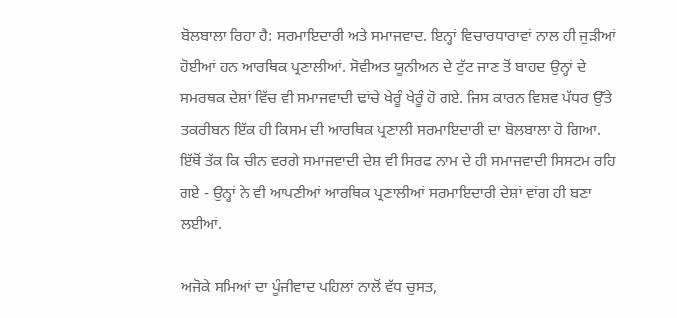ਬੋਲਬਾਲਾ ਰਿਹਾ ਹੈ: ਸਰਮਾਇਦਾਰੀ ਅਤੇ ਸਮਾਜਵਾਦ. ਇਨ੍ਹਾਂ ਵਿਚਾਰਧਾਰਾਵਾਂ ਨਾਲ ਹੀ ਜੁੜੀਆਂ ਹੋਈਆਂ ਹਨ ਆਰਥਿਕ ਪ੍ਰਣਾਲੀਆਂ. ਸੋਵੀਅਤ ਯੂਨੀਅਨ ਦੇ ਟੁੱਟ ਜਾਣ ਤੋਂ ਬਾਹਦ ਉਨ੍ਹਾਂ ਦੇ ਸਮਰਥਕ ਦੇਸ਼ਾਂ ਵਿੱਚ ਵੀ ਸਮਾਜਵਾਦੀ ਢਾਂਚੇ ਖੇਰੂੰ ਖੇਰੂੰ ਹੋ ਗਏ. ਜਿਸ ਕਾਰਨ ਵਿਸ਼ਵ ਪੱਧਰ ਉੱਤੇ ਤਕਰੀਬਨ ਇੱਕ ਹੀ ਕਿਸਮ ਦੀ ਆਰਥਿਕ ਪ੍ਰਣਾਲੀ ਸਰਮਾਇਦਾਰੀ ਦਾ ਬੋਲਬਾਲਾ ਹੋ ਗਿਆ. ਇੱਥੋਂ ਤੱਕ ਕਿ ਚੀਨ ਵਰਗੇ ਸਮਾਜਵਾਦੀ ਦੇਸ਼ ਵੀ ਸਿਰਫ ਨਾਮ ਦੇ ਹੀ ਸਮਾਜਵਾਦੀ ਸਿਸਟਮ ਰਹਿ ਗਏ - ਉਨ੍ਹਾਂ ਨੇ ਵੀ ਆਪਣੀਆਂ ਆਰਥਿਕ ਪ੍ਰਣਾਲੀਆਂ ਸਰਮਾਇਦਾਰੀ ਦੇਸ਼ਾਂ ਵਾਂਗ ਹੀ ਬਣਾ ਲਈਆਂ.

ਅਜੋਕੇ ਸਮਿਆਂ ਦਾ ਪੂੰਜੀਵਾਦ ਪਹਿਲਾਂ ਨਾਲੋਂ ਵੱਧ ਚੁਸਤ,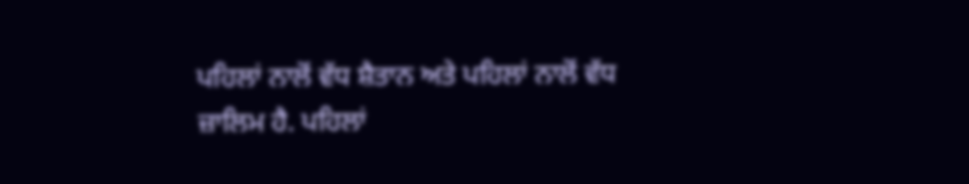ਪਹਿਲਾਂ ਨਾਲੋਂ ਵੱਧ ਸ਼ੈਤਾਨ ਅਤੇ ਪਹਿਲਾਂ ਨਾਲੋਂ ਵੱਧ ਜ਼ਾਲਿਮ ਹੈ. ਪਹਿਲਾਂ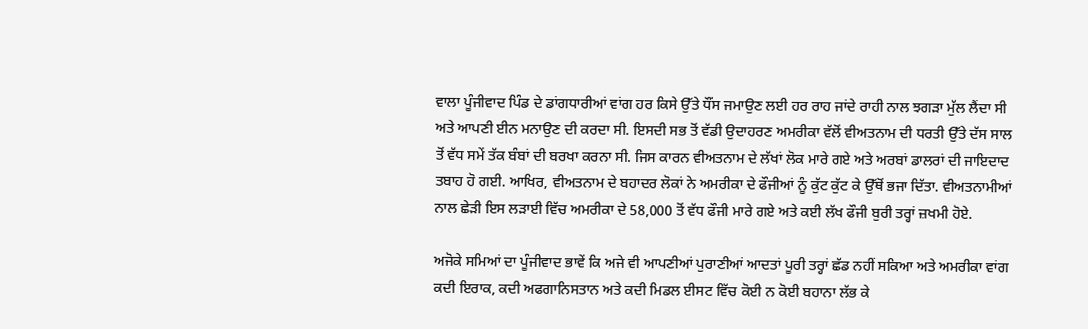ਵਾਲਾ ਪੂੰਜੀਵਾਦ ਪਿੰਡ ਦੇ ਡਾਂਗਧਾਰੀਆਂ ਵਾਂਗ ਹਰ ਕਿਸੇ ਉੱਤੇ ਧੌਂਸ ਜਮਾਉਣ ਲਈ ਹਰ ਰਾਹ ਜਾਂਦੇ ਰਾਹੀ ਨਾਲ ਝਗੜਾ ਮੁੱਲ ਲੈਂਦਾ ਸੀ ਅਤੇ ਆਪਣੀ ਈਨ ਮਨਾਉਣ ਦੀ ਕਰਦਾ ਸੀ. ਇਸਦੀ ਸਭ ਤੋਂ ਵੱਡੀ ਉਦਾਹਰਣ ਅਮਰੀਕਾ ਵੱਲੋਂ ਵੀਅਤਨਾਮ ਦੀ ਧਰਤੀ ਉੱਤੇ ਦੱਸ ਸਾਲ ਤੋਂ ਵੱਧ ਸਮੇਂ ਤੱਕ ਬੰਬਾਂ ਦੀ ਬਰਖਾ ਕਰਨਾ ਸੀ. ਜਿਸ ਕਾਰਨ ਵੀਅਤਨਾਮ ਦੇ ਲੱਖਾਂ ਲੋਕ ਮਾਰੇ ਗਏ ਅਤੇ ਅਰਬਾਂ ਡਾਲਰਾਂ ਦੀ ਜਾਇਦਾਦ ਤਬਾਹ ਹੋ ਗਈ. ਆਖਿਰ, ਵੀਅਤਨਾਮ ਦੇ ਬਹਾਦਰ ਲੋਕਾਂ ਨੇ ਅਮਰੀਕਾ ਦੇ ਫੌਜੀਆਂ ਨੂੰ ਕੁੱਟ ਕੁੱਟ ਕੇ ਉੱਥੋਂ ਭਜਾ ਦਿੱਤਾ. ਵੀਅਤਨਾਮੀਆਂ ਨਾਲ ਛੇੜੀ ਇਸ ਲੜਾਈ ਵਿੱਚ ਅਮਰੀਕਾ ਦੇ 58,000 ਤੋਂ ਵੱਧ ਫੌਜੀ ਮਾਰੇ ਗਏ ਅਤੇ ਕਈ ਲੱਖ ਫੌਜੀ ਬੁਰੀ ਤਰ੍ਹਾਂ ਜ਼ਖਮੀ ਹੋਏ.

ਅਜੋਕੇ ਸਮਿਆਂ ਦਾ ਪੂੰਜੀਵਾਦ ਭਾਵੇਂ ਕਿ ਅਜੇ ਵੀ ਆਪਣੀਆਂ ਪੁਰਾਣੀਆਂ ਆਦਤਾਂ ਪੂਰੀ ਤਰ੍ਹਾਂ ਛੱਡ ਨਹੀਂ ਸਕਿਆ ਅਤੇ ਅਮਰੀਕਾ ਵਾਂਗ ਕਦੀ ਇਰਾਕ, ਕਦੀ ਅਫਗਾਨਿਸਤਾਨ ਅਤੇ ਕਦੀ ਮਿਡਲ ਈਸਟ ਵਿੱਚ ਕੋਈ ਨ ਕੋਈ ਬਹਾਨਾ ਲੱਭ ਕੇ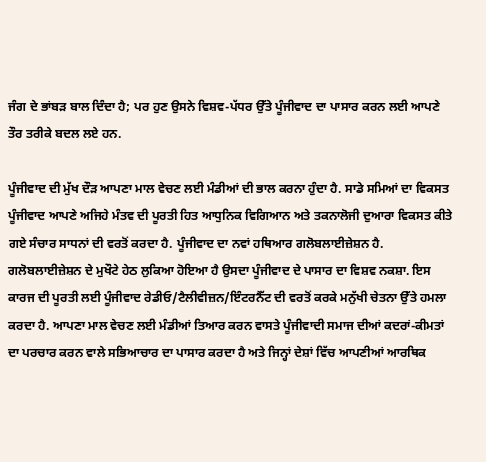ਜੰਗ ਦੇ ਭਾਂਬੜ ਬਾਲ ਦਿੰਦਾ ਹੈ; ਪਰ ਹੁਣ ਉਸਨੇ ਵਿਸ਼ਵ-ਪੱਧਰ ਉੱਤੇ ਪੂੰਜੀਵਾਦ ਦਾ ਪਾਸਾਰ ਕਰਨ ਲਈ ਆਪਣੇ ਤੌਰ ਤਰੀਕੇ ਬਦਲ ਲਏ ਹਨ.

ਪੂੰਜੀਵਾਦ ਦੀ ਮੁੱਖ ਦੌੜ ਆਪਣਾ ਮਾਲ ਵੇਚਣ ਲਈ ਮੰਡੀਆਂ ਦੀ ਭਾਲ ਕਰਨਾ ਹੁੰਦਾ ਹੈ. ਸਾਡੇ ਸਮਿਆਂ ਦਾ ਵਿਕਸਤ ਪੂੰਜੀਵਾਦ ਆਪਣੇ ਅਜਿਹੇ ਮੰਤਵ ਦੀ ਪੂਰਤੀ ਹਿਤ ਆਧੁਨਿਕ ਵਿਗਿਆਨ ਅਤੇ ਤਕਨਾਲੋਜੀ ਦੁਆਰਾ ਵਿਕਸਤ ਕੀਤੇ ਗਏ ਸੰਚਾਰ ਸਾਧਨਾਂ ਦੀ ਵਰਤੋਂ ਕਰਦਾ ਹੈ. ਪੂੰਜੀਵਾਦ ਦਾ ਨਵਾਂ ਹਥਿਆਰ ਗਲੋਬਲਾਈਜ਼ੇਸ਼ਨ ਹੈ. ਗਲੋਬਲਾਈਜ਼ੇਸ਼ਨ ਦੇ ਮੁਖੌਟੇ ਹੇਠ ਲੁਕਿਆ ਹੋਇਆ ਹੈ ਉਸਦਾ ਪੂੰਜੀਵਾਦ ਦੇ ਪਾਸਾਰ ਦਾ ਵਿਸ਼ਵ ਨਕਸ਼ਾ. ਇਸ ਕਾਰਜ ਦੀ ਪੂਰਤੀ ਲਈ ਪੂੰਜੀਵਾਦ ਰੇਡੀਓ/ਟੈਲੀਵੀਜ਼ਨ/ਇੰਟਰਨੈੱਟ ਦੀ ਵਰਤੋਂ ਕਰਕੇ ਮਨੁੱਖੀ ਚੇਤਨਾ ਉੱਤੇ ਹਮਲਾ ਕਰਦਾ ਹੈ. ਆਪਣਾ ਮਾਲ ਵੇਚਣ ਲਈ ਮੰਡੀਆਂ ਤਿਆਰ ਕਰਨ ਵਾਸਤੇ ਪੂੰਜੀਵਾਦੀ ਸਮਾਜ ਦੀਆਂ ਕਦਰਾਂ-ਕੀਮਤਾਂ ਦਾ ਪਰਚਾਰ ਕਰਨ ਵਾਲੇ ਸਭਿਆਚਾਰ ਦਾ ਪਾਸਾਰ ਕਰਦਾ ਹੈ ਅਤੇ ਜਿਨ੍ਹਾਂ ਦੇਸ਼ਾਂ ਵਿੱਚ ਆਪਣੀਆਂ ਆਰਥਿਕ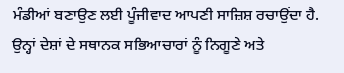ਮੰਡੀਆਂ ਬਣਾਉਣ ਲਈ ਪੂੰਜੀਵਾਦ ਆਪਣੀ ਸਾਜ਼ਿਸ਼ ਰਚਾਉਂਦਾ ਹੈ. ਉਨ੍ਹਾਂ ਦੇਸ਼ਾਂ ਦੇ ਸਥਾਨਕ ਸਭਿਆਚਾਰਾਂ ਨੂੰ ਨਿਗੂਣੇ ਅਤੇ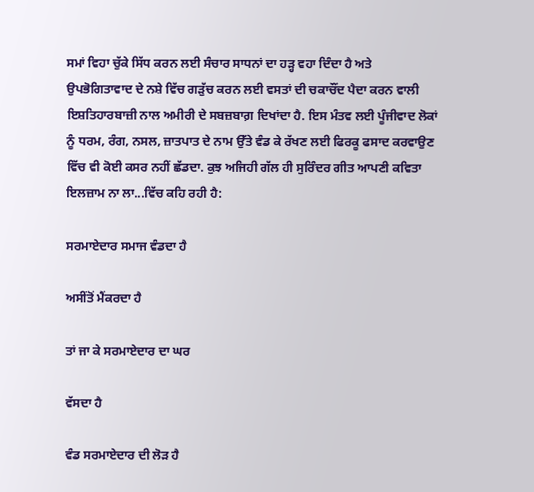ਸਮਾਂ ਵਿਹਾ ਚੁੱਕੇ ਸਿੱਧ ਕਰਨ ਲਈ ਸੰਚਾਰ ਸਾਧਨਾਂ ਦਾ ਹੜ੍ਹ ਵਹਾ ਦਿੰਦਾ ਹੈ ਅਤੇ ਉਪਭੋਗਿਤਾਵਾਦ ਦੇ ਨਸ਼ੇ ਵਿੱਚ ਗੜੁੱਚ ਕਰਨ ਲਈ ਵਸਤਾਂ ਦੀ ਚਕਾਚੌਂਦ ਪੈਦਾ ਕਰਨ ਵਾਲੀ ਇਸ਼ਤਿਹਾਰਬਾਜ਼ੀ ਨਾਲ ਅਮੀਰੀ ਦੇ ਸਬਜ਼ਬਾਗ਼ ਦਿਖਾਂਦਾ ਹੈ. ਇਸ ਮੰਤਵ ਲਈ ਪੂੰਜੀਵਾਦ ਲੋਕਾਂ ਨੂੰ ਧਰਮ, ਰੰਗ, ਨਸਲ, ਜ਼ਾਤਪਾਤ ਦੇ ਨਾਮ ਉੱਤੇ ਵੰਡ ਕੇ ਰੱਖਣ ਲਈ ਫਿਰਕੂ ਫਸਾਦ ਕਰਵਾਉਣ ਵਿੱਚ ਵੀ ਕੋਈ ਕਸਰ ਨਹੀਂ ਛੱਡਦਾ. ਕੁਝ ਅਜਿਹੀ ਗੱਲ ਹੀ ਸੁਰਿੰਦਰ ਗੀਤ ਆਪਣੀ ਕਵਿਤਾ ਇਲਜ਼ਾਮ ਨਾ ਲਾ...ਵਿੱਚ ਕਹਿ ਰਹੀ ਹੈ:

ਸਰਮਾਏਦਾਰ ਸਮਾਜ ਵੰਡਦਾ ਹੈ

ਅਸੀਂਤੋਂ ਮੈਂਕਰਦਾ ਹੈ

ਤਾਂ ਜਾ ਕੇ ਸਰਮਾਏਦਾਰ ਦਾ ਘਰ

ਵੱਸਦਾ ਹੈ

ਵੰਡ ਸਰਮਾਏਦਾਰ ਦੀ ਲੋੜ ਹੈ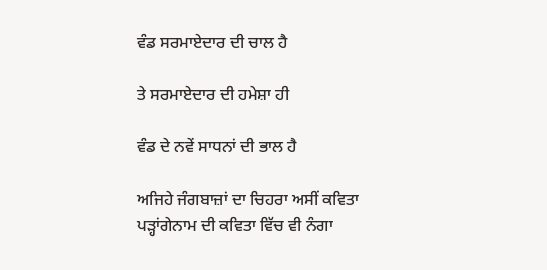ਵੰਡ ਸਰਮਾਏਦਾਰ ਦੀ ਚਾਲ ਹੈ

ਤੇ ਸਰਮਾਏਦਾਰ ਦੀ ਹਮੇਸ਼ਾ ਹੀ

ਵੰਡ ਦੇ ਨਵੇਂ ਸਾਧਨਾਂ ਦੀ ਭਾਲ ਹੈ

ਅਜਿਹੇ ਜੰਗਬਾਜ਼ਾਂ ਦਾ ਚਿਹਰਾ ਅਸੀਂ ਕਵਿਤਾ ਪੜ੍ਹਾਂਗੇਨਾਮ ਦੀ ਕਵਿਤਾ ਵਿੱਚ ਵੀ ਨੰਗਾ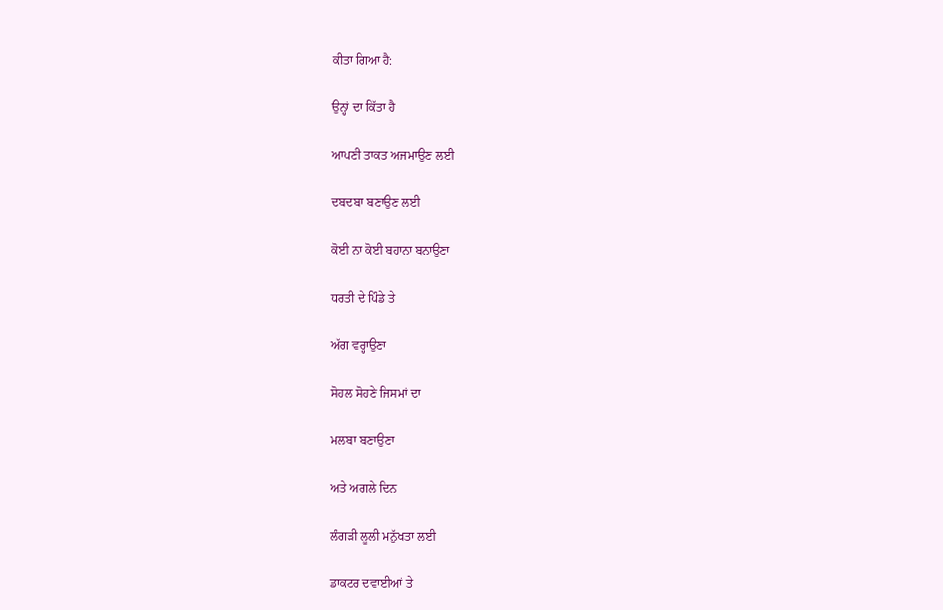ਕੀਤਾ ਗਿਆ ਹੈ:

ਉਨ੍ਹਾਂ ਦਾ ਕਿੱਤਾ ਹੈ

ਆਪਣੀ ਤਾਕਤ ਅਜਮਾਉਣ ਲਈ

ਦਬਦਬਾ ਬਣਾਉਣ ਲਈ

ਕੋਈ ਨਾ ਕੋਈ ਬਹਾਨਾ ਬਨਾਉਣਾ

ਧਰਤੀ ਦੇ ਪਿੰਡੇ ਤੇ

ਅੱਗ ਵਰ੍ਹਾਉਣਾ

ਸੋਹਲ ਸੋਹਣੇ ਜਿਸਮਾਂ ਦਾ

ਮਲਬਾ ਬਣਾਉਣਾ

ਅਤੇ ਅਗਲੇ ਦਿਨ

ਲੰਗੜੀ ਲੂਲੀ ਮਨੁੱਖਤਾ ਲਈ

ਡਾਕਟਰ ਦਵਾਈਆਂ ਤੇ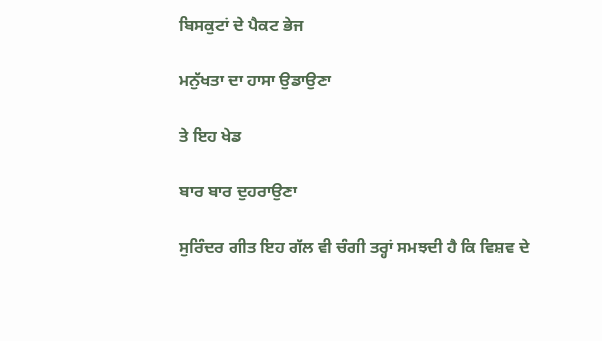ਬਿਸਕੁਟਾਂ ਦੇ ਪੈਕਟ ਭੇਜ

ਮਨੁੱਖਤਾ ਦਾ ਹਾਸਾ ਉਡਾਉਣਾ

ਤੇ ਇਹ ਖੇਡ

ਬਾਰ ਬਾਰ ਦੁਹਰਾਉਣਾ

ਸੁਰਿੰਦਰ ਗੀਤ ਇਹ ਗੱਲ ਵੀ ਚੰਗੀ ਤਰ੍ਹਾਂ ਸਮਝਦੀ ਹੈ ਕਿ ਵਿਸ਼ਵ ਦੇ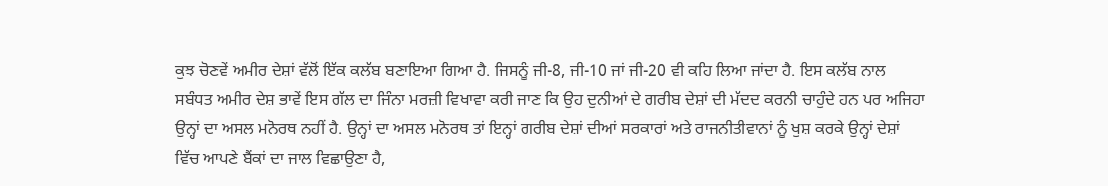ਕੁਝ ਚੋਣਵੇਂ ਅਮੀਰ ਦੇਸ਼ਾਂ ਵੱਲੋਂ ਇੱਕ ਕਲੱਬ ਬਣਾਇਆ ਗਿਆ ਹੈ. ਜਿਸਨੂੰ ਜੀ-8, ਜੀ-10 ਜਾਂ ਜੀ-20 ਵੀ ਕਹਿ ਲਿਆ ਜਾਂਦਾ ਹੈ. ਇਸ ਕਲੱਬ ਨਾਲ ਸਬੰਧਤ ਅਮੀਰ ਦੇਸ਼ ਭਾਵੇਂ ਇਸ ਗੱਲ ਦਾ ਜਿੰਨਾ ਮਰਜ਼ੀ ਵਿਖਾਵਾ ਕਰੀ ਜਾਣ ਕਿ ਉਹ ਦੁਨੀਆਂ ਦੇ ਗਰੀਬ ਦੇਸ਼ਾਂ ਦੀ ਮੱਦਦ ਕਰਨੀ ਚਾਹੁੰਦੇ ਹਨ ਪਰ ਅਜਿਹਾ ਉਨ੍ਹਾਂ ਦਾ ਅਸਲ ਮਨੋਰਥ ਨਹੀਂ ਹੈ. ਉਨ੍ਹਾਂ ਦਾ ਅਸਲ ਮਨੋਰਥ ਤਾਂ ਇਨ੍ਹਾਂ ਗਰੀਬ ਦੇਸ਼ਾਂ ਦੀਆਂ ਸਰਕਾਰਾਂ ਅਤੇ ਰਾਜਨੀਤੀਵਾਨਾਂ ਨੂੰ ਖੁਸ਼ ਕਰਕੇ ਉਨ੍ਹਾਂ ਦੇਸ਼ਾਂ ਵਿੱਚ ਆਪਣੇ ਬੈਂਕਾਂ ਦਾ ਜਾਲ ਵਿਛਾਉਣਾ ਹੈ,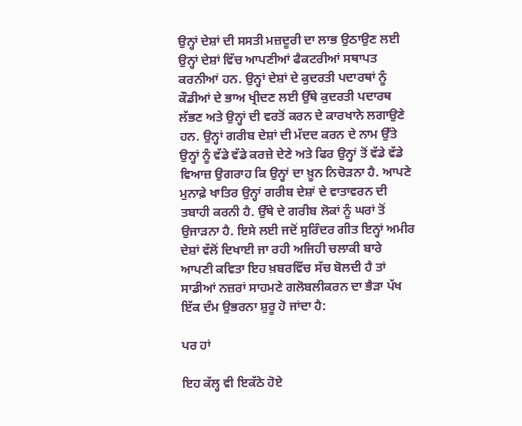ਉਨ੍ਹਾਂ ਦੇਸ਼ਾਂ ਦੀ ਸਸਤੀ ਮਜ਼ਦੂਰੀ ਦਾ ਲਾਭ ਉਠਾਉਣ ਲਈ ਉਨ੍ਹਾਂ ਦੇਸ਼ਾਂ ਵਿੱਚ ਆਪਣੀਆਂ ਫੈਕਟਰੀਆਂ ਸਥਾਪਤ ਕਰਨੀਆਂ ਹਨ. ਉਨ੍ਹਾਂ ਦੇਸ਼ਾਂ ਦੇ ਕੁਦਰਤੀ ਪਦਾਰਥਾਂ ਨੂੰ ਕੌਡੀਆਂ ਦੇ ਭਾਅ ਖ੍ਰੀਦਣ ਲਈ ਉੱਥੇ ਕੁਦਰਤੀ ਪਦਾਰਥ ਲੱਭਣ ਅਤੇ ਉਨ੍ਹਾਂ ਦੀ ਵਰਤੋਂ ਕਰਨ ਦੇ ਕਾਰਖਾਨੇ ਲਗਾਉਣੇ ਹਨ. ਉਨ੍ਹਾਂ ਗਰੀਬ ਦੇਸ਼ਾਂ ਦੀ ਮੱਦਦ ਕਰਨ ਦੇ ਨਾਮ ਉੱਤੇ ਉਨ੍ਹਾਂ ਨੂੰ ਵੱਡੇ ਵੱਡੇ ਕਰਜ਼ੇ ਦੇਣੇ ਅਤੇ ਫਿਰ ਉਨ੍ਹਾਂ ਤੋਂ ਵੱਡੇ ਵੱਡੇ ਵਿਆਜ਼ ਉਗਰਾਹ ਕਿ ਉਨ੍ਹਾਂ ਦਾ ਖ਼ੂਨ ਨਿਚੋੜਨਾ ਹੈ. ਆਪਣੇ ਮੁਨਾਫ਼ੇ ਖਾਤਿਰ ਉਨ੍ਹਾਂ ਗਰੀਬ ਦੇਸ਼ਾਂ ਦੇ ਵਾਤਾਵਰਨ ਦੀ ਤਬਾਹੀ ਕਰਨੀ ਹੈ. ਉੱਥੇ ਦੇ ਗਰੀਬ ਲੋਕਾਂ ਨੂੰ ਘਰਾਂ ਤੋਂ ਉਜਾੜਨਾ ਹੈ. ਇਸੇ ਲਈ ਜਦੋਂ ਸੁਰਿੰਦਰ ਗੀਤ ਇਨ੍ਹਾਂ ਅਮੀਰ ਦੇਸ਼ਾਂ ਵੱਲੋਂ ਦਿਖਾਈ ਜਾ ਰਹੀ ਅਜਿਹੀ ਚਲਾਕੀ ਬਾਰੇ ਆਪਣੀ ਕਵਿਤਾ ਇਹ ਖ਼ਬਰਵਿੱਚ ਸੱਚ ਬੋਲਦੀ ਹੈ ਤਾਂ ਸਾਡੀਆਂ ਨਜ਼ਰਾਂ ਸਾਹਮਣੇ ਗਲੋਬਲੀਕਰਨ ਦਾ ਭੈੜਾ ਪੱਖ ਇੱਕ ਦੰਮ ਉਭਰਨਾ ਸ਼ੁਰੂ ਹੋ ਜਾਂਦਾ ਹੈ:

ਪਰ ਹਾਂ

ਇਹ ਕੱਲ੍ਹ ਵੀ ਇਕੱਠੇ ਹੋਏ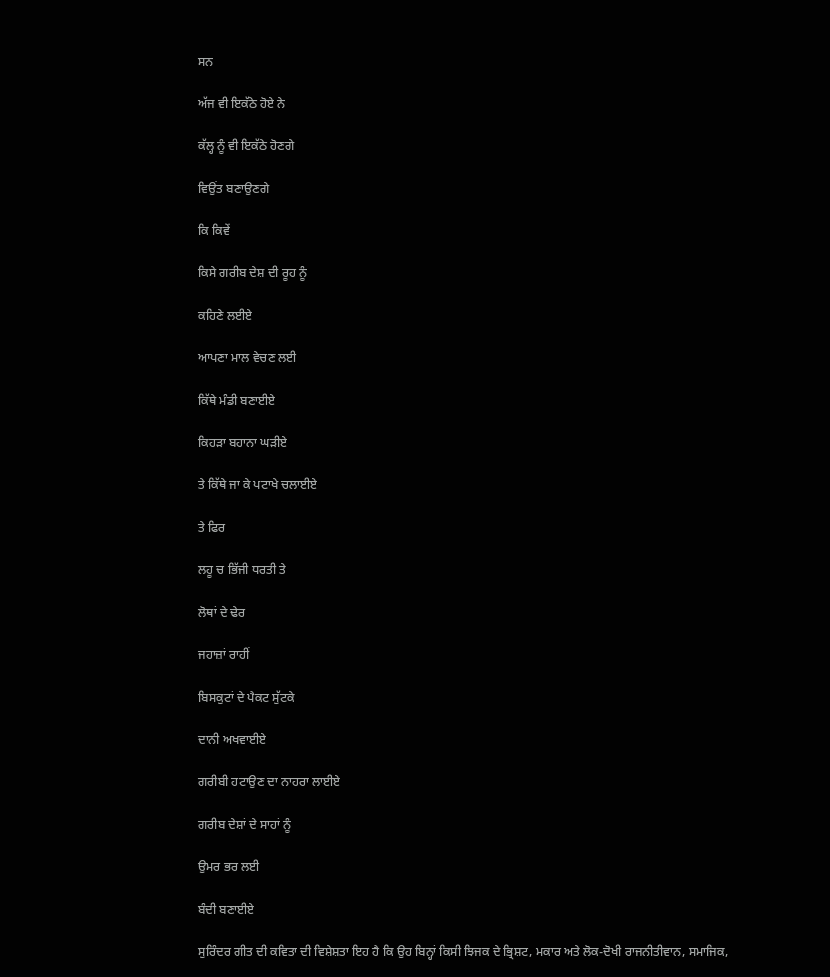ਸਨ

ਅੱਜ ਵੀ ਇਕੱਠੇ ਹੋਏ ਨੇ

ਕੱਲ੍ਹ ਨੂੰ ਵੀ ਇਕੱਠੇ ਹੋਣਗੇ

ਵਿਉਂਤ ਬਣਾਉਣਗੇ

ਕਿ ਕਿਵੇਂ

ਕਿਸੇ ਗਰੀਬ ਦੇਸ਼ ਦੀ ਰੂਹ ਨੂੰ

ਕਹਿਣੇ ਲਈਏ

ਆਪਣਾ ਮਾਲ ਵੇਚਣ ਲਈ

ਕਿੱਥੇ ਮੰਡੀ ਬਣਾਈਏ

ਕਿਹੜਾ ਬਹਾਨਾ ਘੜੀਏ

ਤੇ ਕਿੱਥੇ ਜਾ ਕੇ ਪਟਾਖੇ ਚਲਾਈਏ

ਤੇ ਫਿਰ

ਲਹੂ ਚ ਭਿੱਜੀ ਧਰਤੀ ਤੇ

ਲੋਥਾਂ ਦੇ ਢੇਰ

ਜਹਾਜ਼ਾਂ ਰਾਹੀਂ

ਬਿਸਕੁਟਾਂ ਦੇ ਪੈਕਟ ਸੁੱਟਕੇ

ਦਾਨੀ ਅਖਵਾਈਏ

ਗਰੀਬੀ ਹਟਾਉਣ ਦਾ ਨਾਹਰਾ ਲਾਈਏ

ਗਰੀਬ ਦੇਸ਼ਾਂ ਦੇ ਸਾਹਾਂ ਨੂੰ

ਉਮਰ ਭਰ ਲਈ

ਬੰਦੀ ਬਣਾਈਏ

ਸੁਰਿੰਦਰ ਗੀਤ ਦੀ ਕਵਿਤਾ ਦੀ ਵਿਸ਼ੇਸ਼ਤਾ ਇਹ ਹੈ ਕਿ ਉਹ ਬਿਨ੍ਹਾਂ ਕਿਸੀ ਝਿਜਕ ਦੇ ਭ੍ਰਿਸ਼ਟ, ਮਕਾਰ ਅਤੇ ਲੋਕ-ਦੋਖੀ ਰਾਜਨੀਤੀਵਾਨ, ਸਮਾਜਿਕ,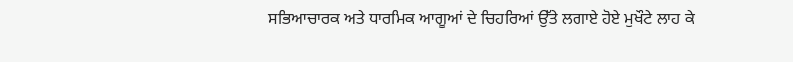ਸਭਿਆਚਾਰਕ ਅਤੇ ਧਾਰਮਿਕ ਆਗੂਆਂ ਦੇ ਚਿਹਰਿਆਂ ਉੱਤੇ ਲਗਾਏ ਹੋਏ ਮੁਖੌਟੇ ਲਾਹ ਕੇ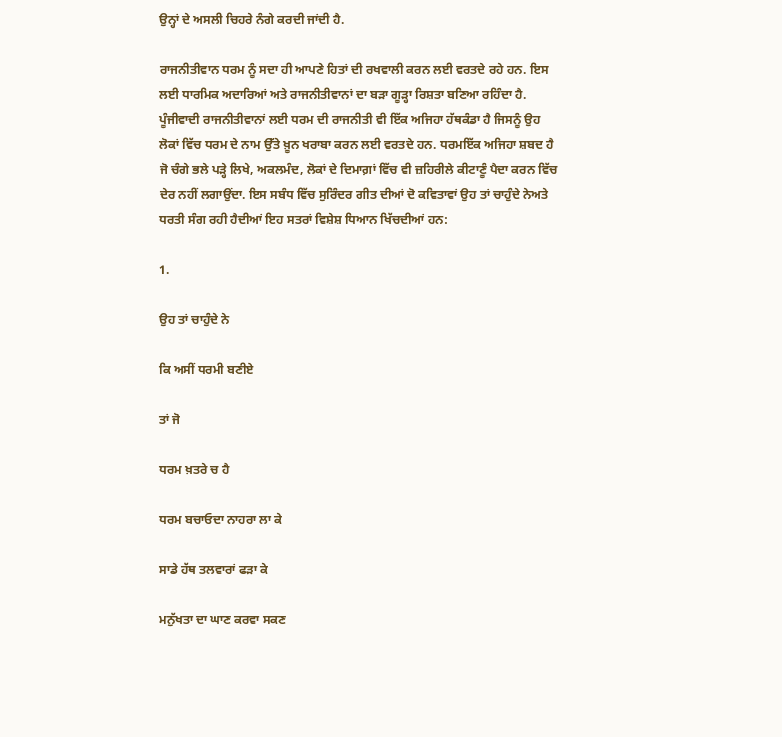ਉਨ੍ਹਾਂ ਦੇ ਅਸਲੀ ਚਿਹਰੇ ਨੰਗੇ ਕਰਦੀ ਜਾਂਦੀ ਹੈ.

ਰਾਜਨੀਤੀਵਾਨ ਧਰਮ ਨੂੰ ਸਦਾ ਹੀ ਆਪਣੇ ਹਿਤਾਂ ਦੀ ਰਖਵਾਲੀ ਕਰਨ ਲਈ ਵਰਤਦੇ ਰਹੇ ਹਨ. ਇਸ ਲਈ ਧਾਰਮਿਕ ਅਦਾਰਿਆਂ ਅਤੇ ਰਾਜਨੀਤੀਵਾਨਾਂ ਦਾ ਬੜਾ ਗੂੜ੍ਹਾ ਰਿਸ਼ਤਾ ਬਣਿਆ ਰਹਿੰਦਾ ਹੈ. ਪੂੰਜੀਵਾਦੀ ਰਾਜਨੀਤੀਵਾਨਾਂ ਲਈ ਧਰਮ ਦੀ ਰਾਜਨੀਤੀ ਵੀ ਇੱਕ ਅਜਿਹਾ ਹੱਥਕੰਡਾ ਹੈ ਜਿਸਨੂੰ ਉਹ ਲੋਕਾਂ ਵਿੱਚ ਧਰਮ ਦੇ ਨਾਮ ਉੱਤੇ ਖ਼ੂਨ ਖਰਾਬਾ ਕਰਨ ਲਈ ਵਰਤਦੇ ਹਨ. ਧਰਮਇੱਕ ਅਜਿਹਾ ਸ਼ਬਦ ਹੈ ਜੋ ਚੰਗੇ ਭਲੇ ਪੜ੍ਹੇ ਲਿਖੇ, ਅਕਲਮੰਦ, ਲੋਕਾਂ ਦੇ ਦਿਮਾਗ਼ਾਂ ਵਿੱਚ ਵੀ ਜ਼ਹਿਰੀਲੇ ਕੀਟਾਣੂੰ ਪੈਦਾ ਕਰਨ ਵਿੱਚ ਦੇਰ ਨਹੀਂ ਲਗਾਉਂਦਾ. ਇਸ ਸਬੰਧ ਵਿੱਚ ਸੁਰਿੰਦਰ ਗੀਤ ਦੀਆਂ ਦੋ ਕਵਿਤਾਵਾਂ ਉਹ ਤਾਂ ਚਾਹੁੰਦੇ ਨੇਅਤੇ ਧਰਤੀ ਸੰਗ ਰਹੀ ਹੈਦੀਆਂ ਇਹ ਸਤਰਾਂ ਵਿਸ਼ੇਸ਼ ਧਿਆਨ ਖਿੱਚਦੀਆਂ ਹਨ:

1.

ਉਹ ਤਾਂ ਚਾਹੁੰਦੇ ਨੇ

ਕਿ ਅਸੀਂ ਧਰਮੀ ਬਣੀਏ

ਤਾਂ ਜੋ

ਧਰਮ ਖ਼ਤਰੇ ਚ ਹੈ

ਧਰਮ ਬਚਾਓਦਾ ਨਾਹਰਾ ਲਾ ਕੇ

ਸਾਡੇ ਹੱਥ ਤਲਵਾਰਾਂ ਫੜਾ ਕੇ

ਮਨੁੱਖਤਾ ਦਾ ਘਾਣ ਕਰਵਾ ਸਕਣ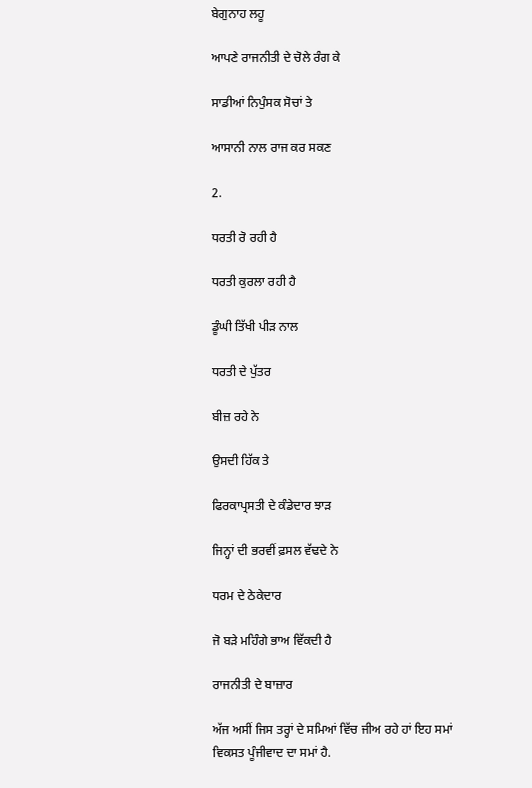ਬੇਗੁਨਾਹ ਲਹੂ

ਆਪਣੇ ਰਾਜਨੀਤੀ ਦੇ ਚੋਲੇ ਰੰਗ ਕੇ

ਸਾਡੀਆਂ ਨਿਪੁੰਸਕ ਸੋਚਾਂ ਤੇ

ਆਸਾਨੀ ਨਾਲ ਰਾਜ ਕਰ ਸਕਣ

2.

ਧਰਤੀ ਰੋ ਰਹੀ ਹੈ

ਧਰਤੀ ਕੁਰਲਾ ਰਹੀ ਹੈ

ਡੂੰਘੀ ਤਿੱਖੀ ਪੀੜ ਨਾਲ

ਧਰਤੀ ਦੇ ਪੁੱਤਰ

ਬੀਜ਼ ਰਹੇ ਨੇ

ਉਸਦੀ ਹਿੱਕ ਤੇ

ਫਿਰਕਾਪ੍ਰਸਤੀ ਦੇ ਕੰਡੇਦਾਰ ਝਾੜ

ਜਿਨ੍ਹਾਂ ਦੀ ਭਰਵੀਂ ਫ਼ਸਲ ਵੱਢਦੇ ਨੇ

ਧਰਮ ਦੇ ਠੇਕੇਦਾਰ

ਜੋ ਬੜੇ ਮਹਿੰਗੇ ਭਾਅ ਵਿੱਕਦੀ ਹੈ

ਰਾਜਨੀਤੀ ਦੇ ਬਾਜ਼ਾਰ

ਅੱਜ ਅਸੀਂ ਜਿਸ ਤਰ੍ਹਾਂ ਦੇ ਸਮਿਆਂ ਵਿੱਚ ਜੀਅ ਰਹੇ ਹਾਂ ਇਹ ਸਮਾਂ ਵਿਕਸਤ ਪੂੰਜੀਵਾਦ ਦਾ ਸਮਾਂ ਹੈ.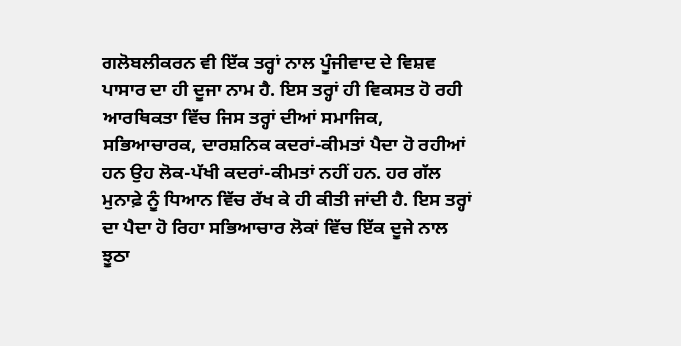ਗਲੋਬਲੀਕਰਨ ਵੀ ਇੱਕ ਤਰ੍ਹਾਂ ਨਾਲ ਪੂੰਜੀਵਾਦ ਦੇ ਵਿਸ਼ਵ ਪਾਸਾਰ ਦਾ ਹੀ ਦੂਜਾ ਨਾਮ ਹੈ. ਇਸ ਤਰ੍ਹਾਂ ਹੀ ਵਿਕਸਤ ਹੋ ਰਹੀ ਆਰਥਿਕਤਾ ਵਿੱਚ ਜਿਸ ਤਰ੍ਹਾਂ ਦੀਆਂ ਸਮਾਜਿਕ, ਸਭਿਆਚਾਰਕ, ਦਾਰਸ਼ਨਿਕ ਕਦਰਾਂ-ਕੀਮਤਾਂ ਪੈਦਾ ਹੋ ਰਹੀਆਂ ਹਨ ਉਹ ਲੋਕ-ਪੱਖੀ ਕਦਰਾਂ-ਕੀਮਤਾਂ ਨਹੀਂ ਹਨ. ਹਰ ਗੱਲ ਮੁਨਾਫ਼ੇ ਨੂੰ ਧਿਆਨ ਵਿੱਚ ਰੱਖ ਕੇ ਹੀ ਕੀਤੀ ਜਾਂਦੀ ਹੈ. ਇਸ ਤਰ੍ਹਾਂ ਦਾ ਪੈਦਾ ਹੋ ਰਿਹਾ ਸਭਿਆਚਾਰ ਲੋਕਾਂ ਵਿੱਚ ਇੱਕ ਦੂਜੇ ਨਾਲ ਝੂਠਾ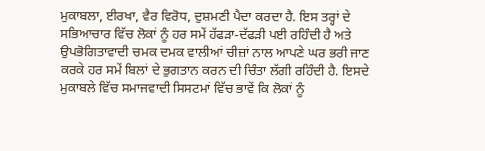ਮੁਕਾਬਲਾ, ਈਰਖਾ, ਵੈਰ ਵਿਰੋਧ, ਦੁਸ਼ਮਣੀ ਪੈਦਾ ਕਰਦਾ ਹੈ. ਇਸ ਤਰ੍ਹਾਂ ਦੇ ਸਭਿਆਚਾਰ ਵਿੱਚ ਲੋਕਾਂ ਨੂੰ ਹਰ ਸਮੇਂ ਹੱਫੜਾ-ਦੱਫੜੀ ਪਈ ਰਹਿੰਦੀ ਹੈ ਅਤੇ ਉਪਭੋਗਿਤਾਵਾਦੀ ਚਮਕ ਦਮਕ ਵਾਲੀਆਂ ਚੀਜ਼ਾਂ ਨਾਲ ਆਪਣੇ ਘਰ ਭਰੀ ਜਾਣ ਕਰਕੇ ਹਰ ਸਮੇਂ ਬਿਲਾਂ ਦੇ ਭੁਗਤਾਨ ਕਰਨ ਦੀ ਚਿੰਤਾ ਲੱਗੀ ਰਹਿੰਦੀ ਹੈ. ਇਸਦੇ ਮੁਕਾਬਲੇ ਵਿੱਚ ਸਮਾਜਵਾਦੀ ਸਿਸਟਮਾਂ ਵਿੱਚ ਭਾਵੇਂ ਕਿ ਲੋਕਾਂ ਨੂੰ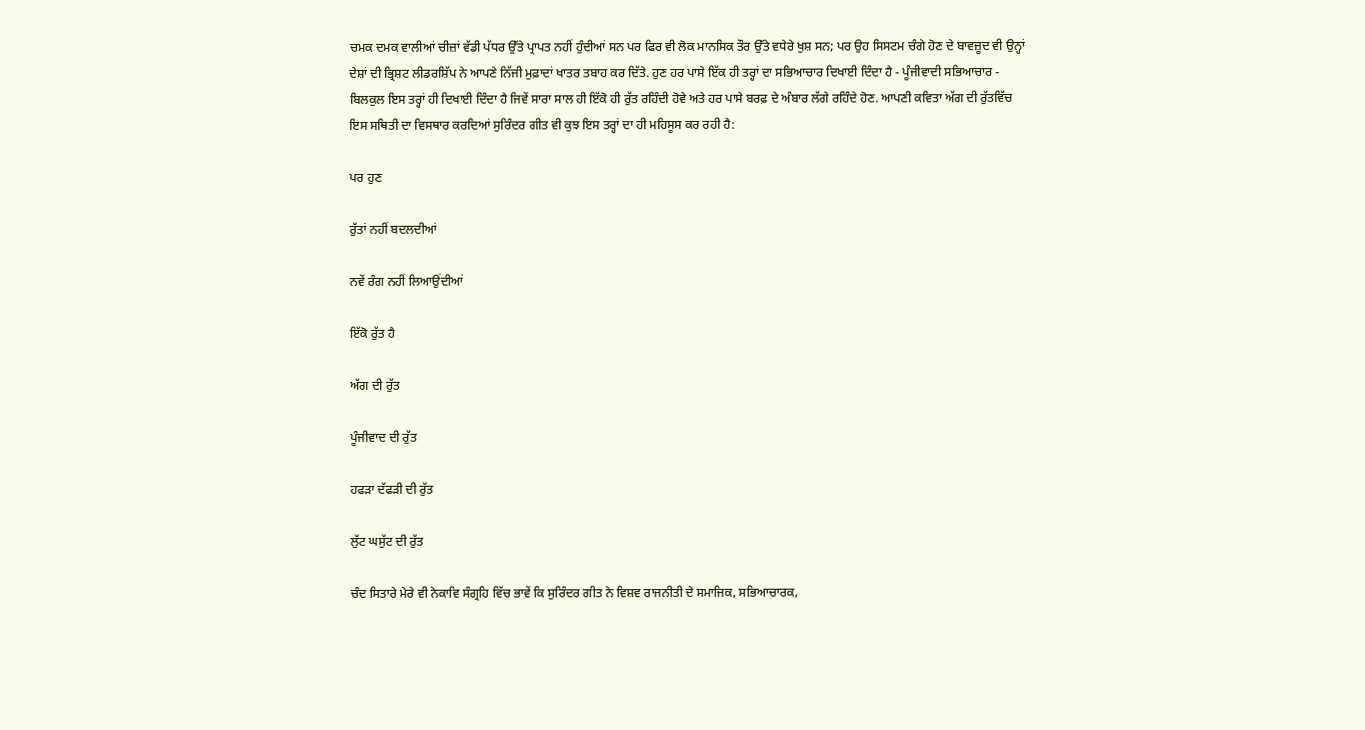ਚਮਕ ਦਮਕ ਵਾਲੀਆਂ ਚੀਜ਼ਾਂ ਵੱਡੀ ਪੱਧਰ ਉੱਤੇ ਪ੍ਰਾਪਤ ਨਹੀਂ ਹੁੰਦੀਆਂ ਸਨ ਪਰ ਫਿਰ ਵੀ ਲੋਕ ਮਾਨਸਿਕ ਤੌਰ ਉੱਤੇ ਵਧੇਰੇ ਖੁਸ਼ ਸਨ; ਪਰ ਉਹ ਸਿਸਟਮ ਚੰਗੇ ਹੋਣ ਦੇ ਬਾਵਜ਼ੂਦ ਵੀ ਉਨ੍ਹਾਂ ਦੇਸ਼ਾਂ ਦੀ ਭ੍ਰਿਸ਼ਟ ਲੀਡਰਸ਼ਿੱਪ ਨੇ ਆਪਣੇ ਨਿੱਜੀ ਮੁਫ਼ਾਦਾਂ ਖਾਤਰ ਤਬਾਹ ਕਰ ਦਿੱਤੇ. ਹੁਣ ਹਰ ਪਾਸੇ ਇੱਕ ਹੀ ਤਰ੍ਹਾਂ ਦਾ ਸਭਿਆਚਾਰ ਦਿਖਾਈ ਦਿੰਦਾ ਹੈ - ਪੂੰਜੀਵਾਦੀ ਸਭਿਆਚਾਰ - ਬਿਲਕੁਲ ਇਸ ਤਰ੍ਹਾਂ ਹੀ ਦਿਖਾਈ ਦਿੰਦਾ ਹੈ ਜਿਵੇਂ ਸਾਰਾ ਸਾਲ ਹੀ ਇੱਕੋ ਹੀ ਰੁੱਤ ਰਹਿੰਦੀ ਹੋਵੇ ਅਤੇ ਹਰ ਪਾਸੇ ਬਰਫ਼ ਦੇ ਅੰਬਾਰ ਲੱਗੇ ਰਹਿੰਦੇ ਹੋਣ. ਆਪਣੀ ਕਵਿਤਾ ਅੱਗ ਦੀ ਰੁੱਤਵਿੱਚ ਇਸ ਸਥਿਤੀ ਦਾ ਵਿਸਥਾਰ ਕਰਦਿਆਂ ਸੁਰਿੰਦਰ ਗੀਤ ਵੀ ਕੁਝ ਇਸ ਤਰ੍ਹਾਂ ਦਾ ਹੀ ਮਹਿਸੂਸ ਕਰ ਰਹੀ ਹੈ:

ਪਰ ਹੁਣ

ਰੁੱਤਾਂ ਨਹੀਂ ਬਦਲਦੀਆਂ

ਨਵੇਂ ਰੰਗ ਨਹੀਂ ਲਿਆਉਂਦੀਆਂ

ਇੱਕੋ ਰੁੱਤ ਹੈ

ਅੱਗ ਦੀ ਰੁੱਤ

ਪੂੰਜੀਵਾਦ ਦੀ ਰੁੱਤ

ਹਫੜਾ ਦੱਫੜੀ ਦੀ ਰੁੱਤ

ਲੁੱਟ ਘਸੁੱਟ ਦੀ ਰੁੱਤ

ਚੰਦ ਸਿਤਾਰੇ ਮੇਰੇ ਵੀ ਨੇਕਾਵਿ ਸੰਗ੍ਰਹਿ ਵਿੱਚ ਭਾਵੇਂ ਕਿ ਸੁਰਿੰਦਰ ਗੀਤ ਨੇ ਵਿਸ਼ਵ ਰਾਜਨੀਤੀ ਦੇ ਸਮਾਜਿਕ, ਸਭਿਆਚਾਰਕ,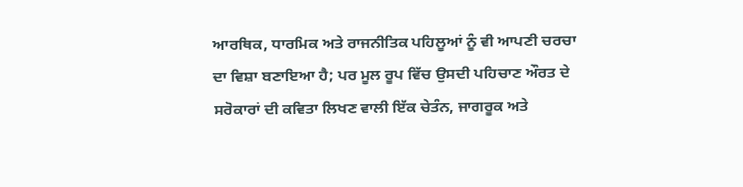ਆਰਥਿਕ, ਧਾਰਮਿਕ ਅਤੇ ਰਾਜਨੀਤਿਕ ਪਹਿਲੂਆਂ ਨੂੰ ਵੀ ਆਪਣੀ ਚਰਚਾ ਦਾ ਵਿਸ਼ਾ ਬਣਾਇਆ ਹੈ; ਪਰ ਮੂਲ ਰੂਪ ਵਿੱਚ ਉਸਦੀ ਪਹਿਚਾਣ ਔਰਤ ਦੇ ਸਰੋਕਾਰਾਂ ਦੀ ਕਵਿਤਾ ਲਿਖਣ ਵਾਲੀ ਇੱਕ ਚੇਤੰਨ, ਜਾਗਰੂਕ ਅਤੇ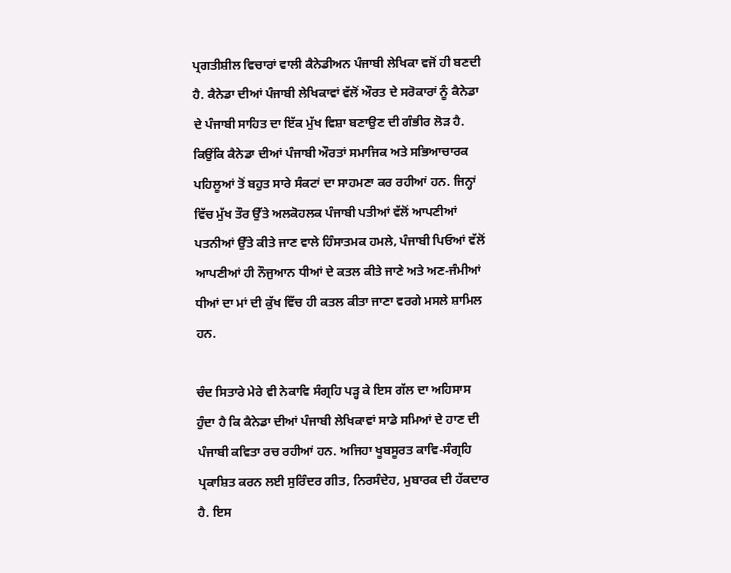ਪ੍ਰਗਤੀਸ਼ੀਲ ਵਿਚਾਰਾਂ ਵਾਲੀ ਕੈਨੇਡੀਅਨ ਪੰਜਾਬੀ ਲੇਖਿਕਾ ਵਜੋਂ ਹੀ ਬਣਦੀ ਹੈ. ਕੈਨੇਡਾ ਦੀਆਂ ਪੰਜਾਬੀ ਲੇਖਿਕਾਵਾਂ ਵੱਲੋਂ ਔਰਤ ਦੇ ਸਰੋਕਾਰਾਂ ਨੂੰ ਕੈਨੇਡਾ ਦੇ ਪੰਜਾਬੀ ਸਾਹਿਤ ਦਾ ਇੱਕ ਮੁੱਖ ਵਿਸ਼ਾ ਬਣਾਉਣ ਦੀ ਗੰਭੀਰ ਲੋੜ ਹੈ. ਕਿਉਂਕਿ ਕੈਨੇਡਾ ਦੀਆਂ ਪੰਜਾਬੀ ਔਰਤਾਂ ਸਮਾਜਿਕ ਅਤੇ ਸਭਿਆਚਾਰਕ ਪਹਿਲੂਆਂ ਤੋਂ ਬਹੁਤ ਸਾਰੇ ਸੰਕਟਾਂ ਦਾ ਸਾਹਮਣਾ ਕਰ ਰਹੀਆਂ ਹਨ. ਜਿਨ੍ਹਾਂ ਵਿੱਚ ਮੁੱਖ ਤੌਰ ਉੱਤੇ ਅਲਕੋਹਲਕ ਪੰਜਾਬੀ ਪਤੀਆਂ ਵੱਲੋਂ ਆਪਣੀਆਂ ਪਤਨੀਆਂ ਉੱਤੇ ਕੀਤੇ ਜਾਣ ਵਾਲੇ ਹਿੰਸਾਤਮਕ ਹਮਲੇ, ਪੰਜਾਬੀ ਪਿਓਆਂ ਵੱਲੋਂ ਆਪਣੀਆਂ ਹੀ ਨੌਜੁਆਨ ਧੀਆਂ ਦੇ ਕਤਲ ਕੀਤੇ ਜਾਣੇ ਅਤੇ ਅਣ-ਜੰਮੀਆਂ ਧੀਆਂ ਦਾ ਮਾਂ ਦੀ ਕੁੱਖ ਵਿੱਚ ਹੀ ਕਤਲ ਕੀਤਾ ਜਾਣਾ ਵਰਗੇ ਮਸਲੇ ਸ਼ਾਮਿਲ ਹਨ.

ਚੰਦ ਸਿਤਾਰੇ ਮੇਰੇ ਵੀ ਨੇਕਾਵਿ ਸੰਗ੍ਰਹਿ ਪੜ੍ਹ ਕੇ ਇਸ ਗੱਲ ਦਾ ਅਹਿਸਾਸ ਹੁੰਦਾ ਹੈ ਕਿ ਕੈਨੇਡਾ ਦੀਆਂ ਪੰਜਾਬੀ ਲੇਖਿਕਾਵਾਂ ਸਾਡੇ ਸਮਿਆਂ ਦੇ ਹਾਣ ਦੀ ਪੰਜਾਬੀ ਕਵਿਤਾ ਰਚ ਰਹੀਆਂ ਹਨ. ਅਜਿਹਾ ਖੂਬਸੂਰਤ ਕਾਵਿ-ਸੰਗ੍ਰਹਿ ਪ੍ਰਕਾਸ਼ਿਤ ਕਰਨ ਲਈ ਸੁਰਿੰਦਰ ਗੀਤ, ਨਿਰਸੰਦੇਹ, ਮੁਬਾਰਕ ਦੀ ਹੱਕਦਾਰ ਹੈ. ਇਸ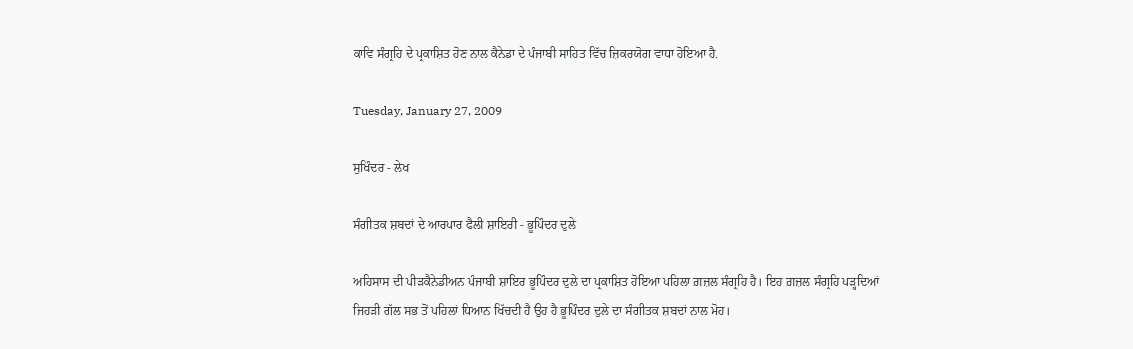ਕਾਵਿ ਸੰਗ੍ਰਹਿ ਦੇ ਪ੍ਰਕਾਸ਼ਿਤ ਹੋਣ ਨਾਲ ਕੈਨੇਡਾ ਦੇ ਪੰਜਾਬੀ ਸਾਹਿਤ ਵਿੱਚ ਜ਼ਿਕਰਯੋਗ ਵਾਧਾ ਹੋਇਆ ਹੈ.

Tuesday, January 27, 2009

ਸੁਖਿੰਦਰ - ਲੇਖ

ਸੰਗੀਤਕ ਸ਼ਬਦਾਂ ਦੇ ਆਰਪਾਰ ਫੈਲੀ ਸ਼ਾਇਰੀ - ਭੂਪਿੰਦਰ ਦੁਲੇ

ਅਹਿਸਾਸ ਦੀ ਪੀੜਕੈਨੇਡੀਅਨ ਪੰਜਾਬੀ ਸ਼ਾਇਰ ਭੂਪਿੰਦਰ ਦੁਲੇ ਦਾ ਪ੍ਰਕਾਸ਼ਿਤ ਹੋਇਆ ਪਹਿਲਾ ਗ਼ਜ਼ਲ ਸੰਗ੍ਰਹਿ ਹੈ। ਇਹ ਗ਼ਜ਼ਲ ਸੰਗ੍ਰਹਿ ਪੜ੍ਹਦਿਆਂ ਜਿਹੜੀ ਗੱਲ ਸਭ ਤੋਂ ਪਹਿਲਾਂ ਧਿਆਨ ਖਿੱਚਦੀ ਹੈ ਉਹ ਹੈ ਭੂਪਿੰਦਰ ਦੁਲੇ ਦਾ ਸੰਗੀਤਕ ਸ਼ਬਦਾਂ ਨਾਲ ਮੋਹ।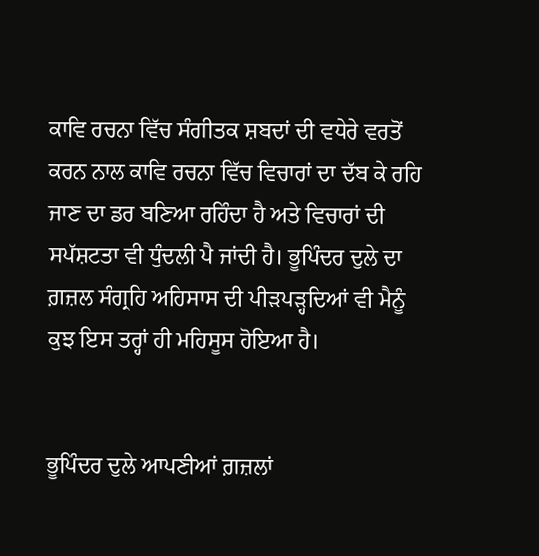ਕਾਵਿ ਰਚਨਾ ਵਿੱਚ ਸੰਗੀਤਕ ਸ਼ਬਦਾਂ ਦੀ ਵਧੇਰੇ ਵਰਤੋਂ ਕਰਨ ਨਾਲ ਕਾਵਿ ਰਚਨਾ ਵਿੱਚ ਵਿਚਾਰਾਂ ਦਾ ਦੱਬ ਕੇ ਰਹਿ ਜਾਣ ਦਾ ਡਰ ਬਣਿਆ ਰਹਿੰਦਾ ਹੈ ਅਤੇ ਵਿਚਾਰਾਂ ਦੀ ਸਪੱਸ਼ਟਤਾ ਵੀ ਧੁੰਦਲੀ ਪੈ ਜਾਂਦੀ ਹੈ। ਭੂਪਿੰਦਰ ਦੁਲੇ ਦਾ ਗ਼ਜ਼ਲ ਸੰਗ੍ਰਹਿ ਅਹਿਸਾਸ ਦੀ ਪੀੜਪੜ੍ਹਦਿਆਂ ਵੀ ਮੈਨੂੰ ਕੁਝ ਇਸ ਤਰ੍ਹਾਂ ਹੀ ਮਹਿਸੂਸ ਹੋਇਆ ਹੈ।


ਭੂਪਿੰਦਰ ਦੁਲੇ ਆਪਣੀਆਂ ਗ਼ਜ਼ਲਾਂ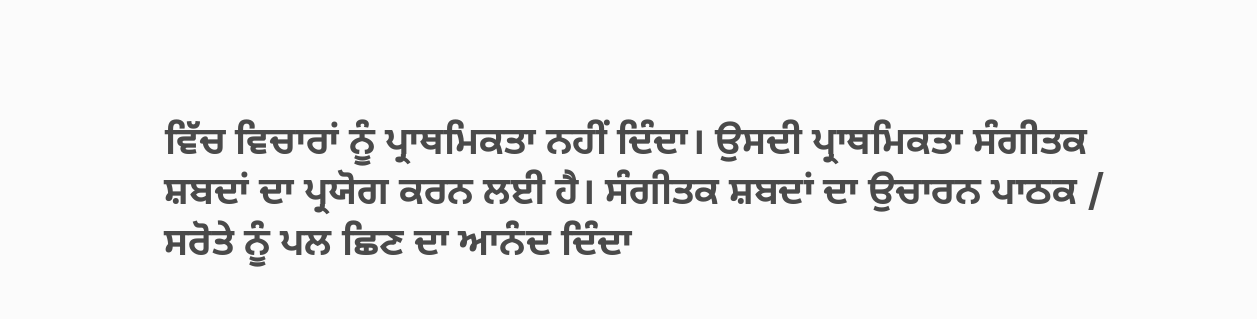ਵਿੱਚ ਵਿਚਾਰਾਂ ਨੂੰ ਪ੍ਰਾਥਮਿਕਤਾ ਨਹੀਂ ਦਿੰਦਾ। ਉਸਦੀ ਪ੍ਰਾਥਮਿਕਤਾ ਸੰਗੀਤਕ ਸ਼ਬਦਾਂ ਦਾ ਪ੍ਰਯੋਗ ਕਰਨ ਲਈ ਹੈ। ਸੰਗੀਤਕ ਸ਼ਬਦਾਂ ਦਾ ਉਚਾਰਨ ਪਾਠਕ / ਸਰੋਤੇ ਨੂੰ ਪਲ ਛਿਣ ਦਾ ਆਨੰਦ ਦਿੰਦਾ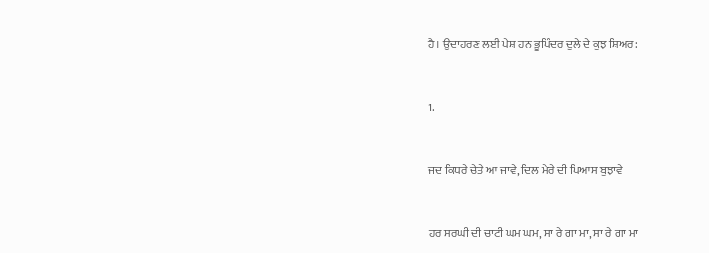ਹੈ। ਉਦਾਹਰਣ ਲਈ ਪੇਸ਼ ਹਨ ਭੂਪਿੰਦਰ ਦੁਲੇ ਦੇ ਕੁਝ ਸ਼ਿਅਰ:


1.


ਜਦ ਕਿਧਰੇ ਚੇਤੇ ਆ ਜਾਵੇ, ਦਿਲ ਮੇਰੇ ਦੀ ਪਿਆਸ ਬੁਝਾਵੇ


ਹਰ ਸਰਘੀ ਦੀ ਚਾਟੀ ਘਮ ਘਮ, ਸਾ ਰੇ ਗਾ ਮਾ, ਸਾ ਰੇ ਗਾ ਮਾ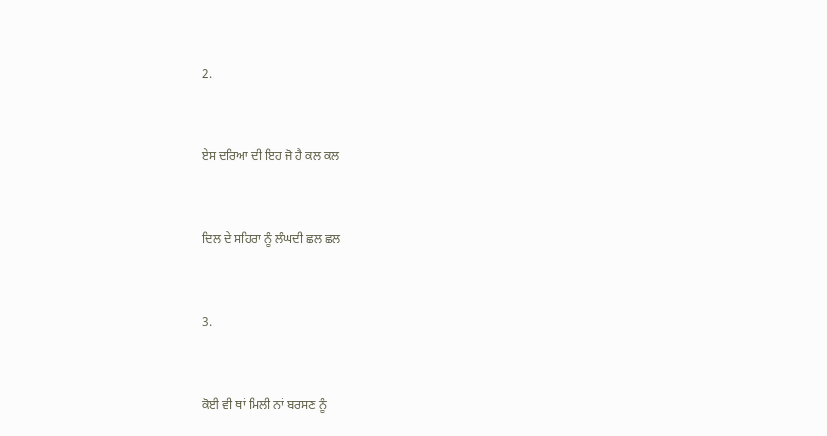2.


ਏਸ ਦਰਿਆ ਦੀ ਇਹ ਜੋ ਹੈ ਕਲ ਕਲ


ਦਿਲ ਦੇ ਸਹਿਰਾ ਨੂੰ ਲੰਘਦੀ ਛਲ ਛਲ


3.


ਕੋਈ ਵੀ ਥਾਂ ਮਿਲੀ ਨਾਂ ਬਰਸਣ ਨੂੰ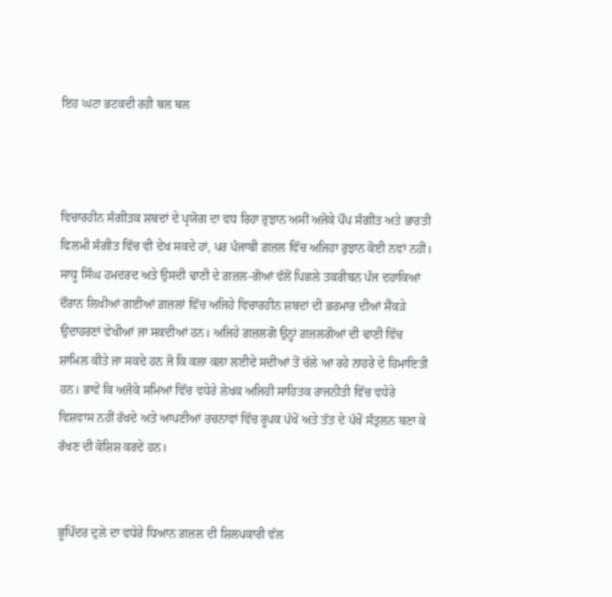ਇਹ ਘਟਾ ਭਟਕਦੀ ਰਹੀ ਥਲ ਥਲ



ਵਿਚਾਰਹੀਨ ਸੰਗੀਤਕ ਸ਼ਬਦਾਂ ਦੇ ਪ੍ਰਯੋਗ ਦਾ ਵਧ ਰਿਹਾ ਰੁਝਾਨ ਅਸੀਂ ਅਜੋਕੇ ਪੌਪ ਸੰਗੀਤ ਅਤੇ ਭਾਰਤੀ ਫਿਲਮੀ ਸੰਗੀਤ ਵਿੱਚ ਵੀ ਦੇਖ ਸਕਦੇ ਹਾਂ, ਪਰ ਪੰਜਾਬੀ ਗ਼ਜ਼ਲ ਵਿੱਚ ਅਜਿਹਾ ਰੁਝਾਨ ਕੋਈ ਨਵਾਂ ਨਹੀਂ। ਸਾਧੂ ਸਿੰਘ ਹਮਦਰਦ ਅਤੇ ਉਸਦੀ ਢਾਣੀ ਦੇ ਗ਼ਜ਼ਲ-ਗੋਆਂ ਵੱਲੋਂ ਪਿਛਲੇ ਤਕਰੀਬਨ ਪੰਜ ਦਹਾਕਿਆਂ ਦੌਰਾਨ ਲਿਖੀਆਂ ਗਈਆਂ ਗ਼ਜ਼ਲਾਂ ਵਿੱਚ ਅਜਿਹੇ ਵਿਚਾਰਹੀਨ ਸ਼ਬਦਾਂ ਦੀ ਭਰਮਾਰ ਦੀਆਂ ਸੈਂਕੜੇ ਉਦਾਹਰਣਾਂ ਵੇਖੀਆਂ ਜਾ ਸਕਦੀਆਂ ਹਨ। ਅਜਿਹੇ ਗ਼ਜ਼ਲਗੋ ਉਨ੍ਹਾਂ ਗ਼ਜ਼ਲਗੋਆਂ ਦੀ ਢਾਣੀ ਵਿੱਚ ਸ਼ਾਮਿਲ ਕੀਤੇ ਜਾ ਸਕਦੇ ਹਨ ਜੋ ਕਿ ਕਲਾ ਕਲਾ ਲਈਦੇ ਸਦੀਆਂ ਤੋਂ ਚੱਲੇ ਆ ਰਹੇ ਨਾਹਰੇ ਦੇ ਹਿਮਾਇਤੀ ਹਨ। ਭਾਵੇਂ ਕਿ ਅਜੋਕੇ ਸਮਿਆਂ ਵਿੱਚ ਵਧੇਰੇ ਲੇਖਕ ਅਜਿਹੀ ਸਾਹਿਤਕ ਰਾਜਨੀਤੀ ਵਿੱਚ ਵਧੇਰੇ ਵਿਸ਼ਵਾਸ ਨਹੀਂ ਰੱਖਦੇ ਅਤੇ ਆਪਣੀਆਂ ਰਚਨਾਵਾਂ ਵਿੱਚ ਰੂਪਕ ਪੱਖੋਂ ਅਤੇ ਤੱਤ ਦੇ ਪੱਖੋਂ ਸੰਤੁਲਨ ਬਣਾ ਕੇ ਰੱਖਣ ਦੀ ਕੋਸ਼ਿਸ਼ ਕਰਦੇ ਹਨ।


ਭੂਪਿੰਦਰ ਦੁਲੇ ਦਾ ਵਧੇਰੇ ਧਿਆਨ ਗ਼ਜ਼ਲ ਦੀ ਸ਼ਿਲਪਕਾਰੀ ਵੱਲ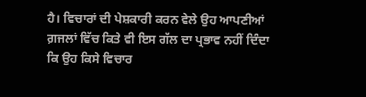ਹੈ। ਵਿਚਾਰਾਂ ਦੀ ਪੇਸ਼ਕਾਰੀ ਕਰਨ ਵੇਲੇ ਉਹ ਆਪਣੀਆਂ ਗ਼ਜਲਾਂ ਵਿੱਚ ਕਿਤੇ ਵੀ ਇਸ ਗੱਲ ਦਾ ਪ੍ਰਭਾਵ ਨਹੀਂ ਦਿੰਦਾ ਕਿ ਉਹ ਕਿਸੇ ਵਿਚਾਰ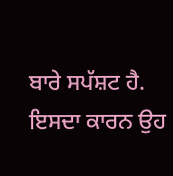ਬਾਰੇ ਸਪੱਸ਼ਟ ਹੈ. ਇਸਦਾ ਕਾਰਨ ਉਹ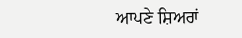ਆਪਣੇ ਸ਼ਿਅਰਾਂ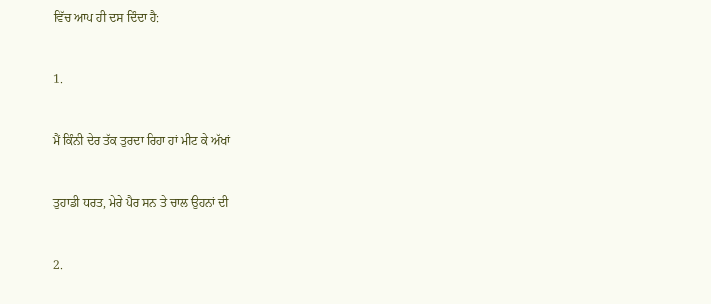ਵਿੱਚ ਆਪ ਹੀ ਦਸ ਦਿੰਦਾ ਹੈ:


1.


ਮੈਂ ਕਿੰਨੀ ਦੇਰ ਤੱਕ ਤੁਰਦਾ ਰਿਹਾ ਹਾਂ ਮੀਟ ਕੇ ਅੱਖਾਂ


ਤੁਹਾਡੀ ਧਰਤ, ਮੇਰੇ ਪੈਰ ਸਨ ਤੇ ਚਾਲ ਉਹਨਾਂ ਦੀ


2.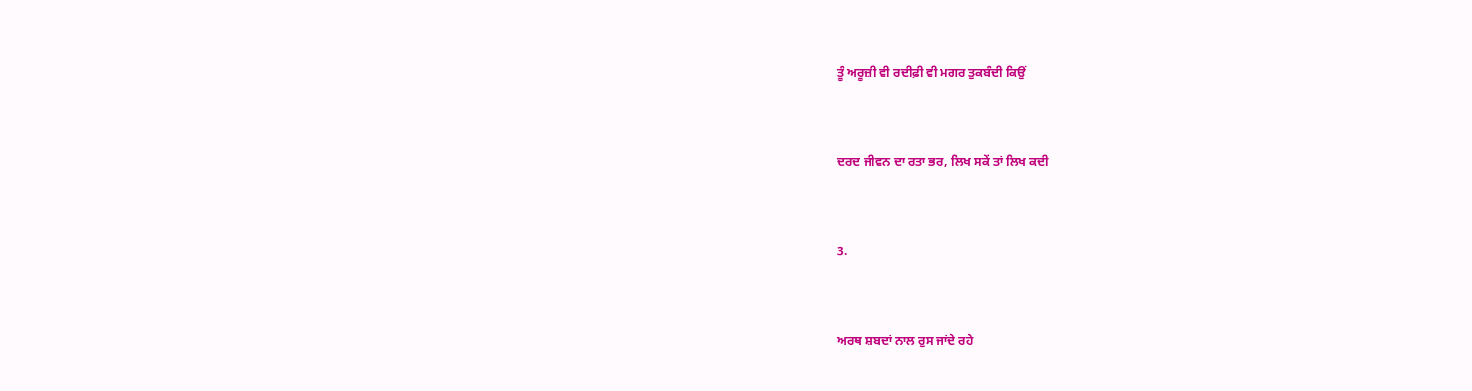ਤੂੰ ਅਰੂਜ਼ੀ ਵੀ ਰਦੀਫ਼ੀ ਵੀ ਮਗਰ ਤੁਕਬੰਦੀ ਕਿਉਂ


ਦਰਦ ਜੀਵਨ ਦਾ ਰਤਾ ਭਰ, ਲਿਖ ਸਕੇਂ ਤਾਂ ਲਿਖ ਕਦੀ


3.


ਅਰਥ ਸ਼ਬਦਾਂ ਨਾਲ ਰੁਸ ਜਾਂਦੇ ਰਹੇ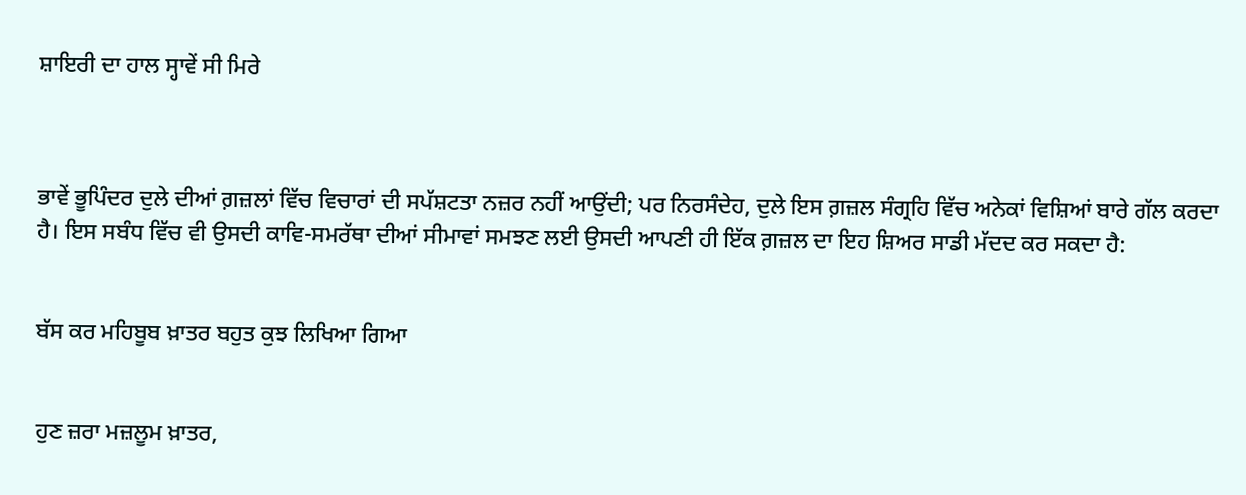ਸ਼ਾਇਰੀ ਦਾ ਹਾਲ ਸ੍ਹਾਵੇਂ ਸੀ ਮਿਰੇ



ਭਾਵੇਂ ਭੂਪਿੰਦਰ ਦੁਲੇ ਦੀਆਂ ਗ਼ਜ਼ਲਾਂ ਵਿੱਚ ਵਿਚਾਰਾਂ ਦੀ ਸਪੱਸ਼ਟਤਾ ਨਜ਼ਰ ਨਹੀਂ ਆਉਂਦੀ; ਪਰ ਨਿਰਸੰਦੇਹ, ਦੁਲੇ ਇਸ ਗ਼ਜ਼ਲ ਸੰਗ੍ਰਹਿ ਵਿੱਚ ਅਨੇਕਾਂ ਵਿਸ਼ਿਆਂ ਬਾਰੇ ਗੱਲ ਕਰਦਾ ਹੈ। ਇਸ ਸਬੰਧ ਵਿੱਚ ਵੀ ਉਸਦੀ ਕਾਵਿ-ਸਮਰੱਥਾ ਦੀਆਂ ਸੀਮਾਵਾਂ ਸਮਝਣ ਲਈ ਉਸਦੀ ਆਪਣੀ ਹੀ ਇੱਕ ਗ਼ਜ਼ਲ ਦਾ ਇਹ ਸ਼ਿਅਰ ਸਾਡੀ ਮੱਦਦ ਕਰ ਸਕਦਾ ਹੈ:


ਬੱਸ ਕਰ ਮਹਿਬੂਬ ਖ਼ਾਤਰ ਬਹੁਤ ਕੁਝ ਲਿਖਿਆ ਗਿਆ


ਹੁਣ ਜ਼ਰਾ ਮਜ਼ਲੂਮ ਖ਼ਾਤਰ,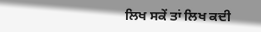ਲਿਖ ਸਕੇਂ ਤਾਂ ਲਿਖ ਕਦੀ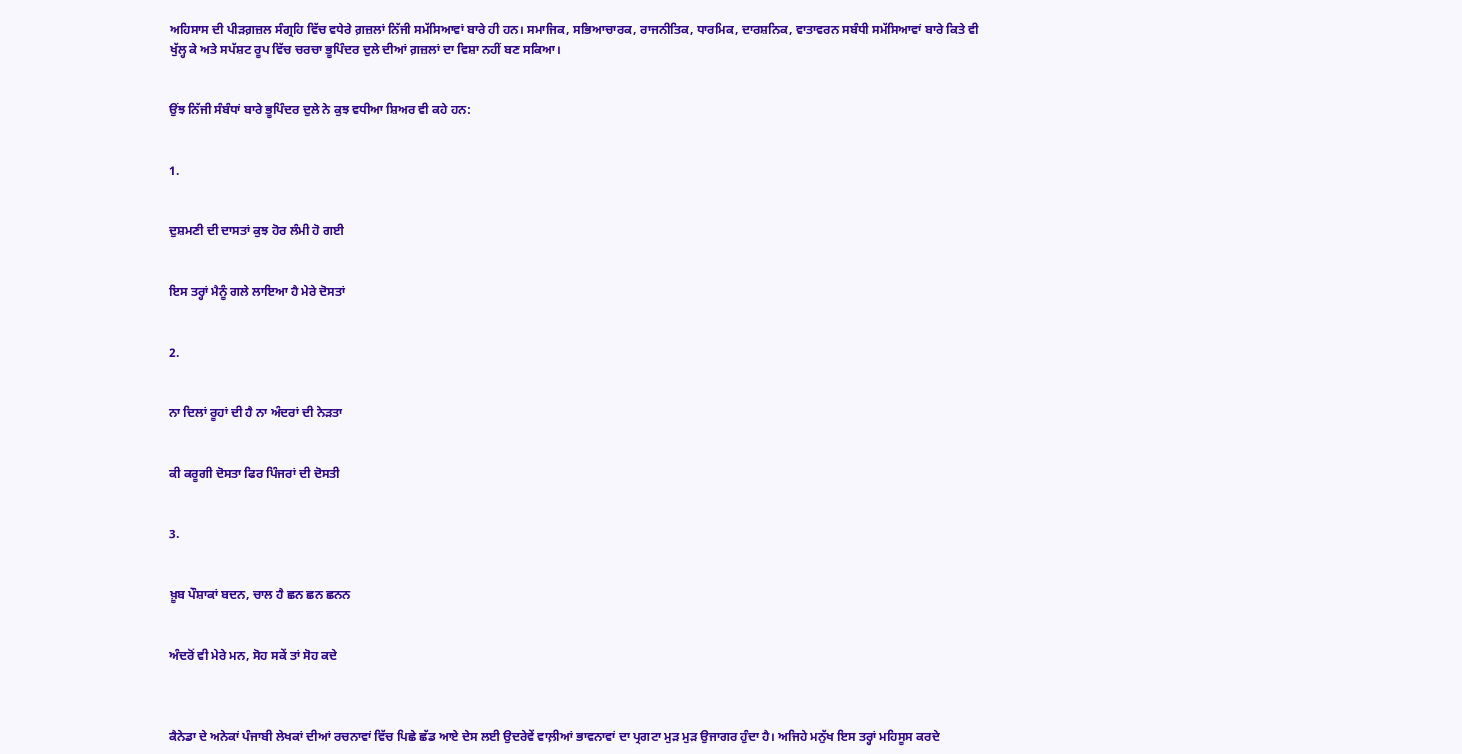ਅਹਿਸਾਸ ਦੀ ਪੀੜਗ਼ਜ਼ਲ ਸੰਗ੍ਰਹਿ ਵਿੱਚ ਵਧੇਰੇ ਗ਼ਜ਼ਲਾਂ ਨਿੱਜੀ ਸਮੱਸਿਆਵਾਂ ਬਾਰੇ ਹੀ ਹਨ। ਸਮਾਜਿਕ, ਸਭਿਆਚਾਰਕ, ਰਾਜਨੀਤਿਕ, ਧਾਰਮਿਕ, ਦਾਰਸ਼ਨਿਕ, ਵਾਤਾਵਰਨ ਸਬੰਧੀ ਸਮੱਸਿਆਵਾਂ ਬਾਰੇ ਕਿਤੇ ਵੀ ਖੁੱਲ੍ਹ ਕੇ ਅਤੇ ਸਪੱਸ਼ਟ ਰੂਪ ਵਿੱਚ ਚਰਚਾ ਭੂਪਿੰਦਰ ਦੁਲੇ ਦੀਆਂ ਗ਼ਜ਼ਲਾਂ ਦਾ ਵਿਸ਼ਾ ਨਹੀਂ ਬਣ ਸਕਿਆ।


ਉਂਝ ਨਿੱਜੀ ਸੰਬੰਧਾਂ ਬਾਰੇ ਭੂਪਿੰਦਰ ਦੁਲੇ ਨੇ ਕੁਝ ਵਧੀਆ ਸ਼ਿਅਰ ਵੀ ਕਹੇ ਹਨ:


1.


ਦੁਸ਼ਮਣੀ ਦੀ ਦਾਸਤਾਂ ਕੁਝ ਹੋਰ ਲੰਮੀ ਹੋ ਗਈ


ਇਸ ਤਰ੍ਹਾਂ ਮੈਨੂੰ ਗਲੇ ਲਾਇਆ ਹੈ ਮੇਰੇ ਦੋਸਤਾਂ


2.


ਨਾ ਦਿਲਾਂ ਰੂਹਾਂ ਦੀ ਹੈ ਨਾ ਅੰਦਰਾਂ ਦੀ ਨੇੜਤਾ


ਕੀ ਕਰੂਗੀ ਦੋਸਤਾ ਫਿਰ ਪਿੰਜਰਾਂ ਦੀ ਦੋਸਤੀ


3.


ਖ਼ੂਬ ਪੌਸ਼ਾਕਾਂ ਬਦਨ, ਚਾਲ ਹੈ ਛਨ ਛਨ ਛਨਨ


ਅੰਦਰੋਂ ਵੀ ਮੇਰੇ ਮਨ, ਸੋਹ ਸਕੇਂ ਤਾਂ ਸੋਹ ਕਦੇ



ਕੈਨੇਡਾ ਦੇ ਅਨੇਕਾਂ ਪੰਜਾਬੀ ਲੇਖਕਾਂ ਦੀਆਂ ਰਚਨਾਵਾਂ ਵਿੱਚ ਪਿਛੇ ਛੱਡ ਆਏ ਦੇਸ ਲਈ ਉਦਰੇਵੇਂ ਵਾਲ਼ੀਆਂ ਭਾਵਨਾਵਾਂ ਦਾ ਪ੍ਰਗਟਾ ਮੁੜ ਮੁੜ ਉਜਾਗਰ ਹੁੰਦਾ ਹੈ। ਅਜਿਹੇ ਮਨੁੱਖ ਇਸ ਤਰ੍ਹਾਂ ਮਹਿਸੂਸ ਕਰਦੇ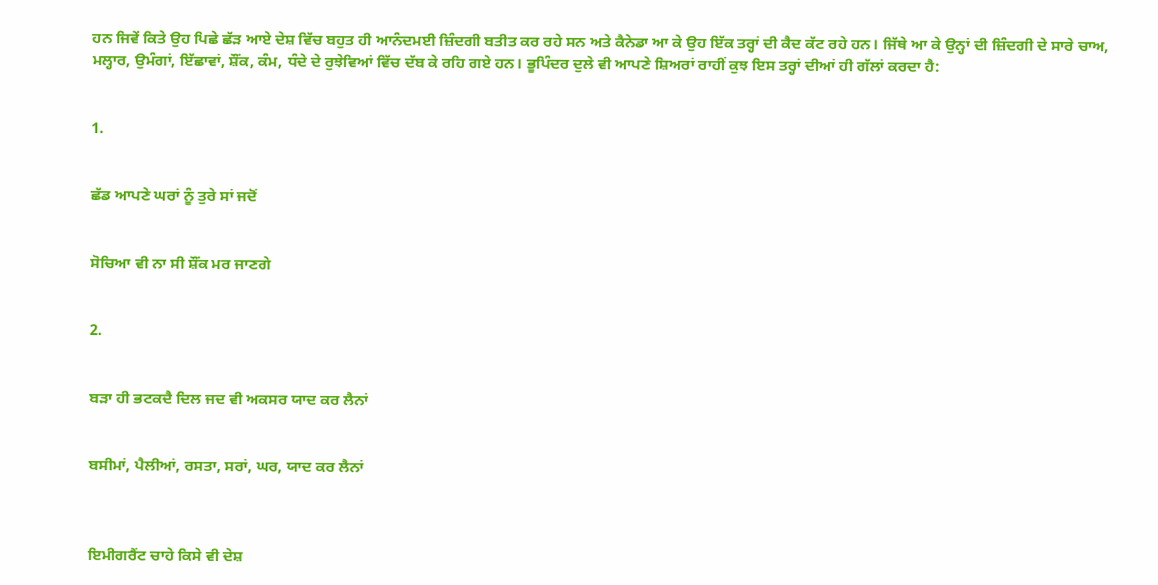ਹਨ ਜਿਵੇਂ ਕਿਤੇ ਉਹ ਪਿਛੇ ਛੱਡ਼ ਆਏ ਦੇਸ਼ ਵਿੱਚ ਬਹੁਤ ਹੀ ਆਨੰਦਮਈ ਜ਼ਿੰਦਗੀ ਬਤੀਤ ਕਰ ਰਹੇ ਸਨ ਅਤੇ ਕੈਨੇਡਾ ਆ ਕੇ ਉਹ ਇੱਕ ਤਰ੍ਹਾਂ ਦੀ ਕੈਦ ਕੱਟ ਰਹੇ ਹਨ। ਜਿੱਥੇ ਆ ਕੇ ਉਨ੍ਹਾਂ ਦੀ ਜ਼ਿੰਦਗੀ ਦੇ ਸਾਰੇ ਚਾਅ, ਮਲ੍ਹਾਰ, ਉਮੰਗਾਂ, ਇੱਛਾਵਾਂ, ਸ਼ੌਂਕ, ਕੰਮ, ਧੰਦੇ ਦੇ ਰੁਝੇਵਿਆਂ ਵਿੱਚ ਦੱਬ ਕੇ ਰਹਿ ਗਏ ਹਨ। ਭੂਪਿੰਦਰ ਦੁਲੇ ਵੀ ਆਪਣੇ ਸ਼ਿਅਰਾਂ ਰਾਹੀਂ ਕੁਝ ਇਸ ਤਰ੍ਹਾਂ ਦੀਆਂ ਹੀ ਗੱਲਾਂ ਕਰਦਾ ਹੈ:


1.


ਛੱਡ ਆਪਣੇ ਘਰਾਂ ਨੂੰ ਤੁਰੇ ਸਾਂ ਜਦੋਂ


ਸੋਚਿਆ ਵੀ ਨਾ ਸੀ ਸ਼ੌਂਕ ਮਰ ਜਾਣਗੇ


2.


ਬੜਾ ਹੀ ਭਟਕਦੈ ਦਿਲ ਜਦ ਵੀ ਅਕਸਰ ਯਾਦ ਕਰ ਲੈਨਾਂ


ਬਸੀਮਾਂ, ਪੈਲੀਆਂ, ਰਸਤਾ, ਸਰਾਂ, ਘਰ, ਯਾਦ ਕਰ ਲੈਨਾਂ



ਇਮੀਗਰੈਂਟ ਚਾਹੇ ਕਿਸੇ ਵੀ ਦੇਸ਼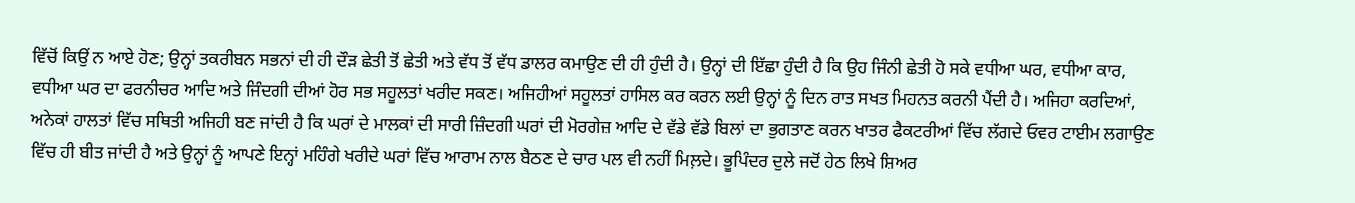ਵਿੱਚੋਂ ਕਿਉਂ ਨ ਆਏ ਹੋਣ; ਉਨ੍ਹਾਂ ਤਕਰੀਬਨ ਸਭਨਾਂ ਦੀ ਹੀ ਦੌੜ ਛੇਤੀ ਤੋਂ ਛੇਤੀ ਅਤੇ ਵੱਧ ਤੋਂ ਵੱਧ ਡਾਲਰ ਕਮਾਉਣ ਦੀ ਹੀ ਹੁੰਦੀ ਹੈ। ਉਨ੍ਹਾਂ ਦੀ ਇੱਛਾ ਹੁੰਦੀ ਹੈ ਕਿ ਉਹ ਜਿੰਨੀ ਛੇਤੀ ਹੋ ਸਕੇ ਵਧੀਆ ਘਰ, ਵਧੀਆ ਕਾਰ, ਵਧੀਆ ਘਰ ਦਾ ਫਰਨੀਚਰ ਆਦਿ ਅਤੇ ਜਿੰਦਗੀ ਦੀਆਂ ਹੋਰ ਸਭ ਸਹੂਲਤਾਂ ਖਰੀਦ ਸਕਣ। ਅਜਿਹੀਆਂ ਸਹੂਲਤਾਂ ਹਾਸਿਲ ਕਰ ਕਰਨ ਲਈ ਉਨ੍ਹਾਂ ਨੂੰ ਦਿਨ ਰਾਤ ਸਖਤ ਮਿਹਨਤ ਕਰਨੀ ਪੈਂਦੀ ਹੈ। ਅਜਿਹਾ ਕਰਦਿਆਂ, ਅਨੇਕਾਂ ਹਾਲਤਾਂ ਵਿੱਚ ਸਥਿਤੀ ਅਜਿਹੀ ਬਣ ਜਾਂਦੀ ਹੈ ਕਿ ਘਰਾਂ ਦੇ ਮਾਲਕਾਂ ਦੀ ਸਾਰੀ ਜ਼ਿੰਦਗੀ ਘਰਾਂ ਦੀ ਮੋਰਗੇਜ਼ ਆਦਿ ਦੇ ਵੱਡੇ ਵੱਡੇ ਬਿਲਾਂ ਦਾ ਭੁਗਤਾਣ ਕਰਨ ਖਾਤਰ ਫੈਕਟਰੀਆਂ ਵਿੱਚ ਲੱਗਦੇ ਓਵਰ ਟਾਈਮ ਲਗਾਉਣ ਵਿੱਚ ਹੀ ਬੀਤ ਜਾਂਦੀ ਹੈ ਅਤੇ ਉਨ੍ਹਾਂ ਨੂੰ ਆਪਣੇ ਇਨ੍ਹਾਂ ਮਹਿੰਗੇ ਖਰੀਦੇ ਘਰਾਂ ਵਿੱਚ ਆਰਾਮ ਨਾਲ ਬੈਠਣ ਦੇ ਚਾਰ ਪਲ ਵੀ ਨਹੀਂ ਮਿਲ਼ਦੇ। ਭੂਪਿੰਦਰ ਦੁਲੇ ਜਦੋਂ ਹੇਠ ਲਿਖੇ ਸ਼ਿਅਰ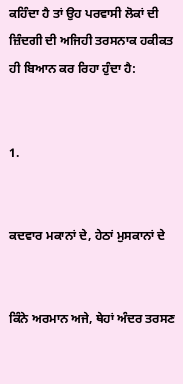ਕਹਿੰਦਾ ਹੈ ਤਾਂ ਉਹ ਪਰਵਾਸੀ ਲੋਕਾਂ ਦੀ ਜ਼ਿੰਦਗੀ ਦੀ ਅਜਿਹੀ ਤਰਸਨਾਕ ਹਕੀਕਤ ਹੀ ਬਿਆਨ ਕਰ ਰਿਹਾ ਹੁੰਦਾ ਹੈ:


1.


ਕਦਵਾਰ ਮਕਾਨਾਂ ਦੇ, ਹੇਠਾਂ ਮੁਸਕਾਨਾਂ ਦੇ


ਕਿੰਨੇ ਅਰਮਾਨ ਅਜੇ, ਥੇਹਾਂ ਅੰਦਰ ਤਰਸਣ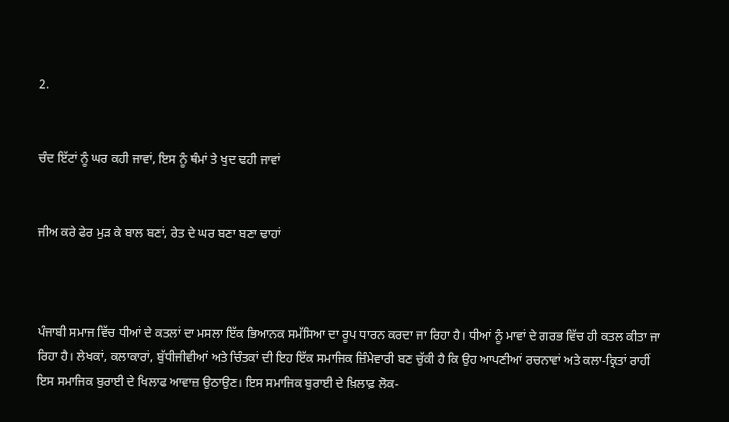2.


ਚੰਦ ਇੱਟਾਂ ਨੂੰ ਘਰ ਕਹੀ ਜਾਵਾਂ, ਇਸ ਨੂੰ ਥੰਮਾਂ ਤੇ ਖੁਦ ਢਹੀ ਜਾਵਾਂ


ਜੀਅ ਕਰੇ ਫੇਰ ਮੁੜ ਕੇ ਬਾਲ ਬਣਾਂ, ਰੇਤ ਦੇ ਘਰ ਬਣਾ ਬਣਾ ਢਾਹਾਂ



ਪੰਜਾਬੀ ਸਮਾਜ ਵਿੱਚ ਧੀਆਂ ਦੇ ਕਤਲਾਂ ਦਾ ਮਸਲਾ ਇੱਕ ਭਿਆਨਕ ਸਮੱਸਿਆ ਦਾ ਰੂਪ ਧਾਰਨ ਕਰਦਾ ਜਾ ਰਿਹਾ ਹੈ। ਧੀਆਂ ਨੂੰ ਮਾਵਾਂ ਦੇ ਗਰਭ ਵਿੱਚ ਹੀ ਕਤਲ ਕੀਤਾ ਜਾ ਰਿਹਾ ਹੈ। ਲੇਖਕਾਂ, ਕਲਾਕਾਰਾਂ, ਬੁੱਧੀਜੀਵੀਆਂ ਅਤੇ ਚਿੰਤਕਾਂ ਦੀ ਇਹ ਇੱਕ ਸਮਾਜਿਕ ਜ਼ਿੰਮੇਵਾਰੀ ਬਣ ਚੁੱਕੀ ਹੈ ਕਿ ਉਹ ਆਪਣੀਆਂ ਰਚਨਾਵਾਂ ਅਤੇ ਕਲਾ-ਕ੍ਰਿਤਾਂ ਰਾਹੀਂ ਇਸ ਸਮਾਜਿਕ ਬੁਰਾਈ ਦੇ ਖਿਲਾਫ ਆਵਾਜ਼ ਉਠਾਉਣ। ਇਸ ਸਮਾਜਿਕ ਬੁਰਾਈ ਦੇ ਖ਼ਿਲਾਫ਼ ਲੋਕ-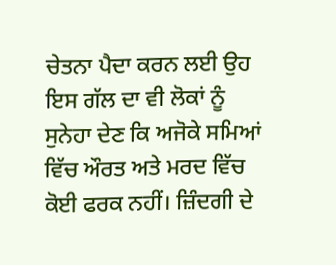ਚੇਤਨਾ ਪੈਦਾ ਕਰਨ ਲਈ ਉਹ ਇਸ ਗੱਲ ਦਾ ਵੀ ਲੋਕਾਂ ਨੂੰ ਸੁਨੇਹਾ ਦੇਣ ਕਿ ਅਜੋਕੇ ਸਮਿਆਂ ਵਿੱਚ ਔਰਤ ਅਤੇ ਮਰਦ ਵਿੱਚ ਕੋਈ ਫਰਕ ਨਹੀਂ। ਜ਼ਿੰਦਗੀ ਦੇ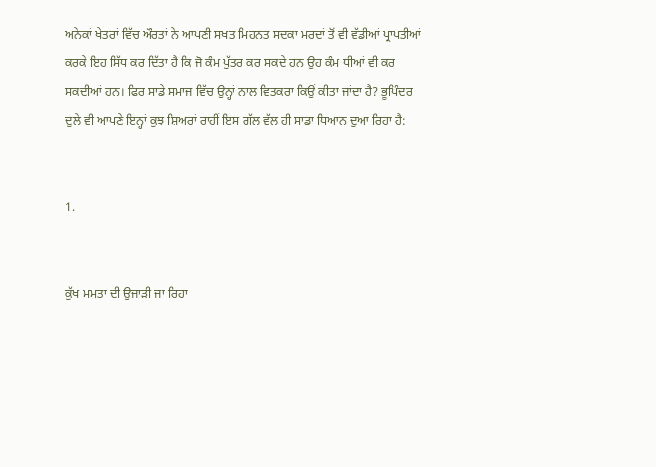ਅਨੇਕਾਂ ਖੇਤਰਾਂ ਵਿੱਚ ਔਰਤਾਂ ਨੇ ਆਪਣੀ ਸਖਤ ਮਿਹਨਤ ਸਦਕਾ ਮਰਦਾਂ ਤੋਂ ਵੀ ਵੱਡੀਆਂ ਪ੍ਰਾਪਤੀਆਂ ਕਰਕੇ ਇਹ ਸਿੱਧ ਕਰ ਦਿੱਤਾ ਹੈ ਕਿ ਜੋ ਕੰਮ ਪੁੱਤਰ ਕਰ ਸਕਦੇ ਹਨ ਉਹ ਕੰਮ ਧੀਆਂ ਵੀ ਕਰ ਸਕਦੀਆਂ ਹਨ। ਫਿਰ ਸਾਡੇ ਸਮਾਜ ਵਿੱਚ ਉਨ੍ਹਾਂ ਨਾਲ ਵਿਤਕਰਾ ਕਿਉਂ ਕੀਤਾ ਜਾਂਦਾ ਹੈ? ਭੂਪਿੰਦਰ ਦੁਲੇ ਵੀ ਆਪਣੇ ਇਨ੍ਹਾਂ ਕੁਝ ਸ਼ਿਅਰਾਂ ਰਾਹੀਂ ਇਸ ਗੱਲ ਵੱਲ ਹੀ ਸਾਡਾ ਧਿਆਨ ਦੁਆ ਰਿਹਾ ਹੈ:


1.


ਕੁੱਖ ਮਮਤਾ ਦੀ ਉਜਾੜੀ ਜਾ ਰਿਹਾ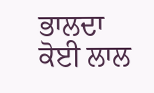ਭਾਲਦਾ ਕੋਈ ਲਾਲ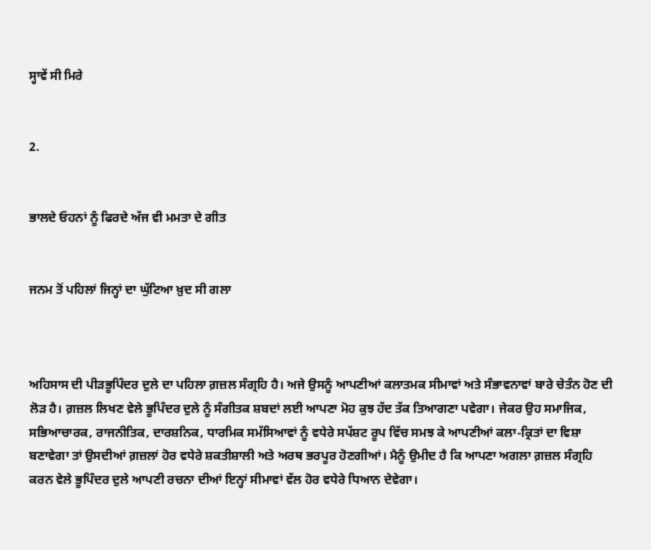ਸ੍ਹਾਵੇਂ ਸੀ ਮਿਰੇ


2.


ਭਾਲਦੇ ਓਹਨਾਂ ਨੂੰ ਫਿਰਦੇ ਅੱਜ ਵੀ ਮਮਤਾ ਦੇ ਗੀਤ


ਜਨਮ ਤੋਂ ਪਹਿਲਾਂ ਜਿਨ੍ਹਾਂ ਦਾ ਘੁੱਟਿਆ ਖ਼ੁਦ ਸੀ ਗਲਾ



ਅਹਿਸਾਸ ਦੀ ਪੀੜਭੂਪਿੰਦਰ ਦੁਲੇ ਦਾ ਪਹਿਲਾ ਗ਼ਜ਼ਲ ਸੰਗ੍ਰਹਿ ਹੈ। ਅਜੇ ਉਸਨੂੰ ਆਪਣੀਆਂ ਕਲਾਤਮਕ ਸੀਮਾਵਾਂ ਅਤੇ ਸੰਭਾਵਨਾਵਾਂ ਬਾਰੇ ਚੇਤੰਨ ਹੋਣ ਦੀ ਲੋੜ ਹੈ। ਗ਼ਜ਼ਲ ਲਿਖਣ ਵੇਲੇ ਭੂਪਿੰਦਰ ਦੁਲੇ ਨੂੰ ਸੰਗੀਤਕ ਸ਼ਬਦਾਂ ਲਈ ਆਪਣਾ ਮੋਹ ਕੁਝ ਹੱਦ ਤੱਕ ਤਿਆਗਣਾ ਪਵੇਗਾ। ਜੇਕਰ ਉਹ ਸਮਾਜਿਕ, ਸਭਿਆਚਾਰਕ, ਰਾਜਨੀਤਿਕ, ਦਾਰਸ਼ਨਿਕ, ਧਾਰਮਿਕ ਸਮੱਸਿਆਵਾਂ ਨੂੰ ਵਧੇਰੇ ਸਪੱਸ਼ਟ ਰੂਪ ਵਿੱਚ ਸਮਝ ਕੇ ਆਪਣੀਆਂ ਕਲਾ-ਕ੍ਰਿਤਾਂ ਦਾ ਵਿਸ਼ਾ ਬਣਾਵੇਗਾ ਤਾਂ ਉਸਦੀਆਂ ਗ਼ਜ਼ਲਾਂ ਹੋਰ ਵਧੇਰੇ ਸ਼ਕਤੀਸ਼ਾਲੀ ਅਤੇ ਅਰਥ ਭਰਪੂਰ ਹੋਣਗੀਆਂ। ਮੈਨੂੰ ਉਮੀਦ ਹੈ ਕਿ ਆਪਣਾ ਅਗਲਾ ਗ਼ਜ਼ਲ ਸੰਗ੍ਰਹਿ ਕਰਨ ਵੇਲੇ ਭੂਪਿੰਦਰ ਦੁਲੇ ਆਪਣੀ ਰਚਨਾ ਦੀਆਂ ਇਨ੍ਹਾਂ ਸੀਮਾਵਾਂ ਵੱਲ ਹੋਰ ਵਧੇਰੇ ਧਿਆਨ ਦੇਵੇਗਾ।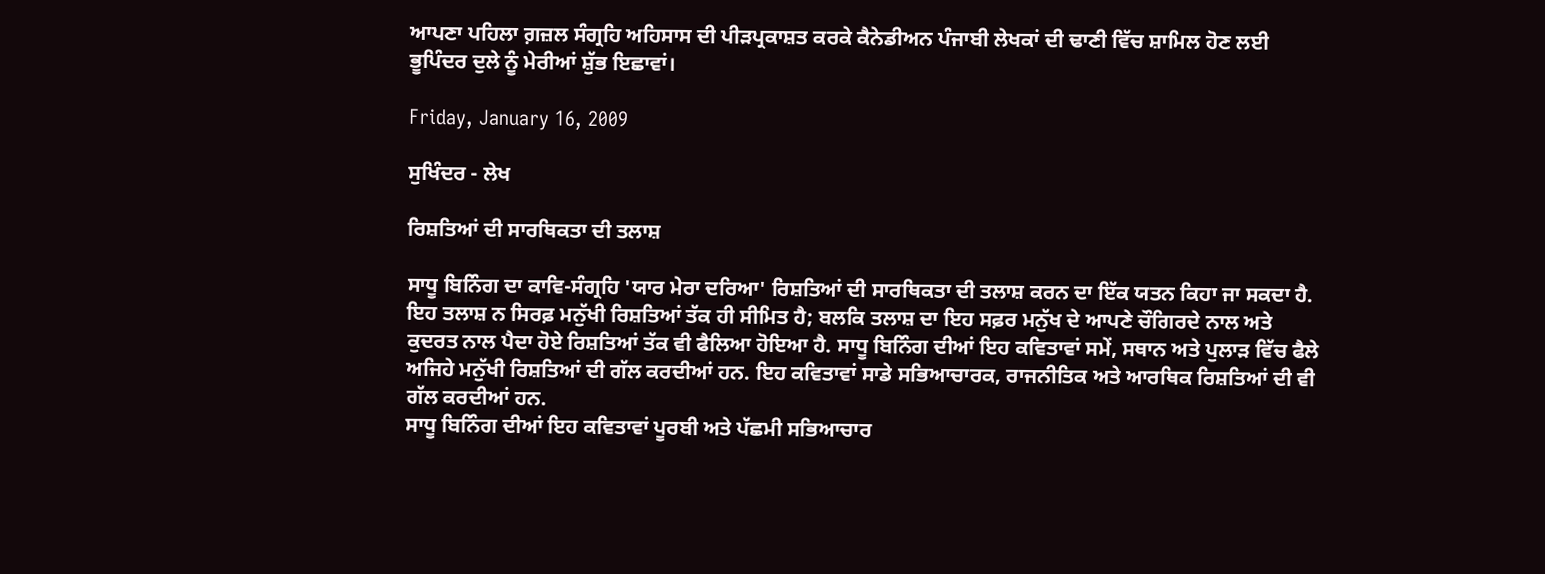ਆਪਣਾ ਪਹਿਲਾ ਗ਼ਜ਼ਲ ਸੰਗ੍ਰਹਿ ਅਹਿਸਾਸ ਦੀ ਪੀੜਪ੍ਰਕਾਸ਼ਤ ਕਰਕੇ ਕੈਨੇਡੀਅਨ ਪੰਜਾਬੀ ਲੇਖਕਾਂ ਦੀ ਢਾਣੀ ਵਿੱਚ ਸ਼ਾਮਿਲ ਹੋਣ ਲਈ ਭੂਪਿੰਦਰ ਦੁਲੇ ਨੂੰ ਮੇਰੀਆਂ ਸ਼ੁੱਭ ਇਛਾਵਾਂ।

Friday, January 16, 2009

ਸੁਖਿੰਦਰ - ਲੇਖ

ਰਿਸ਼ਤਿਆਂ ਦੀ ਸਾਰਥਿਕਤਾ ਦੀ ਤਲਾਸ਼

ਸਾਧੂ ਬਿਨਿੰਗ ਦਾ ਕਾਵਿ-ਸੰਗ੍ਰਹਿ 'ਯਾਰ ਮੇਰਾ ਦਰਿਆ' ਰਿਸ਼ਤਿਆਂ ਦੀ ਸਾਰਥਿਕਤਾ ਦੀ ਤਲਾਸ਼ ਕਰਨ ਦਾ ਇੱਕ ਯਤਨ ਕਿਹਾ ਜਾ ਸਕਦਾ ਹੈ.
ਇਹ ਤਲਾਸ਼ ਨ ਸਿਰਫ਼ ਮਨੁੱਖੀ ਰਿਸ਼ਤਿਆਂ ਤੱਕ ਹੀ ਸੀਮਿਤ ਹੈ; ਬਲਕਿ ਤਲਾਸ਼ ਦਾ ਇਹ ਸਫ਼ਰ ਮਨੁੱਖ ਦੇ ਆਪਣੇ ਚੌਗਿਰਦੇ ਨਾਲ ਅਤੇ ਕੁਦਰਤ ਨਾਲ ਪੈਦਾ ਹੋਏ ਰਿਸ਼ਤਿਆਂ ਤੱਕ ਵੀ ਫੈਲਿਆ ਹੋਇਆ ਹੈ. ਸਾਧੂ ਬਿਨਿੰਗ ਦੀਆਂ ਇਹ ਕਵਿਤਾਵਾਂ ਸਮੇਂ, ਸਥਾਨ ਅਤੇ ਪੁਲਾੜ ਵਿੱਚ ਫੈਲੇ ਅਜਿਹੇ ਮਨੁੱਖੀ ਰਿਸ਼ਤਿਆਂ ਦੀ ਗੱਲ ਕਰਦੀਆਂ ਹਨ. ਇਹ ਕਵਿਤਾਵਾਂ ਸਾਡੇ ਸਭਿਆਚਾਰਕ, ਰਾਜਨੀਤਿਕ ਅਤੇ ਆਰਥਿਕ ਰਿਸ਼ਤਿਆਂ ਦੀ ਵੀ ਗੱਲ ਕਰਦੀਆਂ ਹਨ.
ਸਾਧੂ ਬਿਨਿੰਗ ਦੀਆਂ ਇਹ ਕਵਿਤਾਵਾਂ ਪੂਰਬੀ ਅਤੇ ਪੱਛਮੀ ਸਭਿਆਚਾਰ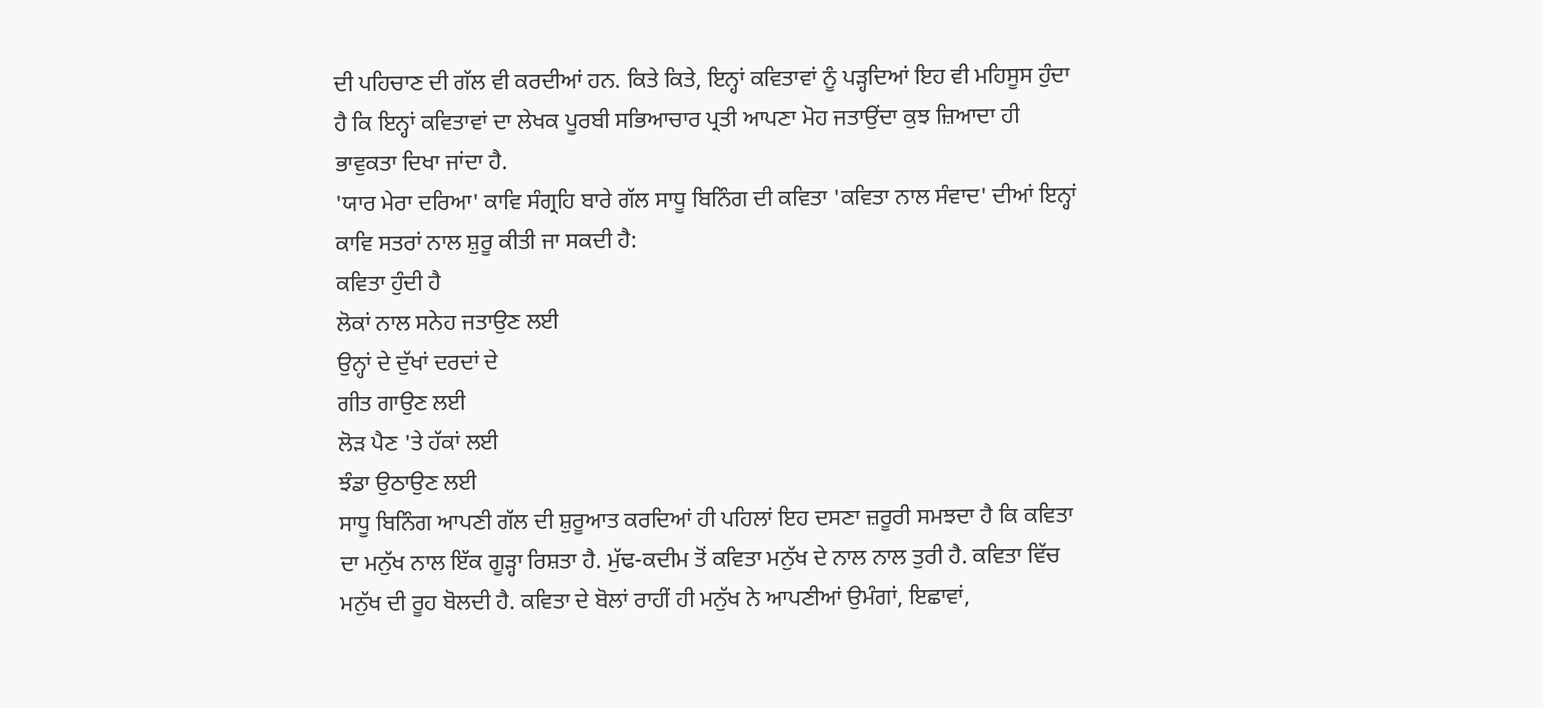ਦੀ ਪਹਿਚਾਣ ਦੀ ਗੱਲ ਵੀ ਕਰਦੀਆਂ ਹਨ. ਕਿਤੇ ਕਿਤੇ, ਇਨ੍ਹਾਂ ਕਵਿਤਾਵਾਂ ਨੂੰ ਪੜ੍ਹਦਿਆਂ ਇਹ ਵੀ ਮਹਿਸੂਸ ਹੁੰਦਾ ਹੈ ਕਿ ਇਨ੍ਹਾਂ ਕਵਿਤਾਵਾਂ ਦਾ ਲੇਖਕ ਪੂਰਬੀ ਸਭਿਆਚਾਰ ਪ੍ਰਤੀ ਆਪਣਾ ਮੋਹ ਜਤਾਉਂਦਾ ਕੁਝ ਜ਼ਿਆਦਾ ਹੀ ਭਾਵੁਕਤਾ ਦਿਖਾ ਜਾਂਦਾ ਹੈ.
'ਯਾਰ ਮੇਰਾ ਦਰਿਆ' ਕਾਵਿ ਸੰਗ੍ਰਹਿ ਬਾਰੇ ਗੱਲ ਸਾਧੂ ਬਿਨਿੰਗ ਦੀ ਕਵਿਤਾ 'ਕਵਿਤਾ ਨਾਲ ਸੰਵਾਦ' ਦੀਆਂ ਇਨ੍ਹਾਂ ਕਾਵਿ ਸਤਰਾਂ ਨਾਲ ਸ਼ੁਰੂ ਕੀਤੀ ਜਾ ਸਕਦੀ ਹੈ:
ਕਵਿਤਾ ਹੁੰਦੀ ਹੈ
ਲੋਕਾਂ ਨਾਲ ਸਨੇਹ ਜਤਾਉਣ ਲਈ
ਉਨ੍ਹਾਂ ਦੇ ਦੁੱਖਾਂ ਦਰਦਾਂ ਦੇ
ਗੀਤ ਗਾਉਣ ਲਈ
ਲੋੜ ਪੈਣ 'ਤੇ ਹੱਕਾਂ ਲਈ
ਝੰਡਾ ਉਠਾਉਣ ਲਈ
ਸਾਧੂ ਬਿਨਿੰਗ ਆਪਣੀ ਗੱਲ ਦੀ ਸ਼ੁਰੂਆਤ ਕਰਦਿਆਂ ਹੀ ਪਹਿਲਾਂ ਇਹ ਦਸਣਾ ਜ਼ਰੂਰੀ ਸਮਝਦਾ ਹੈ ਕਿ ਕਵਿਤਾ ਦਾ ਮਨੁੱਖ ਨਾਲ ਇੱਕ ਗੂੜ੍ਹਾ ਰਿਸ਼ਤਾ ਹੈ. ਮੁੱਢ-ਕਦੀਮ ਤੋਂ ਕਵਿਤਾ ਮਨੁੱਖ ਦੇ ਨਾਲ ਨਾਲ ਤੁਰੀ ਹੈ. ਕਵਿਤਾ ਵਿੱਚ ਮਨੁੱਖ ਦੀ ਰੂਹ ਬੋਲਦੀ ਹੈ. ਕਵਿਤਾ ਦੇ ਬੋਲਾਂ ਰਾਹੀਂ ਹੀ ਮਨੁੱਖ ਨੇ ਆਪਣੀਆਂ ਉਮੰਗਾਂ, ਇਛਾਵਾਂ,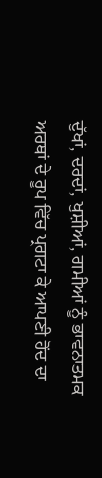ਦੁੱਖਾਂ, ਦਰਦਾਂ, ਖੁਸ਼ੀਆਂ, ਗਮੀਆਂ ਨੂੰ ਭਾਵਨਾਤਮਕ ਅਰਥਾਂ ਦੇ ਰੂਪ ਵਿੱਚ ਪ੍ਰਗਟਾ ਕੇ ਆਪਣੀ ਹੋਂਦ ਦਾ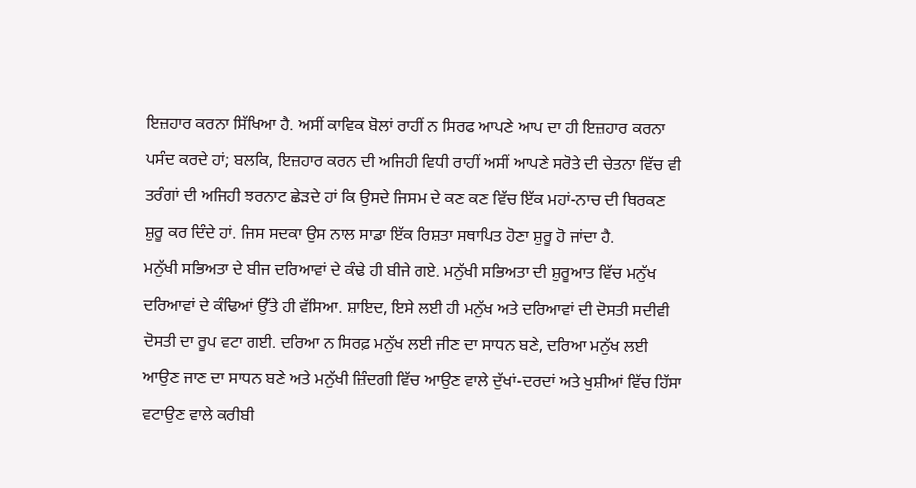ਇਜ਼ਹਾਰ ਕਰਨਾ ਸਿੱਖਿਆ ਹੈ. ਅਸੀਂ ਕਾਵਿਕ ਬੋਲਾਂ ਰਾਹੀਂ ਨ ਸਿਰਫ ਆਪਣੇ ਆਪ ਦਾ ਹੀ ਇਜ਼ਹਾਰ ਕਰਨਾ ਪਸੰਦ ਕਰਦੇ ਹਾਂ; ਬਲਕਿ, ਇਜ਼ਹਾਰ ਕਰਨ ਦੀ ਅਜਿਹੀ ਵਿਧੀ ਰਾਹੀਂ ਅਸੀਂ ਆਪਣੇ ਸਰੋਤੇ ਦੀ ਚੇਤਨਾ ਵਿੱਚ ਵੀ ਤਰੰਗਾਂ ਦੀ ਅਜਿਹੀ ਝਰਨਾਟ ਛੇੜਦੇ ਹਾਂ ਕਿ ਉਸਦੇ ਜਿਸਮ ਦੇ ਕਣ ਕਣ ਵਿੱਚ ਇੱਕ ਮਹਾਂ-ਨਾਚ ਦੀ ਥਿਰਕਣ ਸ਼ੁਰੂ ਕਰ ਦਿੰਦੇ ਹਾਂ. ਜਿਸ ਸਦਕਾ ਉਸ ਨਾਲ ਸਾਡਾ ਇੱਕ ਰਿਸ਼ਤਾ ਸਥਾਪਿਤ ਹੋਣਾ ਸ਼ੁਰੂ ਹੋ ਜਾਂਦਾ ਹੈ.
ਮਨੁੱਖੀ ਸਭਿਅਤਾ ਦੇ ਬੀਜ ਦਰਿਆਵਾਂ ਦੇ ਕੰਢੇ ਹੀ ਬੀਜੇ ਗਏ. ਮਨੁੱਖੀ ਸਭਿਅਤਾ ਦੀ ਸ਼ੁਰੂਆਤ ਵਿੱਚ ਮਨੁੱਖ ਦਰਿਆਵਾਂ ਦੇ ਕੰਢਿਆਂ ਉੱਤੇ ਹੀ ਵੱਸਿਆ. ਸ਼ਾਇਦ, ਇਸੇ ਲਈ ਹੀ ਮਨੁੱਖ ਅਤੇ ਦਰਿਆਵਾਂ ਦੀ ਦੋਸਤੀ ਸਦੀਵੀ ਦੋਸਤੀ ਦਾ ਰੂਪ ਵਟਾ ਗਈ. ਦਰਿਆ ਨ ਸਿਰਫ਼ ਮਨੁੱਖ ਲਈ ਜੀਣ ਦਾ ਸਾਧਨ ਬਣੇ, ਦਰਿਆ ਮਨੁੱਖ ਲਈ ਆਉਣ ਜਾਣ ਦਾ ਸਾਧਨ ਬਣੇ ਅਤੇ ਮਨੁੱਖੀ ਜ਼ਿੰਦਗੀ ਵਿੱਚ ਆਉਣ ਵਾਲੇ ਦੁੱਖਾਂ-ਦਰਦਾਂ ਅਤੇ ਖੁਸ਼ੀਆਂ ਵਿੱਚ ਹਿੱਸਾ ਵਟਾਉਣ ਵਾਲੇ ਕਰੀਬੀ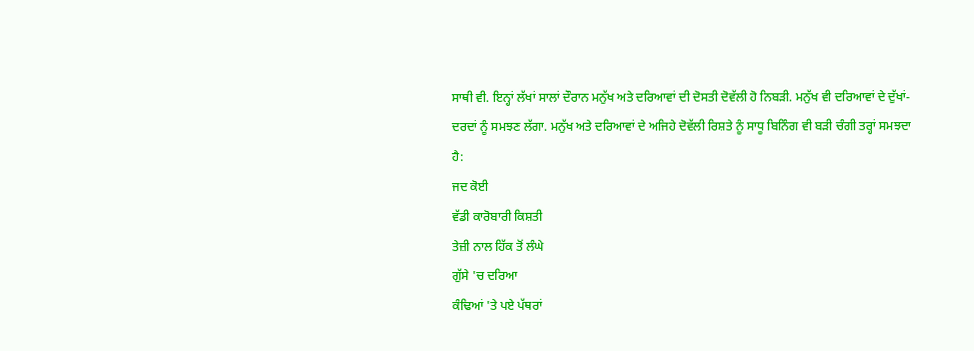ਸਾਥੀ ਵੀ. ਇਨ੍ਹਾਂ ਲੱਖਾਂ ਸਾਲਾਂ ਦੌਰਾਨ ਮਨੁੱਖ ਅਤੇ ਦਰਿਆਵਾਂ ਦੀ ਦੋਸਤੀ ਦੋਵੱਲੀ ਹੋ ਨਿਬੜੀ. ਮਨੁੱਖ ਵੀ ਦਰਿਆਵਾਂ ਦੇ ਦੁੱਖਾਂ-ਦਰਦਾਂ ਨੂੰ ਸਮਝਣ ਲੱਗਾ. ਮਨੁੱਖ ਅਤੇ ਦਰਿਆਵਾਂ ਦੇ ਅਜਿਹੇ ਦੋਵੱਲੀ ਰਿਸ਼ਤੇ ਨੂੰ ਸਾਧੂ ਬਿਨਿੰਗ ਵੀ ਬੜੀ ਚੰਗੀ ਤਰ੍ਹਾਂ ਸਮਝਦਾ ਹੈ:
ਜਦ ਕੋਈ
ਵੱਡੀ ਕਾਰੋਬਾਰੀ ਕਿਸ਼ਤੀ
ਤੇਜ਼ੀ ਨਾਲ ਹਿੱਕ ਤੋਂ ਲੰਘੇ
ਗੁੱਸੇ 'ਚ ਦਰਿਆ
ਕੰਢਿਆਂ 'ਤੇ ਪਏ ਪੱਥਰਾਂ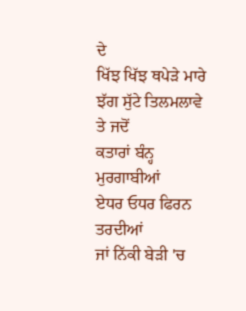ਦੇ
ਖਿੱਝ ਖਿੱਝ ਥਪੇੜੇ ਮਾਰੇ
ਝੱਗ ਸੁੱਟੇ ਤਿਲਮਲਾਵੇ
ਤੇ ਜਦੋਂ
ਕਤਾਰਾਂ ਬੰਨ੍ਹ ਮੁਰਗਾਬੀਆਂ
ਏਧਰ ਓਧਰ ਫਿਰਨ ਤਰਦੀਆਂ
ਜਾਂ ਨਿੱਕੀ ਬੇੜੀ 'ਚ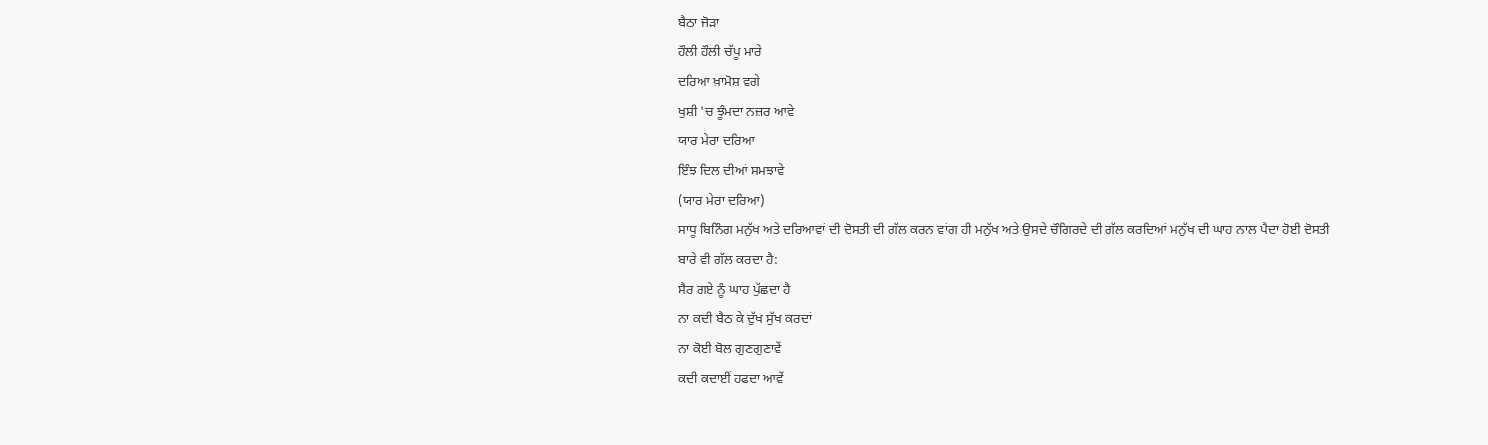ਬੈਠਾ ਜੋੜਾ
ਹੌਲੀ ਹੌਲੀ ਚੱਪੂ ਮਾਰੇ
ਦਰਿਆ ਖ਼ਾਮੋਸ਼ ਵਗੇ
ਖੁਸ਼ੀ 'ਚ ਝੂੰਮਦਾ ਨਜ਼ਰ ਆਵੇ
ਯਾਰ ਮੇਰਾ ਦਰਿਆ
ਇੰਝ ਦਿਲ ਦੀਆਂ ਸਮਝਾਵੇ
(ਯਾਰ ਮੇਰਾ ਦਰਿਆ)
ਸਾਧੂ ਬਿਨਿੰਗ ਮਨੁੱਖ ਅਤੇ ਦਰਿਆਵਾਂ ਦੀ ਦੋਸਤੀ ਦੀ ਗੱਲ ਕਰਨ ਵਾਂਗ ਹੀ ਮਨੁੱਖ ਅਤੇ ਉਸਦੇ ਚੌਗਿਰਦੇ ਦੀ ਗੱਲ ਕਰਦਿਆਂ ਮਨੁੱਖ ਦੀ ਘਾਹ ਨਾਲ ਪੈਦਾ ਹੋਈ ਦੋਸਤੀ ਬਾਰੇ ਵੀ ਗੱਲ ਕਰਦਾ ਹੈ:
ਸੈਰ ਗਏ ਨੂੰ ਘਾਹ ਪੁੱਛਦਾ ਹੈ
ਨਾ ਕਦੀ ਬੈਠ ਕੇ ਦੁੱਖ ਸੁੱਖ ਕਰਦਾਂ
ਨਾ ਕੋਈ ਬੋਲ ਗੁਣਗੁਣਾਵੇਂ
ਕਦੀ ਕਦਾਈਂ ਹਫਦਾ ਆਵੇਂ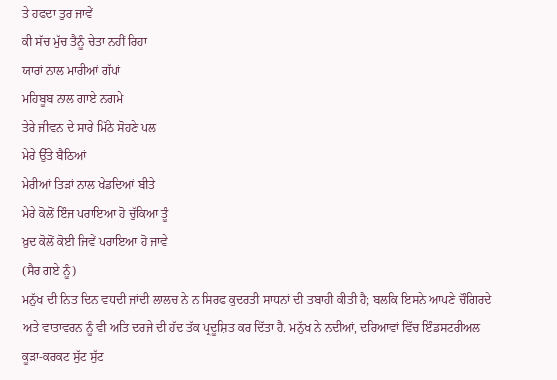ਤੇ ਹਫਦਾ ਤੁਰ ਜਾਵੇਂ
ਕੀ ਸੱਚ ਮੁੱਚ ਤੈਨੂੰ ਚੇਤਾ ਨਹੀਂ ਰਿਹਾ
ਯਾਰਾਂ ਨਾਲ ਮਾਰੀਆਂ ਗੱਪਾਂ
ਮਹਿਬੂਬ ਨਾਲ ਗਾਏ ਨਗਮੇ
ਤੇਰੇ ਜੀਵਨ ਦੇ ਸਾਰੇ ਮਿੱਠੇ ਸੋਹਣੇ ਪਲ
ਮੇਰੇ ਉੱਤੇ ਬੈਠਿਆਂ
ਮੇਰੀਆਂ ਤਿੜਾਂ ਨਾਲ ਖੇਡਦਿਆਂ ਬੀਤੇ
ਮੇਰੇ ਕੋਲੋਂ ਇੰਜ ਪਰਾਇਆ ਹੋ ਚੁੱਕਿਆ ਤੂੰ
ਖ਼ੁਦ ਕੋਲੋਂ ਕੋਈ ਜਿਵੇਂ ਪਰਾਇਆ ਹੋ ਜਾਵੇ
(ਸੈਰ ਗਏ ਨੂੰ)
ਮਨੁੱਖ ਦੀ ਨਿਤ ਦਿਨ ਵਧਦੀ ਜਾਂਦੀ ਲਾਲਚ ਨੇ ਨ ਸਿਰਫ ਕੁਦਰਤੀ ਸਾਧਨਾਂ ਦੀ ਤਬਾਹੀ ਕੀਤੀ ਹੈ; ਬਲਕਿ ਇਸਨੇ ਆਪਣੇ ਚੌਗਿਰਦੇ ਅਤੇ ਵਾਤਾਵਰਨ ਨੂੰ ਵੀ ਅਤਿ ਦਰਜੇ ਦੀ ਹੱਦ ਤੱਕ ਪ੍ਰਦੂਸ਼ਿਤ ਕਰ ਦਿੱਤਾ ਹੈ. ਮਨੁੱਖ ਨੇ ਨਦੀਆਂ, ਦਰਿਆਵਾਂ ਵਿੱਚ ਇੰਡਸਟਰੀਅਲ ਕੂੜਾ-ਕਰਕਟ ਸੁੱਟ ਸੁੱਟ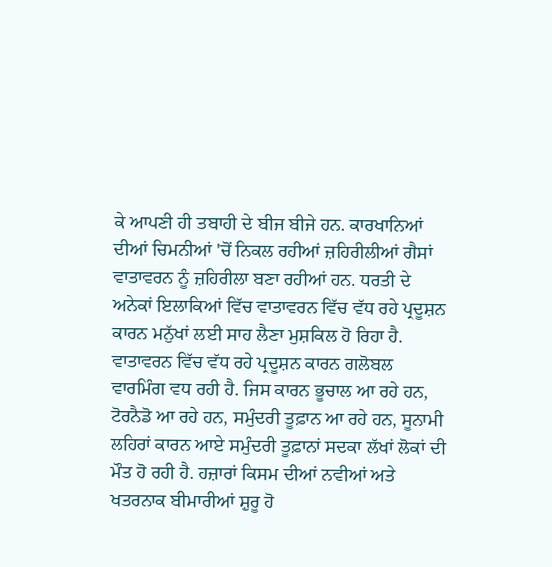ਕੇ ਆਪਣੀ ਹੀ ਤਬਾਹੀ ਦੇ ਬੀਜ ਬੀਜੇ ਹਨ. ਕਾਰਖਾਨਿਆਂ ਦੀਆਂ ਚਿਮਨੀਆਂ 'ਚੋਂ ਨਿਕਲ ਰਹੀਆਂ ਜ਼ਹਿਰੀਲੀਆਂ ਗੈਸਾਂ ਵਾਤਾਵਰਨ ਨੂੰ ਜ਼ਹਿਰੀਲਾ ਬਣਾ ਰਹੀਆਂ ਹਨ. ਧਰਤੀ ਦੇ ਅਨੇਕਾਂ ਇਲਾਕਿਆਂ ਵਿੱਚ ਵਾਤਾਵਰਨ ਵਿੱਚ ਵੱਧ ਰਹੇ ਪ੍ਰਦੂਸ਼ਨ ਕਾਰਨ ਮਨੁੱਖਾਂ ਲਈ ਸਾਹ ਲੈਣਾ ਮੁਸ਼ਕਿਲ ਹੋ ਰਿਹਾ ਹੈ. ਵਾਤਾਵਰਨ ਵਿੱਚ ਵੱਧ ਰਹੇ ਪ੍ਰਦੂਸ਼ਨ ਕਾਰਨ ਗਲੋਬਲ ਵਾਰਮਿੰਗ ਵਧ ਰਹੀ ਹੈ. ਜਿਸ ਕਾਰਨ ਭੂਚਾਲ ਆ ਰਹੇ ਹਨ, ਟੋਰਨੈਡੋ ਆ ਰਹੇ ਹਨ, ਸਮੁੰਦਰੀ ਤੂਫ਼ਾਨ ਆ ਰਹੇ ਹਨ, ਸੂਨਾਮੀ ਲਹਿਰਾਂ ਕਾਰਨ ਆਏ ਸਮੁੰਦਰੀ ਤੂਫ਼ਾਨਾਂ ਸਦਕਾ ਲੱਖਾਂ ਲੋਕਾਂ ਦੀ ਮੌਤ ਹੋ ਰਹੀ ਹੈ. ਹਜ਼ਾਰਾਂ ਕਿਸਮ ਦੀਆਂ ਨਵੀਆਂ ਅਤੇ ਖਤਰਨਾਕ ਬੀਮਾਰੀਆਂ ਸ਼ੁਰੂ ਹੋ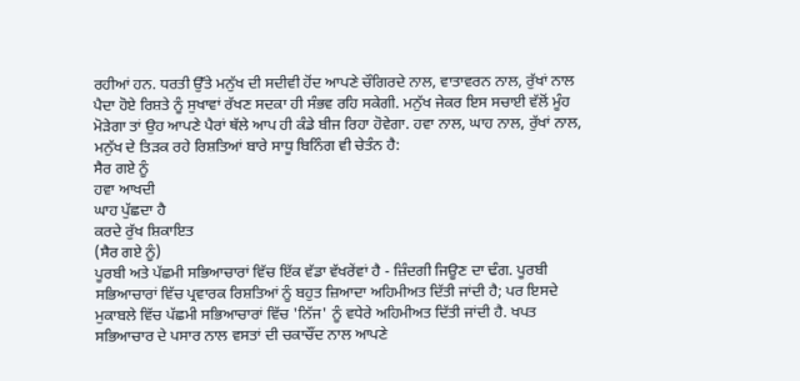ਰਹੀਆਂ ਹਨ. ਧਰਤੀ ਉੱਤੇ ਮਨੁੱਖ ਦੀ ਸਦੀਵੀ ਹੋਂਦ ਆਪਣੇ ਚੌਗਿਰਦੇ ਨਾਲ, ਵਾਤਾਵਰਨ ਨਾਲ, ਰੁੱਖਾਂ ਨਾਲ ਪੈਦਾ ਹੋਏ ਰਿਸ਼ਤੇ ਨੂੰ ਸੁਖਾਵਾਂ ਰੱਖਣ ਸਦਕਾ ਹੀ ਸੰਭਵ ਰਹਿ ਸਕੇਗੀ. ਮਨੁੱਖ ਜੇਕਰ ਇਸ ਸਚਾਈ ਵੱਲੋਂ ਮੂੰਹ ਮੋੜੇਗਾ ਤਾਂ ਉਹ ਆਪਣੇ ਪੈਰਾਂ ਥੱਲੇ ਆਪ ਹੀ ਕੰਡੇ ਬੀਜ ਰਿਹਾ ਹੋਵੇਗਾ. ਹਵਾ ਨਾਲ, ਘਾਹ ਨਾਲ, ਰੁੱਖਾਂ ਨਾਲ, ਮਨੁੱਖ ਦੇ ਤਿੜਕ ਰਹੇ ਰਿਸ਼ਤਿਆਂ ਬਾਰੇ ਸਾਧੂ ਬਿਨਿੰਗ ਵੀ ਚੇਤੰਨ ਹੈ:
ਸੈਰ ਗਏ ਨੂੰ
ਹਵਾ ਆਖਦੀ
ਘਾਹ ਪੁੱਛਦਾ ਹੈ
ਕਰਦੇ ਰੁੱਖ ਸ਼ਿਕਾਇਤ
(ਸੈਰ ਗਏ ਨੂੰ)
ਪੂਰਬੀ ਅਤੇ ਪੱਛਮੀ ਸਭਿਆਚਾਰਾਂ ਵਿੱਚ ਇੱਕ ਵੱਡਾ ਵੱਖਰੇਂਵਾਂ ਹੈ - ਜ਼ਿੰਦਗੀ ਜਿਊਣ ਦਾ ਢੰਗ. ਪੂਰਬੀ ਸਭਿਆਚਾਰਾਂ ਵਿੱਚ ਪ੍ਰਵਾਰਕ ਰਿਸ਼ਤਿਆਂ ਨੂੰ ਬਹੁਤ ਜ਼ਿਆਦਾ ਅਹਿਮੀਅਤ ਦਿੱਤੀ ਜਾਂਦੀ ਹੈ; ਪਰ ਇਸਦੇ ਮੁਕਾਬਲੇ ਵਿੱਚ ਪੱਛਮੀ ਸਭਿਆਚਾਰਾਂ ਵਿੱਚ 'ਨਿੱਜ' ਨੂੰ ਵਧੇਰੇ ਅਹਿਮੀਅਤ ਦਿੱਤੀ ਜਾਂਦੀ ਹੈ. ਖਪਤ ਸਭਿਆਚਾਰ ਦੇ ਪਸਾਰ ਨਾਲ ਵਸਤਾਂ ਦੀ ਚਕਾਚੌਂਦ ਨਾਲ ਆਪਣੇ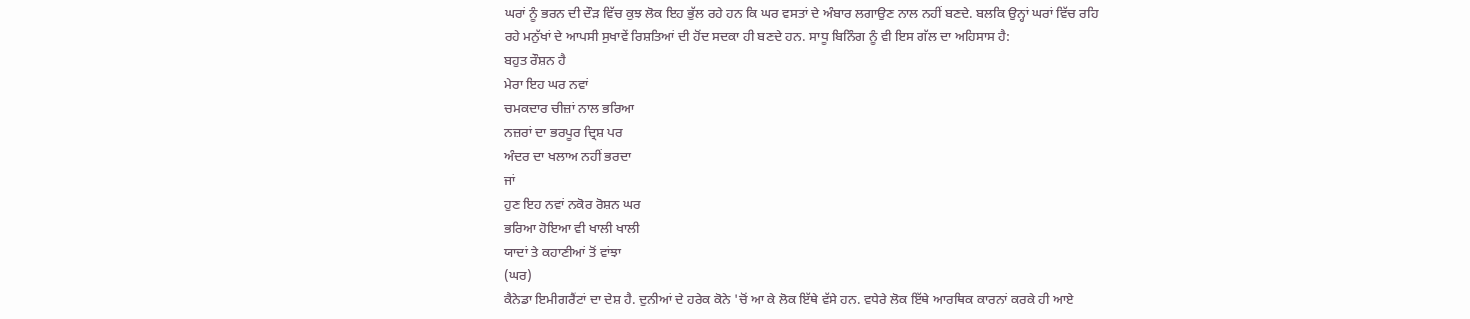ਘਰਾਂ ਨੂੰ ਭਰਨ ਦੀ ਦੌੜ ਵਿੱਚ ਕੁਝ ਲੋਕ ਇਹ ਭੁੱਲ ਰਹੇ ਹਨ ਕਿ ਘਰ ਵਸਤਾਂ ਦੇ ਅੰਬਾਰ ਲਗਾਉਣ ਨਾਲ ਨਹੀਂ ਬਣਦੇ. ਬਲਕਿ ਉਨ੍ਹਾਂ ਘਰਾਂ ਵਿੱਚ ਰਹਿ ਰਹੇ ਮਨੁੱਖਾਂ ਦੇ ਆਪਸੀ ਸੁਖਾਵੇਂ ਰਿਸ਼ਤਿਆਂ ਦੀ ਹੋਂਦ ਸਦਕਾ ਹੀ ਬਣਦੇ ਹਨ. ਸਾਧੂ ਬਿਨਿੰਗ ਨੂੰ ਵੀ ਇਸ ਗੱਲ ਦਾ ਅਹਿਸਾਸ ਹੈ:
ਬਹੁਤ ਰੌਸ਼ਨ ਹੈ
ਮੇਰਾ ਇਹ ਘਰ ਨਵਾਂ
ਚਮਕਦਾਰ ਚੀਜ਼ਾਂ ਨਾਲ ਭਰਿਆ
ਨਜ਼ਰਾਂ ਦਾ ਭਰਪੂਰ ਦ੍ਰਿਸ਼ ਪਰ
ਅੰਦਰ ਦਾ ਖਲਾਅ ਨਹੀਂ ਭਰਦਾ
ਜਾਂ
ਹੁਣ ਇਹ ਨਵਾਂ ਨਕੋਰ ਰੋਸ਼ਨ ਘਰ
ਭਰਿਆ ਹੋਇਆ ਵੀ ਖਾਲੀ ਖਾਲੀ
ਯਾਦਾਂ ਤੇ ਕਹਾਣੀਆਂ ਤੋਂ ਵਾਂਝਾ
(ਘਰ)
ਕੈਨੇਡਾ ਇਮੀਗਰੈਂਟਾਂ ਦਾ ਦੇਸ਼ ਹੈ. ਦੁਨੀਆਂ ਦੇ ਹਰੇਕ ਕੋਨੇ 'ਚੋਂ ਆ ਕੇ ਲੋਕ ਇੱਥੇ ਵੱਸੇ ਹਨ. ਵਧੇਰੇ ਲੋਕ ਇੱਥੇ ਆਰਥਿਕ ਕਾਰਨਾਂ ਕਰਕੇ ਹੀ ਆਏ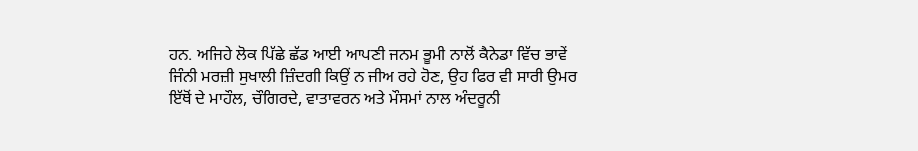ਹਨ. ਅਜਿਹੇ ਲੋਕ ਪਿੱਛੇ ਛੱਡ ਆਈ ਆਪਣੀ ਜਨਮ ਭੂਮੀ ਨਾਲੋਂ ਕੈਨੇਡਾ ਵਿੱਚ ਭਾਵੇਂ ਜਿੰਨੀ ਮਰਜ਼ੀ ਸੁਖਾਲੀ ਜ਼ਿੰਦਗੀ ਕਿਉਂ ਨ ਜੀਅ ਰਹੇ ਹੋਣ, ਉਹ ਫਿਰ ਵੀ ਸਾਰੀ ਉਮਰ ਇੱਥੋਂ ਦੇ ਮਾਹੌਲ, ਚੌਗਿਰਦੇ, ਵਾਤਾਵਰਨ ਅਤੇ ਮੌਸਮਾਂ ਨਾਲ ਅੰਦਰੂਨੀ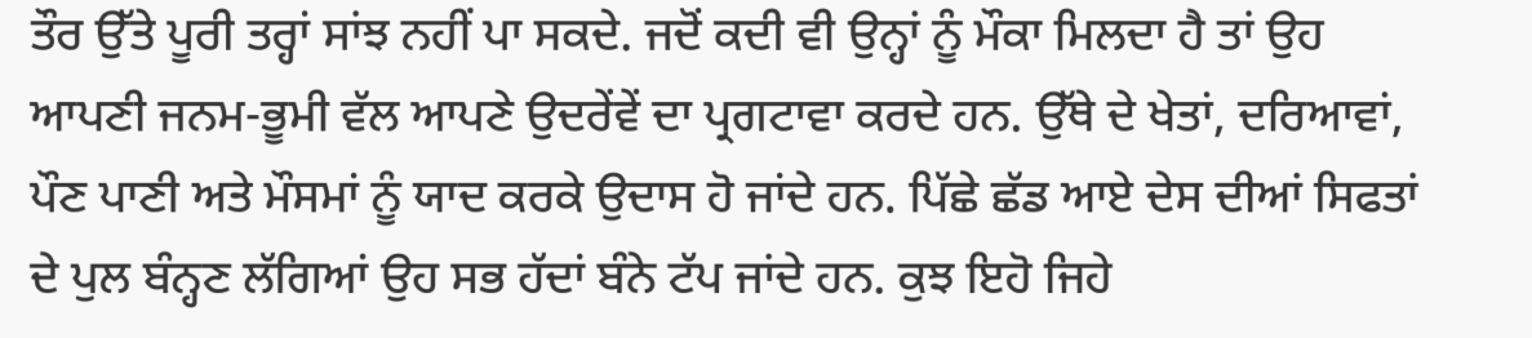ਤੌਰ ਉੱਤੇ ਪੂਰੀ ਤਰ੍ਹਾਂ ਸਾਂਝ ਨਹੀਂ ਪਾ ਸਕਦੇ. ਜਦੋਂ ਕਦੀ ਵੀ ਉਨ੍ਹਾਂ ਨੂੰ ਮੌਕਾ ਮਿਲਦਾ ਹੈ ਤਾਂ ਉਹ ਆਪਣੀ ਜਨਮ-ਭੂਮੀ ਵੱਲ ਆਪਣੇ ਉਦਰੇਂਵੇਂ ਦਾ ਪ੍ਰਗਟਾਵਾ ਕਰਦੇ ਹਨ. ਉੱਥੇ ਦੇ ਖੇਤਾਂ, ਦਰਿਆਵਾਂ, ਪੌਣ ਪਾਣੀ ਅਤੇ ਮੌਸਮਾਂ ਨੂੰ ਯਾਦ ਕਰਕੇ ਉਦਾਸ ਹੋ ਜਾਂਦੇ ਹਨ. ਪਿੱਛੇ ਛੱਡ ਆਏ ਦੇਸ ਦੀਆਂ ਸਿਫਤਾਂ ਦੇ ਪੁਲ ਬੰਨ੍ਹਣ ਲੱਗਿਆਂ ਉਹ ਸਭ ਹੱਦਾਂ ਬੰਨੇ ਟੱਪ ਜਾਂਦੇ ਹਨ. ਕੁਝ ਇਹੋ ਜਿਹੇ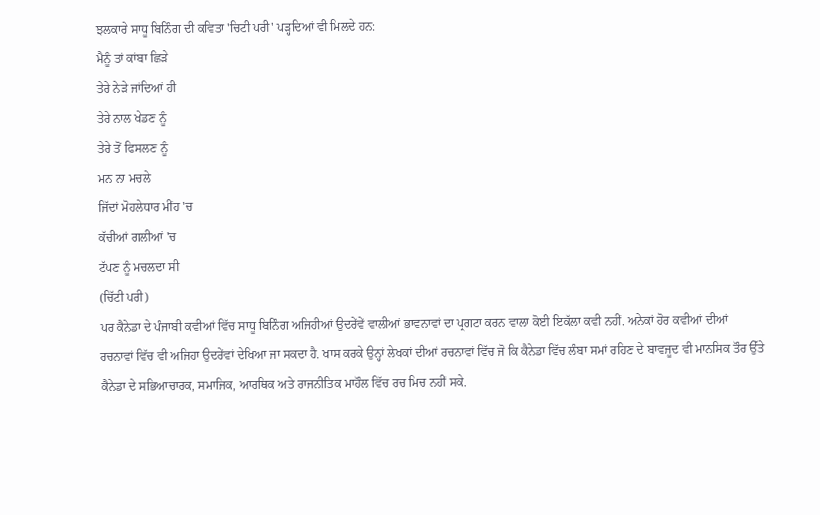ਝਲਕਾਰੇ ਸਾਧੂ ਬਿਨਿੰਗ ਦੀ ਕਵਿਤਾ 'ਚਿਟੀ ਪਰੀ' ਪੜ੍ਹਦਿਆਂ ਵੀ ਮਿਲਦੇ ਹਨ:
ਮੈਨੂੰ ਤਾਂ ਕਾਂਬਾ ਛਿੜੇ
ਤੇਰੇ ਨੇੜੇ ਜਾਂਦਿਆਂ ਹੀ
ਤੇਰੇ ਨਾਲ ਖੇਡਣ ਨੂੰ
ਤੇਰੇ ਤੋਂ ਫਿਸਲਣ ਨੂੰ
ਮਨ ਨਾ ਮਚਲੇ
ਜਿੱਦਾਂ ਮੋਹਲੇਧਾਰ ਮੀਂਹ 'ਚ
ਕੱਚੀਆਂ ਗਲੀਆਂ 'ਚ
ਟੱਪਣ ਨੂੰ ਮਚਲਦਾ ਸੀ
(ਚਿੱਟੀ ਪਰੀ)
ਪਰ ਕੈਨੇਡਾ ਦੇ ਪੰਜਾਬੀ ਕਵੀਆਂ ਵਿੱਚ ਸਾਧੂ ਬਿਨਿੰਗ ਅਜਿਹੀਆਂ ਉਦਰੇਂਵੇਂ ਵਾਲੀਆਂ ਭਾਵਨਾਵਾਂ ਦਾ ਪ੍ਰਗਟਾ ਕਰਨ ਵਾਲਾ ਕੋਈ ਇਕੱਲਾ ਕਵੀ ਨਹੀਂ. ਅਨੇਕਾਂ ਹੋਰ ਕਵੀਆਂ ਦੀਆਂ ਰਚਨਾਵਾਂ ਵਿੱਚ ਵੀ ਅਜਿਹਾ ਉਦਰੇਂਵਾਂ ਦੇਖਿਆ ਜਾ ਸਕਦਾ ਹੈ. ਖਾਸ ਕਰਕੇ ਉਨ੍ਹਾਂ ਲੇਖਕਾਂ ਦੀਆਂ ਰਚਨਾਵਾਂ ਵਿੱਚ ਜੋ ਕਿ ਕੈਨੇਡਾ ਵਿੱਚ ਲੰਬਾ ਸਮਾਂ ਰਹਿਣ ਦੇ ਬਾਵਜੂਦ ਵੀ ਮਾਨਸਿਕ ਤੌਰ ਉੱਤੇ ਕੈਨੇਡਾ ਦੇ ਸਭਿਆਚਾਰਕ, ਸਮਾਜਿਕ, ਆਰਥਿਕ ਅਤੇ ਰਾਜਨੀਤਿਕ ਮਾਹੌਲ ਵਿੱਚ ਰਚ ਮਿਚ ਨਹੀਂ ਸਕੇ.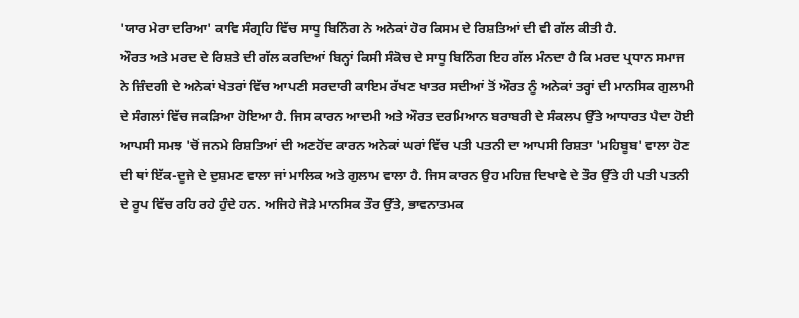'ਯਾਰ ਮੇਰਾ ਦਰਿਆ' ਕਾਵਿ ਸੰਗ੍ਰਹਿ ਵਿੱਚ ਸਾਧੂ ਬਿਨਿੰਗ ਨੇ ਅਨੇਕਾਂ ਹੋਰ ਕਿਸਮ ਦੇ ਰਿਸ਼ਤਿਆਂ ਦੀ ਵੀ ਗੱਲ ਕੀਤੀ ਹੈ.
ਔਰਤ ਅਤੇ ਮਰਦ ਦੇ ਰਿਸ਼ਤੇ ਦੀ ਗੱਲ ਕਰਦਿਆਂ ਬਿਨ੍ਹਾਂ ਕਿਸੀ ਸੰਕੋਚ ਦੇ ਸਾਧੂ ਬਿਨਿੰਗ ਇਹ ਗੱਲ ਮੰਨਦਾ ਹੈ ਕਿ ਮਰਦ ਪ੍ਰਧਾਨ ਸਮਾਜ ਨੇ ਜ਼ਿੰਦਗੀ ਦੇ ਅਨੇਕਾਂ ਖੇਤਰਾਂ ਵਿੱਚ ਆਪਣੀ ਸਰਦਾਰੀ ਕਾਇਮ ਰੱਖਣ ਖਾਤਰ ਸਦੀਆਂ ਤੋਂ ਔਰਤ ਨੂੰ ਅਨੇਕਾਂ ਤਰ੍ਹਾਂ ਦੀ ਮਾਨਸਿਕ ਗੁਲਾਮੀ ਦੇ ਸੰਗਲਾਂ ਵਿੱਚ ਜਕੜਿਆ ਹੋਇਆ ਹੈ. ਜਿਸ ਕਾਰਨ ਆਦਮੀ ਅਤੇ ਔਰਤ ਦਰਮਿਆਨ ਬਰਾਬਰੀ ਦੇ ਸੰਕਲਪ ਉੱਤੇ ਆਧਾਰਤ ਪੈਦਾ ਹੋਈ ਆਪਸੀ ਸਮਝ 'ਚੋਂ ਜਨਮੇ ਰਿਸ਼ਤਿਆਂ ਦੀ ਅਣਹੋਂਦ ਕਾਰਨ ਅਨੇਕਾਂ ਘਰਾਂ ਵਿੱਚ ਪਤੀ ਪਤਨੀ ਦਾ ਆਪਸੀ ਰਿਸ਼ਤਾ 'ਮਹਿਬੂਬ' ਵਾਲਾ ਹੋਣ ਦੀ ਥਾਂ ਇੱਕ-ਦੂਜੇ ਦੇ ਦੁਸ਼ਮਣ ਵਾਲਾ ਜਾਂ ਮਾਲਿਕ ਅਤੇ ਗੁਲਾਮ ਵਾਲਾ ਹੈ. ਜਿਸ ਕਾਰਨ ਉਹ ਮਹਿਜ਼ ਦਿਖਾਵੇ ਦੇ ਤੌਰ ਉੱਤੇ ਹੀ ਪਤੀ ਪਤਨੀ ਦੇ ਰੂਪ ਵਿੱਚ ਰਹਿ ਰਹੇ ਹੁੰਦੇ ਹਨ. ਅਜਿਹੇ ਜੋੜੇ ਮਾਨਸਿਕ ਤੌਰ ਉੱਤੇ, ਭਾਵਨਾਤਮਕ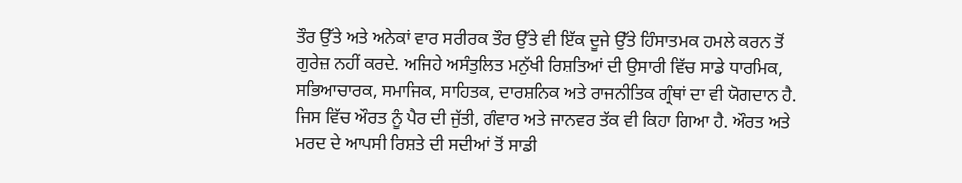ਤੌਰ ਉੱਤੇ ਅਤੇ ਅਨੇਕਾਂ ਵਾਰ ਸਰੀਰਕ ਤੌਰ ਉੱਤੇ ਵੀ ਇੱਕ ਦੂਜੇ ਉੱਤੇ ਹਿੰਸਾਤਮਕ ਹਮਲੇ ਕਰਨ ਤੋਂ ਗੁਰੇਜ਼ ਨਹੀਂ ਕਰਦੇ. ਅਜਿਹੇ ਅਸੰਤੁਲਿਤ ਮਨੁੱਖੀ ਰਿਸ਼ਤਿਆਂ ਦੀ ਉਸਾਰੀ ਵਿੱਚ ਸਾਡੇ ਧਾਰਮਿਕ, ਸਭਿਆਚਾਰਕ, ਸਮਾਜਿਕ, ਸਾਹਿਤਕ, ਦਾਰਸ਼ਨਿਕ ਅਤੇ ਰਾਜਨੀਤਿਕ ਗ੍ਰੰਥਾਂ ਦਾ ਵੀ ਯੋਗਦਾਨ ਹੈ. ਜਿਸ ਵਿੱਚ ਔਰਤ ਨੂੰ ਪੈਰ ਦੀ ਜੁੱਤੀ, ਗੰਵਾਰ ਅਤੇ ਜਾਨਵਰ ਤੱਕ ਵੀ ਕਿਹਾ ਗਿਆ ਹੈ. ਔਰਤ ਅਤੇ ਮਰਦ ਦੇ ਆਪਸੀ ਰਿਸ਼ਤੇ ਦੀ ਸਦੀਆਂ ਤੋਂ ਸਾਡੀ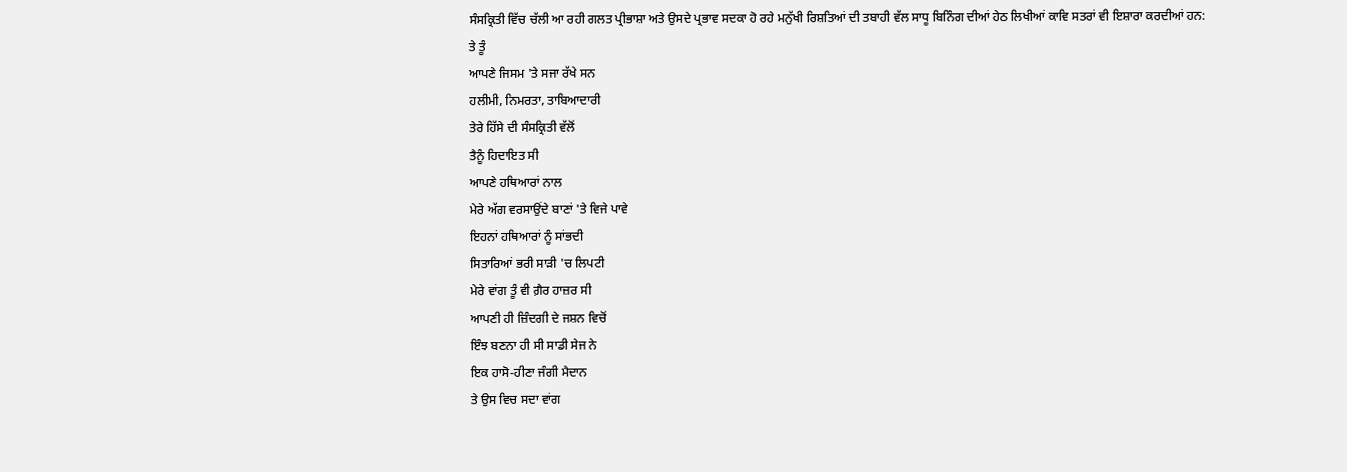ਸੰਸਕ੍ਰਿਤੀ ਵਿੱਚ ਚੱਲੀ ਆ ਰਹੀ ਗਲਤ ਪ੍ਰੀਭਾਸ਼ਾ ਅਤੇ ਉਸਦੇ ਪ੍ਰਭਾਵ ਸਦਕਾ ਹੋ ਰਹੇ ਮਨੁੱਖੀ ਰਿਸ਼ਤਿਆਂ ਦੀ ਤਬਾਹੀ ਵੱਲ ਸਾਧੂ ਬਿਨਿੰਗ ਦੀਆਂ ਹੇਠ ਲਿਖੀਆਂ ਕਾਵਿ ਸਤਰਾਂ ਵੀ ਇਸ਼ਾਰਾ ਕਰਦੀਆਂ ਹਨ:
ਤੇ ਤੂੰ
ਆਪਣੇ ਜਿਸਮ 'ਤੇ ਸਜਾ ਰੱਖੇ ਸਨ
ਹਲੀਮੀ, ਨਿਮਰਤਾ, ਤਾਬਿਆਦਾਰੀ
ਤੇਰੇ ਹਿੱਸੇ ਦੀ ਸੰਸਕ੍ਰਿਤੀ ਵੱਲੋਂ
ਤੈਨੂੰ ਹਿਦਾਇਤ ਸੀ
ਆਪਣੇ ਹਥਿਆਰਾਂ ਨਾਲ
ਮੇਰੇ ਅੱਗ ਵਰਸਾਉਂਦੇ ਬਾਣਾਂ 'ਤੇ ਵਿਜੇ ਪਾਵੇ
ਇਹਨਾਂ ਹਥਿਆਰਾਂ ਨੂੰ ਸਾਂਭਦੀ
ਸਿਤਾਰਿਆਂ ਭਰੀ ਸਾੜੀ 'ਚ ਲਿਪਟੀ
ਮੇਰੇ ਵਾਂਗ ਤੂੰ ਵੀ ਗ਼ੈਰ ਹਾਜ਼ਰ ਸੀ
ਆਪਣੀ ਹੀ ਜ਼ਿੰਦਗੀ ਦੇ ਜਸ਼ਨ ਵਿਚੋਂ
ਇੰਝ ਬਣਨਾ ਹੀ ਸੀ ਸਾਡੀ ਸੇਜ ਨੇ
ਇਕ ਹਾਸੋ-ਹੀਣਾ ਜੰਗੀ ਮੈਦਾਨ
ਤੇ ਉਸ ਵਿਚ ਸਦਾ ਵਾਂਗ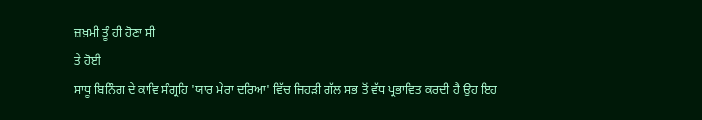ਜ਼ਖ਼ਮੀ ਤੂੰ ਹੀ ਹੋਣਾ ਸੀ
ਤੇ ਹੋਈ
ਸਾਧੂ ਬਿਨਿੰਗ ਦੇ ਕਾਵਿ ਸੰਗ੍ਰਹਿ 'ਯਾਰ ਮੇਰਾ ਦਰਿਆ' ਵਿੱਚ ਜਿਹੜੀ ਗੱਲ ਸਭ ਤੋਂ ਵੱਧ ਪ੍ਰਭਾਵਿਤ ਕਰਦੀ ਹੈ ਉਹ ਇਹ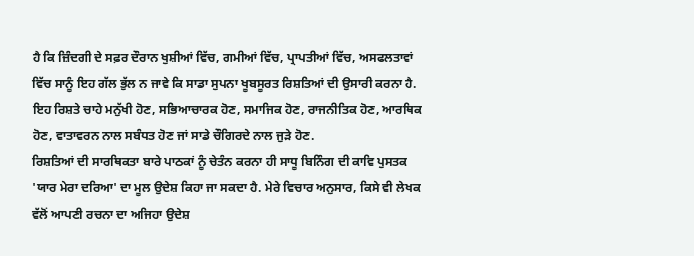ਹੈ ਕਿ ਜ਼ਿੰਦਗੀ ਦੇ ਸਫ਼ਰ ਦੌਰਾਨ ਖੁਸ਼ੀਆਂ ਵਿੱਚ, ਗਮੀਆਂ ਵਿੱਚ, ਪ੍ਰਾਪਤੀਆਂ ਵਿੱਚ, ਅਸਫਲਤਾਵਾਂ ਵਿੱਚ ਸਾਨੂੰ ਇਹ ਗੱਲ ਭੁੱਲ ਨ ਜਾਵੇ ਕਿ ਸਾਡਾ ਸੁਪਨਾ ਖੂਬਸੂਰਤ ਰਿਸ਼ਤਿਆਂ ਦੀ ਉਸਾਰੀ ਕਰਨਾ ਹੈ. ਇਹ ਰਿਸ਼ਤੇ ਚਾਹੇ ਮਨੁੱਖੀ ਹੋਣ, ਸਭਿਆਚਾਰਕ ਹੋਣ, ਸਮਾਜਿਕ ਹੋਣ, ਰਾਜਨੀਤਿਕ ਹੋਣ, ਆਰਥਿਕ ਹੋਣ, ਵਾਤਾਵਰਨ ਨਾਲ ਸਬੰਧਤ ਹੋਣ ਜਾਂ ਸਾਡੇ ਚੌਗਿਰਦੇ ਨਾਲ ਜੁੜੇ ਹੋਣ.
ਰਿਸ਼ਤਿਆਂ ਦੀ ਸਾਰਥਿਕਤਾ ਬਾਰੇ ਪਾਠਕਾਂ ਨੂੰ ਚੇਤੰਨ ਕਰਨਾ ਹੀ ਸਾਧੂ ਬਿਨਿੰਗ ਦੀ ਕਾਵਿ ਪੁਸਤਕ 'ਯਾਰ ਮੇਰਾ ਦਰਿਆ' ਦਾ ਮੂਲ ਉਦੇਸ਼ ਕਿਹਾ ਜਾ ਸਕਦਾ ਹੈ. ਮੇਰੇ ਵਿਚਾਰ ਅਨੁਸਾਰ, ਕਿਸੇ ਵੀ ਲੇਖਕ ਵੱਲੋਂ ਆਪਣੀ ਰਚਨਾ ਦਾ ਅਜਿਹਾ ਉਦੇਸ਼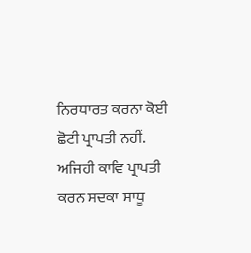ਨਿਰਧਾਰਤ ਕਰਨਾ ਕੋਈ ਛੋਟੀ ਪ੍ਰਾਪਤੀ ਨਹੀਂ.
ਅਜਿਹੀ ਕਾਵਿ ਪ੍ਰਾਪਤੀ ਕਰਨ ਸਦਕਾ ਸਾਧੂ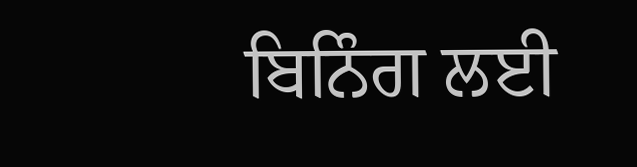ਬਿਨਿੰਗ ਲਈ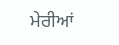ਮੇਰੀਆਂ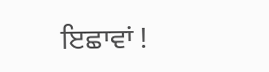ਇਛਾਵਾਂ !